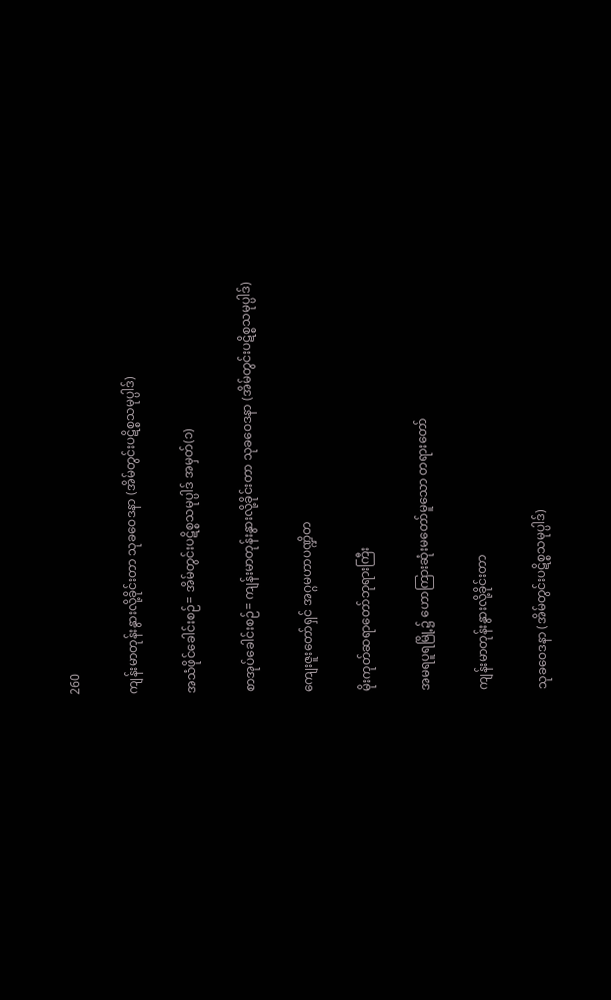260

ကျန်းမာတုန်းနွားလို့ခိုင်းတာ သုခဝေဒနာ (အိမ်တွင်းပဋိစ္စသမုပ္ပါဒ်)

အသံဖိုင်ခေါင်းစဉ်= အိမ်တွင်းပဋိစ္စသမုပ္ပါဒ် အမှတ်(၁)

စာအုပ်ခေါင်းစဉ်= ကျန်းမာတုန်းနွားလို့ခိုင်းတာ သုခဝေဒနာ (အိမ်တွင်းပဋိစ္စသမုပ္ပါဒ်)

ကျေးဇူးတော်ရှင် အဂ္ဂမဟာပဏ္ဍိတ

မိုးကုတ်ဆရာတော်ဘုရားကြီး

အမရပူရမြို့၌ ဟောကြားဆုံးမတော်မူသော တရားတော်

ကျန်းမာတုန်းနွားလို့ခိုင်းတာ

သုခဝေဒနာ (အိမ်တွင်းပဋိစ္စသမုပ္ပါဒ်)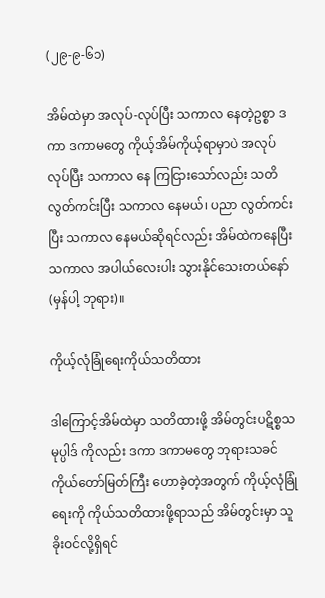(၂၉-၉-၆၁)

အိမ်ထဲမှာ အလုပ်-လုပ်ပြီး သကာလ နေတဲ့ဥစ္စာ ဒကာ ဒကာမတွေ ကိုယ့်အိမ်ကိုယ့်ရာမှာပဲ အလုပ်လုပ်ပြီး သကာလ နေ ကြငြားသော်လည်း သတိလွတ်ကင်းပြီး သကာလ နေမယ်၊ ပညာ လွတ်ကင်းပြီး သကာလ နေမယ်ဆိုရင်လည်း အိမ်ထဲကနေပြီး သကာလ အပါယ်လေးပါး သွားနိုင်သေးတယ်နော် (မှန်ပါ့ ဘုရား)။

ကိုယ့်လုံခြုံရေးကိုယ်သတိထား

ဒါကြောင့်အိမ်ထဲမှာ သတိထားဖို့ အိမ်တွင်းပဋိစ္စသမုပ္ပါဒ် ကိုလည်း ဒကာ ဒကာမတွေ ဘုရားသခင် ကိုယ်တော်မြတ်ကြီး ဟောခဲ့တဲ့အတွက် ကိုယ့်လုံခြုံရေးကို ကိုယ်သတိထားဖို့ရာသည် အိမ်တွင်းမှာ သူခိုးဝင်လို့ရှိရင်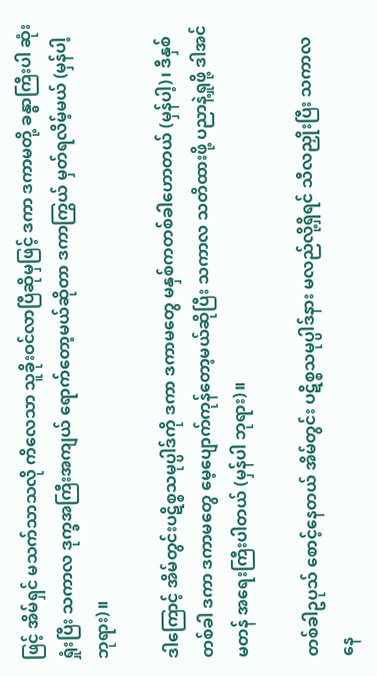ဖြင့် အိမ်ရှင် မသက်သာသလို ကိလေသာ သူခိုးဝင်လာပြီဆိုမှဖြင့် ဒကာ ဒကာမတို့ ခန္ဓာကြီးပါ ဆုံးရှုံးပြီး သကာလ ဒုက္ခအကြီးအကျယ် ရောက်တော့မယ်ဆိုတာ ဒကာကြွယ် မှတ်ရလိမ့်မယ် (မှန်ပါ့ ဘုရား)။

ဒါကြောင့် အိမ်တွင်းပဋိစ္စသမုပ္ပါဒ်ကို ဒကာ ဒကာမတွေ မနှစ်ကတစ်ခါဟောတယ် (မှန်ပါ့)၊ ဒီနှစ်တစ်ခါ ဒကာ ဒကာမတွေ မေ့ပျောက်ကုန်တော့မယ်ဆိုပြီး သကာလ သတိထားဖို့ ပညာနဲ့ရှုဖို့ ဒါအင်မတန် အရေးကြီးပါတယ် (မှန်ပါ ဘုရား)။

တစ်ခါဥပုသ် စောင့်နေတယ် အိမ်တွင်း ပဋိစ္စသမုပ္ပါဒ်နား မလည်လို့ရှိရင် သီလညှိုးပြီး သကာလ နေ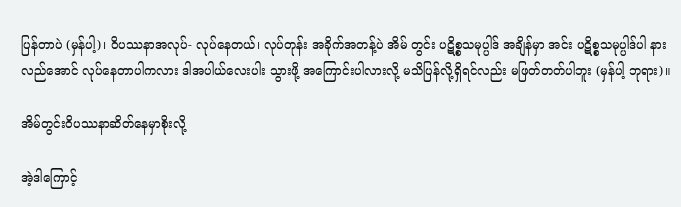ပြန်တာပဲ (မှန်ပါ့)၊ ဝိပဿနာအလုပ်- လုပ်နေတယ်၊ လုပ်တုန်း အခိုက်အတန့်ပဲ အိမ် တွင်း ပဋိစ္စသမုပ္ပါဒ် အချိန်မှာ အင်း ပဋိစ္စသမုပ္ပါဒ်ပါ နား လည်အောင် လုပ်နေတာပါကလား ဒါအပါယ်လေးပါး သွားဖို့ အကြောင်းပါလားလို့ မသိပြန်လို့ရှိရင်လည်း မဖြတ်တတ်ပါဘူး (မှန်ပါ့ ဘုရား)။

အိမ်တွင်းဝိပဿနာဆိတ်နေမှာစိုးလို့

အဲ့ဒါကြောင့်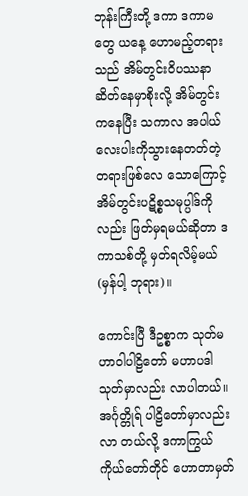ဘုန်းကြီးတို့ ဒကာ ဒကာမတွေ ယနေ့ ဟောမည့်တရားသည် အိမ်တွင်းဝိပဿနာ ဆိတ်နေမှာစိုးလို့ အိမ်တွင်းကနေပြီး သကာလ အပါယ်လေးပါးကိုသွားနေတတ်တဲ့ တရားဖြစ်လေ သောကြောင့် အိမ်တွင်းပဋိစ္စသမုပ္ပါဒ်ကိုလည်း ဖြတ်မှရမယ်ဆိုတာ ဒကာသစ်တို့ မှတ်ရလိမ့်မယ် (မှန်ပါ့ ဘုရား)။

ကောင်းပြီ ဒီဥစ္စာက သုတ်မဟာဝါပါဠိတော် မဟာပဒါ သုတ်မှာလည်း လာပါတယ်။ အင်္ဂုတ္တိုရ် ပါဠိတော်မှာလည်း လာ တယ်လို့ ဒကာကြွယ်ကိုယ်တော်တိုင် ဟောတာမှတ်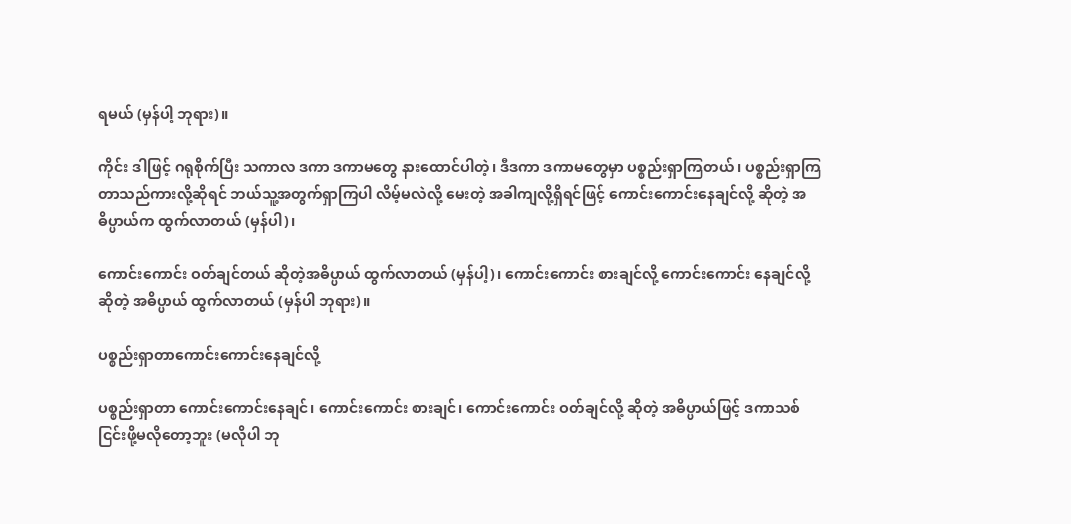ရမယ် (မှန်ပါ့ ဘုရား)။

ကိုင်း ဒါဖြင့် ဂရုစိုက်ပြီး သကာလ ဒကာ ဒကာမတွေ နားထောင်ပါတဲ့၊ ဒီဒကာ ဒကာမတွေမှာ ပစ္စည်းရှာကြတယ်၊ ပစ္စည်းရှာကြတာသည်ကားလို့ဆိုရင် ဘယ်သူ့အတွက်ရှာကြပါ လိမ့်မလဲလို့ မေးတဲ့ အခါကျလို့ရှိရင်ဖြင့် ကောင်းကောင်းနေချင်လို့ ဆိုတဲ့ အဓိပ္ပာယ်က ထွက်လာတယ် (မှန်ပါ)၊

ကောင်းကောင်း ဝတ်ချင်တယ် ဆိုတဲ့အဓိပ္ပာယ် ထွက်လာတယ် (မှန်ပါ့)၊ ကောင်းကောင်း စားချင်လို့ ကောင်းကောင်း နေချင်လို့ဆိုတဲ့ အဓိပ္ပာယ် ထွက်လာတယ် (မှန်ပါ ဘုရား)။

ပစ္စည်းရှာတာကောင်းကောင်းနေချင်လို့

ပစ္စည်းရှာတာ ကောင်းကောင်းနေချင်၊ ကောင်းကောင်း စားချင်၊ ကောင်းကောင်း ဝတ်ချင်လို့ ဆိုတဲ့ အဓိပ္ပာယ်ဖြင့် ဒကာသစ် ငြင်းဖို့မလိုတော့ဘူး (မလိုပါ ဘု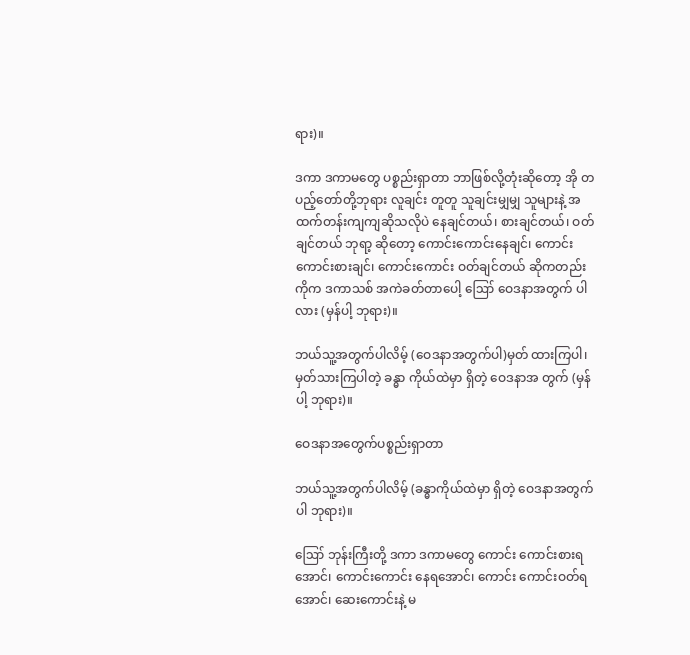ရား)။

ဒကာ ဒကာမတွေ ပစ္စည်းရှာတာ ဘာဖြစ်လို့တုံးဆိုတော့ အို တပည့်တော်တို့ဘုရား လူချင်း တူတူ သူချင်းမျှမျှ သူများနဲ့ အထက်တန်းကျကျဆိုသလိုပဲ နေချင်တယ်၊ စားချင်တယ်၊ ဝတ်ချင်တယ် ဘုရာ့ ဆိုတော့ ကောင်းကောင်းနေချင်၊ ကောင်းကောင်းစားချင်၊ ကောင်းကောင်း ဝတ်ချင်တယ် ဆိုကတည်း ကိုက ဒကာသစ် အကဲခတ်တာပေါ့ ဪ ဝေဒနာအတွက် ပါလား (မှန်ပါ့ ဘုရား)။

ဘယ်သူ့အတွက်ပါလိမ့် (ဝေဒနာအတွက်ပါ)မှတ် ထားကြပါ၊ မှတ်သားကြပါတဲ့ ခန္ဓာ ကိုယ်ထဲမှာ ရှိတဲ့ ဝေဒနာအ တွက် (မှန်ပါ့ ဘုရား)။

ဝေဒနာအတွေက်ပစ္စည်းရှာတာ

ဘယ်သူ့အတွက်ပါလိမ့် (ခန္ဓာကိုယ်ထဲမှာ ရှိတဲ့ ဝေဒနာအတွက်ပါ ဘုရား)။

ဪ ဘုန်းကြီးတို့ ဒကာ ဒကာမတွေ ကောင်း ကောင်းစားရအောင်၊ ကောင်းကောင်း နေရအောင်၊ ကောင်း ကောင်းဝတ်ရအောင်၊ ဆေးကောင်းနဲ့ မ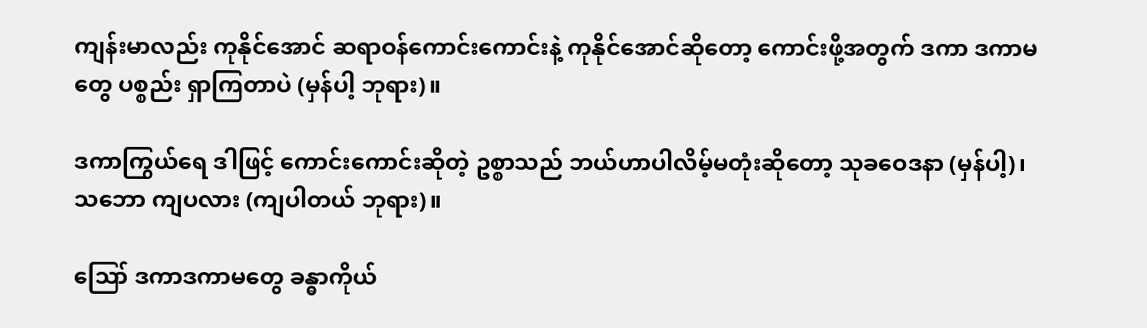ကျန်းမာလည်း ကုနိုင်အောင် ဆရာဝန်ကောင်းကောင်းနဲ့ ကုနိုင်အောင်ဆိုတော့ ကောင်းဖို့အတွက် ဒကာ ဒကာမတွေ ပစ္စည်း ရှာကြတာပဲ (မှန်ပါ့ ဘုရား)။

ဒကာကြွယ်ရေ ဒါဖြင့် ကောင်းကောင်းဆိုတဲ့ ဥစ္စာသည် ဘယ်ဟာပါလိမ့်မတုံးဆိုတော့ သုခဝေဒနာ (မှန်ပါ့)၊ သဘော ကျပလား (ကျပါတယ် ဘုရား)။

ဪ ဒကာဒကာမတွေ ခန္ဓာကိုယ်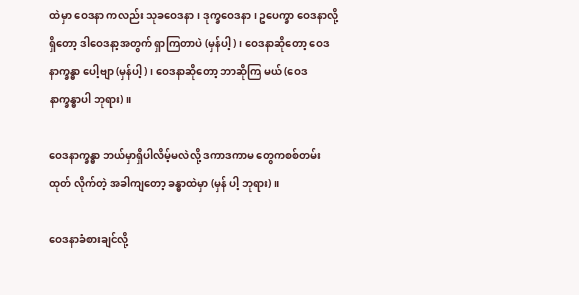ထဲမှာ ဝေဒနာ ကလည်း သုခဝေဒနာ၊ ဒုက္ခဝေဒနာ၊ ဥပေက္ခာ ဝေဒနာလို့ရှိတော့ ဒါဝေဒနာ့အတွက် ရှာကြတာပဲ (မှန်ပါ့)၊ ဝေဒနာဆိုတော့ ဝေဒနာက္ခန္ဓာ ပေါ့ဗျာ (မှန်ပါ့)၊ ဝေဒနာဆိုတော့ ဘာဆိုကြ မယ် (ဝေဒနာက္ခန္ဓာပါ ဘုရား)။

ဝေဒနာက္ခန္ဓာ ဘယ်မှာရှိပါလိမ့်မလဲလို့ ဒကာဒကာမ တွေကစစ်တမ်းထုတ် လိုက်တဲ့ အခါကျတော့ ခန္ဓာထဲမှာ (မှန် ပါ့ ဘုရား)။

ဝေဒနာခံစားချင်လို့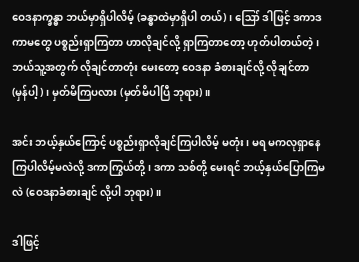ဝေဒနာက္ခန္ဓာ ဘယ်မှာရှိပါလိမ့် (ခန္ဓာထဲမှာရှိပါ တယ်)၊ ဪ ဒါဖြင့် ဒကာဒကာမတွေ ပစ္စည်းရှာကြတာ ဟာလိုချင်လို့ ရှာကြတာတော့ ဟုတ်ပါတယ်တဲ့၊ ဘယ်သူ့အတွက် လိုချင်တာတုံး မေးတော့ ဝေဒနာ ခံစားချင်လို့ လိုချင်တာ (မှန်ပါ့)၊ မှတ်မိကြပလား (မှတ်မိပါပြီ ဘုရား)။

အင်း ဘယ့်နှယ်ကြောင့် ပစ္စည်းရှာလိုချင်ကြပါလိမ့် မတုံး၊ မရ မကလုရှာနေကြပါလိမ့်မလဲလို့ ဒကာကြွယ်တို့၊ ဒကာ သစ်တို့ မေးရင် ဘယ့်နှယ်ပြောကြမလဲ (ဝေဒနာခံစားချင် လို့ပါ ဘုရား)။

ဒါဖြင့်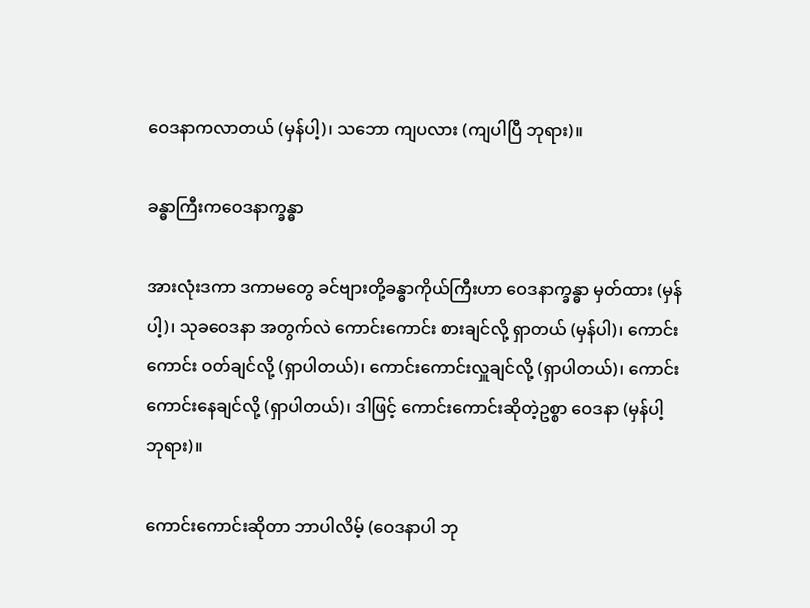ဝေဒနာကလာတယ် (မှန်ပါ့)၊ သဘော ကျပလား (ကျပါပြီ ဘုရား)။

ခန္ဓာကြီးကဝေဒနာက္ခန္ဓာ

အားလုံးဒကာ ဒကာမတွေ ခင်ဗျားတို့ခန္ဓာကိုယ်ကြီးဟာ ဝေဒနာက္ခန္ဓာ မှတ်ထား (မှန်ပါ့)၊ သုခဝေဒနာ အတွက်လဲ ကောင်းကောင်း စားချင်လို့ ရှာတယ် (မှန်ပါ)၊ ကောင်းကောင်း ဝတ်ချင်လို့ (ရှာပါတယ်)၊ ကောင်းကောင်းလှူချင်လို့ (ရှာပါတယ်)၊ ကောင်းကောင်းနေချင်လို့ (ရှာပါတယ်)၊ ဒါဖြင့် ကောင်းကောင်းဆိုတဲ့ဥစ္စာ ဝေဒနာ (မှန်ပါ့ ဘုရား)။

ကောင်းကောင်းဆိုတာ ဘာပါလိမ့် (ဝေဒနာပါ ဘု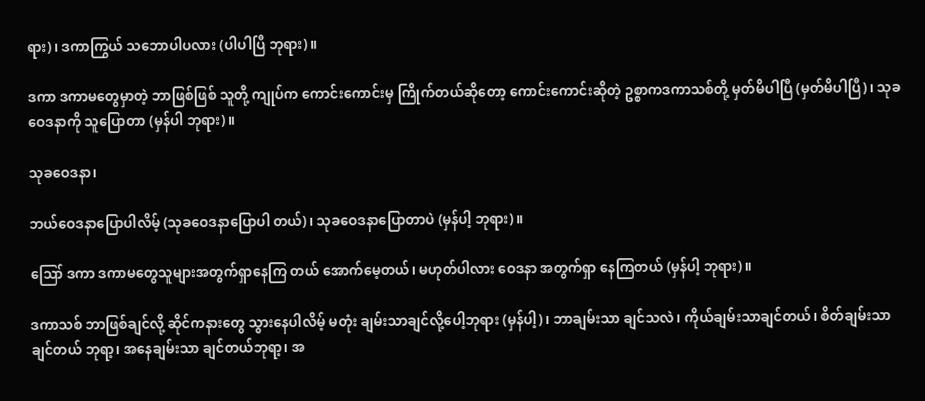ရား)၊ ဒကာကြွယ် သဘောပါပလား (ပါပါပြီ ဘုရား)။

ဒကာ ဒကာမတွေမှာတဲ့ ဘာဖြစ်ဖြစ် သူတို့ ကျုပ်က ကောင်းကောင်းမှ ကြိုက်တယ်ဆိုတော့ ကောင်းကောင်းဆိုတဲ့ ဥစ္စာကဒကာသစ်တို့ မှတ်မိပါပြီ (မှတ်မိပါပြီ)၊ သုခဝေဒနာကို သူပြောတာ (မှန်ပါ ဘုရား)။

သုခဝေဒနာ၊

ဘယ်ဝေဒနာပြောပါလိမ့် (သုခဝေဒနာပြောပါ တယ်)၊ သုခဝေဒနာပြောတာပဲ (မှန်ပါ့ ဘုရား)။

ဪ ဒကာ ဒကာမတွေသူများအတွက်ရှာနေကြ တယ် အောက်မေ့တယ်၊ မဟုတ်ပါလား ဝေဒနာ အတွက်ရှာ နေကြတယ် (မှန်ပါ့ ဘုရား)။

ဒကာသစ် ဘာဖြစ်ချင်လို့ ဆိုင်ကနားတွေ သွားနေပါလိမ့် မတုံး ချမ်းသာချင်လို့ပေါ့ဘုရား (မှန်ပါ့)၊ ဘာချမ်းသာ ချင်သလဲ၊ ကိုယ်ချမ်းသာချင်တယ်၊ စိတ်ချမ်းသာချင်တယ် ဘုရာ့၊ အနေချမ်းသာ ချင်တယ်ဘုရာ့၊ အ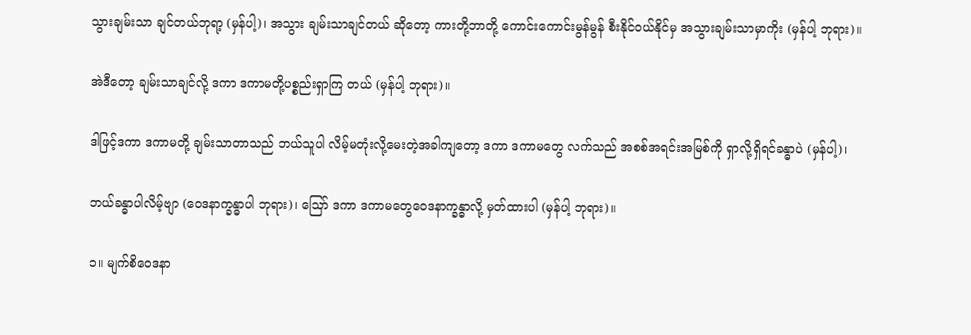သွားချမ်းသာ ချင်တယ်ဘုရာ့ (မှန်ပါ့)၊ အသွား ချမ်းသာချင်တယ် ဆိုတော့ ကားတို့ဘာတို့ ကောင်းကောင်းမွန်မွန် စီးနိုင်ဝယ်နိုင်မှ အသွားချမ်းသာမှာကိုး (မှန်ပါ့ ဘုရား)။

အဲဒီတော့ ချမ်းသာချင်လို့ ဒကာ ဒကာမတို့ပစ္စည်းရှာကြ တယ် (မှန်ပါ့ ဘုရား)။

ဒါဖြင့်ဒကာ ဒကာမတို့ ချမ်းသာတာသည် ဘယ်သူပါ လိမ့်မတုံးလို့မေးတဲ့အခါကျတော့ ဒကာ ဒကာမတွေ လက်သည် အစစ်အရင်းအမြစ်ကို ရှာလို့ရှိရင်ခန္ဓာပဲ (မှန်ပါ့)၊

ဘယ်ခန္ဓာပါလိမ့်ဗျာ (ဝေဒနာက္ခန္ဓာပါ ဘုရား)၊ ဪ ဒကာ ဒကာမတွေဝေဒနာက္ခန္ဓာလို့ မှတ်ထားပါ (မှန်ပါ့ ဘုရား)။

၁။ မျက်စိဝေဒနာ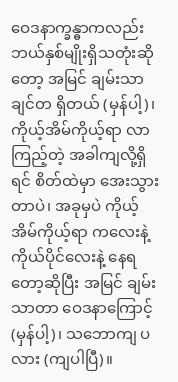ဝေဒနာက္ခန္ဓာကလည်း ဘယ်နှစ်မျိုးရှိသတုံးဆိုတော့ အမြင် ချမ်းသာချင်တ ရှိတယ် (မှန်ပါ့)၊ ကိုယ့်အိမ်ကိုယ့်ရာ လာကြည့်တဲ့ အခါကျလို့ရှိရင် စိတ်ထဲမှာ အေးသွားတာပဲ၊ အခုမှပဲ ကိုယ့်အိမ်ကိုယ့်ရာ ကလေးနဲ့ ကိုယ်ပိုင်လေးနဲ့ နေရတော့ဆိုပြီး အမြင် ချမ်းသာတာ ဝေဒနာကြောင့် (မှန်ပါ့)၊ သဘောကျ ပလား (ကျပါပြီ)။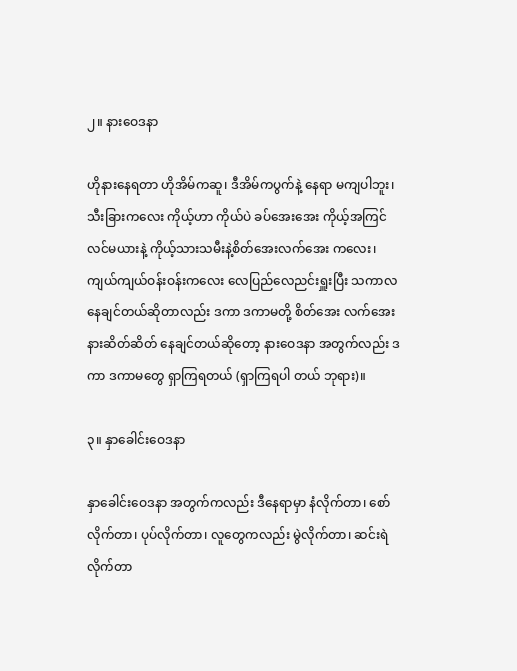၂။ နားဝေဒနာ

ဟိုနားနေရတာ ဟိုအိမ်ကဆူ၊ ဒီအိမ်ကပွက်နဲ့ နေရာ မကျပါဘူး၊ သီးခြားကလေး ကိုယ့်ဟာ ကိုယ်ပဲ ခပ်အေးအေး ကိုယ့်အကြင်လင်မယားနဲ့ ကိုယ့်သားသမီးနဲ့စိတ်အေးလက်အေး ကလေး၊ ကျယ်ကျယ်ဝန်းဝန်းကလေး လေပြည်လေညင်းရှူးပြီး သကာလ နေချင်တယ်ဆိုတာလည်း ဒကာ ဒကာမတို့ စိတ်အေး လက်အေး နားဆိတ်ဆိတ် နေချင်တယ်ဆိုတော့ နားဝေဒနာ အတွက်လည်း ဒကာ ဒကာမတွေ ရှာကြရတယ် (ရှာကြရပါ တယ် ဘုရား)။

၃။ နှာခေါင်းဝေဒနာ

နှာခေါင်းဝေဒနာ အတွက်ကလည်း ဒီနေရာမှာ နံလိုက်တာ၊ စော်လိုက်တာ၊ ပုပ်လိုက်တာ၊ လူတွေကလည်း မွဲလိုက်တာ၊ ဆင်းရဲ လိုက်တာ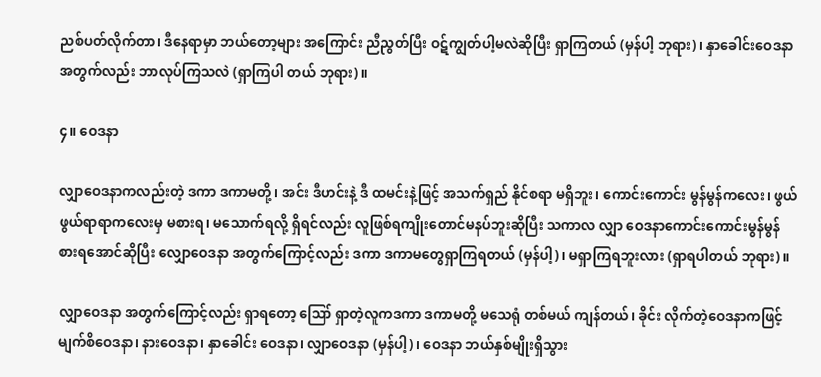ညစ်ပတ်လိုက်တာ၊ ဒီနေရာမှာ ဘယ်တော့များ အကြောင်း ညီညွတ်ပြီး ဝဋ်ကျွတ်ပါ့မလဲဆိုပြီး ရှာကြတယ် (မှန်ပါ့ ဘုရား)၊ နှာခေါင်းဝေဒနာ အတွက်လည်း ဘာလုပ်ကြသလဲ (ရှာကြပါ တယ် ဘုရား)။

၄။ ဝေဒနာ

လျှာဝေဒနာကလည်းတဲ့ ဒကာ ဒကာမတို့၊ အင်း ဒီဟင်းနဲ့ ဒီ ထမင်းနဲ့ဖြင့် အသက်ရှည် နိုင်စရာ မရှိဘူး၊ ကောင်းကောင်း မွန်မွန်ကလေး၊ ဖွယ်ဖွယ်ရာရာကလေးမှ မစားရ၊ မသောက်ရလို့ ရှိရင်လည်း လူဖြစ်ရကျိုးတောင်မနပ်ဘူးဆိုပြီး သကာလ လျှာ ဝေဒနာကောင်းကောင်းမွန်မွန် စားရအောင်ဆိုပြီး လျှောဝေဒနာ အတွက်ကြောင့်လည်း ဒကာ ဒကာမတွေရှာကြရတယ် (မှန်ပါ့)၊ မရှာကြရဘူးလား (ရှာရပါတယ် ဘုရား)။

လျှာဝေဒနာ အတွက်ကြောင့်လည်း ရှာရတော့ ဪ ရှာတဲ့လူကဒကာ ဒကာမတို့ မသေရုံ တစ်မယ် ကျန်တယ်၊ ခိုင်း လိုက်တဲ့ဝေဒနာကဖြင့် မျက်စိဝေဒနာ၊ နားဝေဒနာ၊ နှာခေါင်း ဝေဒနာ၊ လျှာဝေဒနာ (မှန်ပါ့)၊ ဝေဒနာ ဘယ်နှစ်မျိုးရှိသွား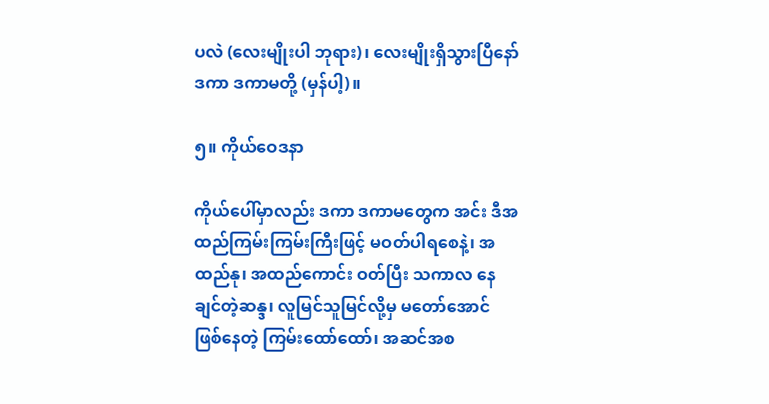ပလဲ (လေးမျိုးပါ ဘုရား)၊ လေးမျိုးရှိသွားပြီနော် ဒကာ ဒကာမတို့ (မှန်ပါ့)။

၅။ ကိုယ်ဝေဒနာ

ကိုယ်ပေါ်မှာလည်း ဒကာ ဒကာမတွေက အင်း ဒီအ ထည်ကြမ်းကြမ်းကြီးဖြင့် မဝတ်ပါရစေနဲ့၊ အထည်နု၊ အထည်ကောင်း ဝတ်ပြီး သကာလ နေချင်တဲ့ဆန္ဒ၊ လူမြင်သူမြင်လို့မှ မတော်အောင် ဖြစ်နေတဲ့ ကြမ်းထော်ထော်၊ အဆင်အစ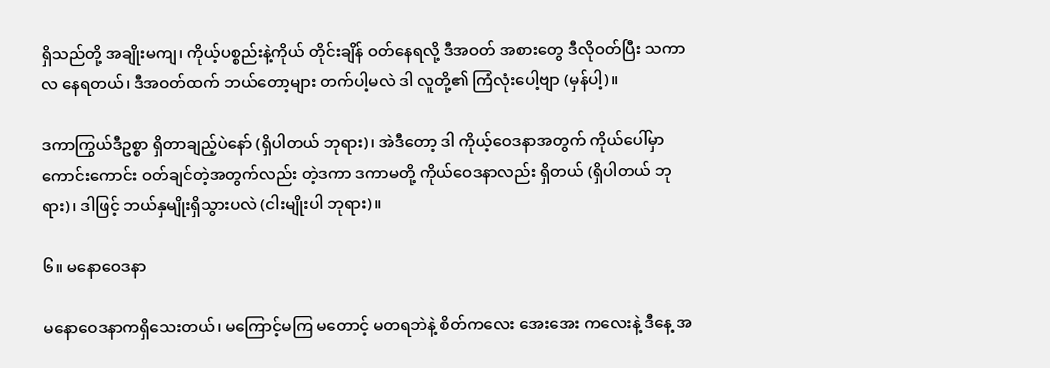ရှိသည်တို့ အချိုးမကျ၊ ကိုယ့်ပစ္စည်းနဲ့ကိုယ် တိုင်းချိန် ဝတ်နေရလို့ ဒီအဝတ် အစားတွေ ဒီလိုဝတ်ပြီး သကာလ နေရတယ်၊ ဒီအဝတ်ထက် ဘယ်တော့များ တက်ပါ့မလဲ ဒါ လူတို့၏ ကြံလုံးပေါ့ဗျာ (မှန်ပါ့)။

ဒကာကြွယ်ဒီဥစ္စာ ရှိတာချည့်ပဲနော် (ရှိပါတယ် ဘုရား)၊ အဲဒီတော့ ဒါ ကိုယ့်ဝေဒနာအတွက် ကိုယ်ပေါ်မှာ ကောင်းကောင်း ဝတ်ချင်တဲ့အတွက်လည်း တဲ့ဒကာ ဒကာမတို့ ကိုယ်ဝေဒနာလည်း ရှိတယ် (ရှိပါတယ် ဘုရား)၊ ဒါဖြင့် ဘယ်နှမျိုးရှိသွားပလဲ (ငါးမျိုးပါ ဘုရား)။

၆။ မနောဝေဒနာ

မနောဝေဒနာကရှိသေးတယ်၊ မကြောင့်မကြ မတောင့် မတရဘဲနဲ့ စိတ်ကလေး အေးအေး ကလေးနဲ့ ဒီနေ့ အ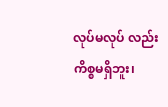လုပ်မလုပ် လည်းကိစ္စမရှိဘူး၊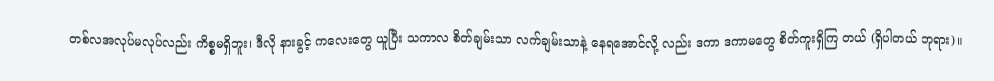တစ်လအလုပ်မလုပ်လည်း ကိစ္စမရှိဘူး၊ ဒီလို နားခွင့် ကလေးတွေ ယူပြီး သကာလ စိတ်ချမ်းသာ လက်ချမ်းသာနဲ့ နေရအောင်လို့ လည်း ဒကာ ဒကာမတွေ စိတ်ကူးရှိကြ တယ် (ရှိပါတယ် ဘုရား)။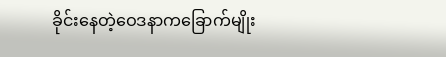ခိုင်းနေတဲ့ဝေဒနာကခြောက်မျိုး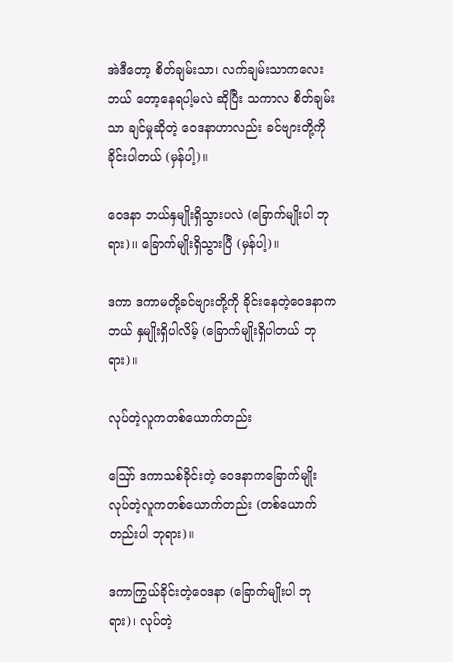အဲဒီတော့ စိတ်ချမ်းသာ၊ လက်ချမ်းသာကလေး ဘယ် တော့နေရပါ့မလဲ ဆိုပြီး သကာလ စိတ်ချမ်းသာ ချင်မှုဆိုတဲ့ ဝေဒနာဟာလည်း ခင်ဗျားတို့ကို ခိုင်းပါတယ် (မှန်ပါ့)။

ဝေဒနာ ဘယ်နှမျိုးရှိသွားပလဲ (ခြောက်မျိုးပါ ဘုရား)၊၊ ခြောက်မျိုးရှိသွားပြီ (မှန်ပါ့)။

ဒကာ ဒကာမတို့ခင်ဗျားတို့ကို ခိုင်းနေတဲ့ဝေဒနာက ဘယ် နှမျိုးရှိပါလိမ့် (ခြောက်မျိုးရှိပါတယ် ဘုရား)။

လုပ်တဲ့လူကတစ်ယောက်တည်း

ဪ ဒကာသစ်ခိုင်းတဲ့ ဝေဒနာကခြောက်မျိုး လုပ်တဲ့လူကတစ်ယောက်တည်း (တစ်ယောက် တည်းပါ ဘုရား)။

ဒကာကြွယ်ခိုင်းတဲ့ဝေဒနာ (ခြောက်မျိုးပါ ဘုရား)၊ လုပ်တဲ့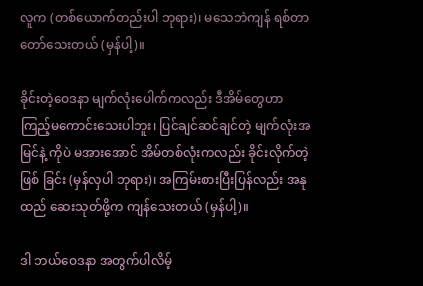လူက (တစ်ယောက်တည်းပါ ဘုရား)၊ မသေဘဲကျန် ရစ်တာတော်သေးတယ် (မှန်ပါ့)။

ခိုင်းတဲ့ဝေဒနာ မျက်လုံးပေါက်ကလည်း ဒီအိမ်တွေဟာ ကြည့်မကောင်းသေးပါဘူး၊ ပြင်ချင်ဆင်ချင်တဲ့ မျက်လုံးအမြင်နဲ့ ကိုပဲ မအားအောင် အိမ်တစ်လုံးကလည်း ခိုင်းလိုက်တဲ့ဖြစ် ခြင်း (မှန်လှပါ ဘုရား)၊ အကြမ်းစားပြီးပြန်လည်း အနုထည် ဆေးသုတ်ဖို့က ကျန်သေးတယ် (မှန်ပါ့)။

ဒါ ဘယ်ဝေဒနာ အတွက်ပါလိမ့်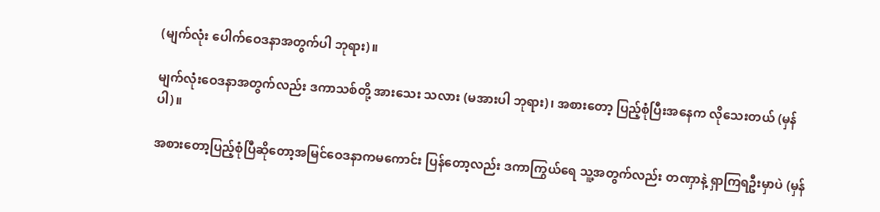(မျက်လုံး ပေါက်ဝေဒနာအတွက်ပါ ဘုရား)။

မျက်လုံးဝေဒနာအတွက်လည်း ဒကာသစ်တို့ အားသေး သလား (မအားပါ ဘုရား)၊ အစားတော့ ပြည့်စုံပြီးအနေက လိုသေးတယ် (မှန်ပါ)။

အစားတော့ပြည့်စုံပြီဆိုတော့အမြင်ဝေဒနာကမကောင်း ပြန်တော့လည်း ဒကာကြွယ်ရေ သူ့အတွက်လည်း တဏှာနဲ့ ရှာကြရဦးမှာပဲ (မှန်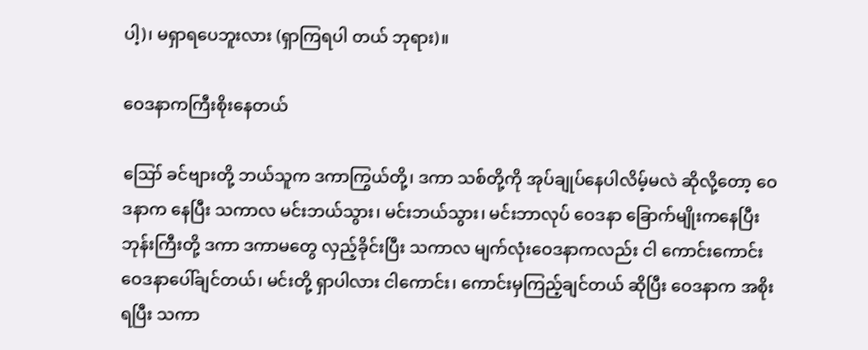ပါ့)၊ မရှာရပေဘူးလား (ရှာကြရပါ တယ် ဘုရား)။

ဝေဒနာကကြီးစိုးနေတယ်

ဪ ခင်ဗျားတို့ ဘယ်သူက ဒကာကြွယ်တို့၊ ဒကာ သစ်တို့ကို အုပ်ချုပ်နေပါလိမ့်မလဲ ဆိုလို့တော့ ဝေဒနာက နေပြီး သကာလ မင်းဘယ်သွား၊ မင်းဘယ်သွား၊ မင်းဘာလုပ် ဝေဒနာ ခြောက်မျိုးကနေပြီး ဘုန်းကြီးတို့ ဒကာ ဒကာမတွေ လှည့်ခိုင်းပြီး သကာလ မျက်လုံးဝေဒနာကလည်း ငါ ကောင်းကောင်း ဝေဒနာပေါ်ချင်တယ်၊ မင်းတို့ ရှာပါလား ငါကောင်း၊ ကောင်းမှကြည့်ချင်တယ် ဆိုပြီး ဝေဒနာက အစိုးရပြီး သကာ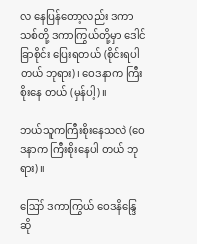လ နေပြန်တော့လည်း ဒကာသစ်တို့ ဒကာကြွယ်တို့မှာ ဒေါင်ခြာစိုင်း ပြေးရတယ် (စိုင်းရပါတယ် ဘုရား)၊ ဝေဒနာက ကြီးစိုးနေ တယ် (မှန်ပါ့)။

ဘယ်သူကကြီးစိုးနေသလဲ (ဝေဒနာက ကြီးစိုးနေပါ တယ် ဘုရား)။

ဪ ဒကာကြွယ် ဝေဒနိန္ဒြေ ဆို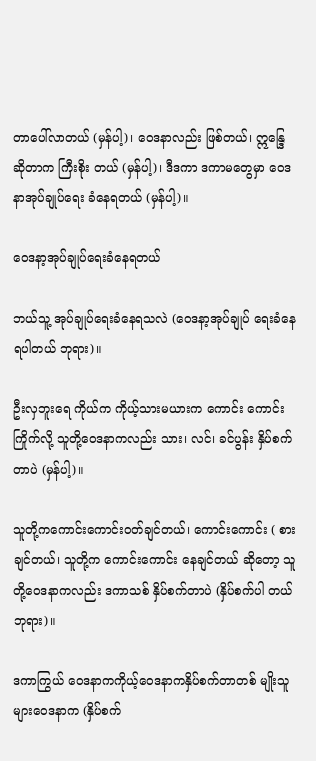တာပေါ်လာတယ် (မှန်ပါ့)၊ ဝေဒနာလည်း ဖြစ်တယ်၊ ဣန္ဒြေ ဆိုတာက ကြီးစိုး တယ် (မှန်ပါ့)၊ ဒီဒကာ ဒကာမတွေမှာ ဝေဒနာအုပ်ချုပ်ရေး ခံနေရတယ် (မှန်ပါ့)။

ဝေဒနာ့အုပ်ချုပ်ရေးခံနေရတယ်

ဘယ်သူ့ အုပ်ချုပ်ရေးခံနေရသလဲ (ဝေဒနာ့အုပ်ချုပ် ရေးခံနေရပါတယ် ဘုရား)။

ဦးလှဘူးရေ ကိုယ်က ကိုယ့်သားမယားက ကောင်း ကောင်းကြိုက်လို့ သူတို့ဝေဒနာကလည်း သား၊ လင်၊ ခင်ပွန်း နှိပ်စက်တာပဲ (မှန်ပါ့)။

သူတို့ကကောင်းကောင်းဝတ်ချင်တယ်၊ ကောင်းကောင်း ( စားချင်တယ်၊ သူတို့က ကောင်းကောင်း နေချင်တယ် ဆိုတော့ သူတို့ဝေဒနာကလည်း ဒကာသစ် နှိပ်စက်တာပဲ (နှိပ်စက်ပါ တယ် ဘုရား)။

ဒကာကြွယ် ဝေဒနာကကိုယ့်ဝေဒနာကနှိပ်စက်တာတစ် မျိုးသူများဝေဒနာက (နှိပ်စက်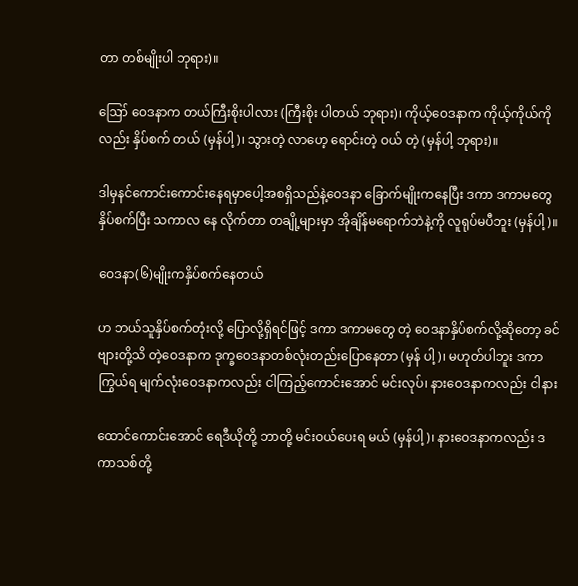တာ တစ်မျိုးပါ ဘုရား)။

ဪ ဝေဒနာက တယ်ကြီးစိုးပါလား (ကြီးစိုး ပါတယ် ဘုရား)၊ ကိုယ့်ဝေဒနာက ကိုယ့်ကိုယ်ကိုလည်း နှိပ်စက် တယ် (မှန်ပါ့)၊ သွားတဲ့ လာဟေ့ ရောင်းတဲ့ ဝယ် တဲ့ (မှန်ပါ့ ဘုရား)။

ဒါမှနင်ကောင်းကောင်းနေရမှာပေါ့အစရှိသည်နဲ့ဝေဒနာ ခြောက်မျိုးကနေပြီး ဒကာ ဒကာမတွေ နှိပ်စက်ပြီး သကာလ နေ လိုက်တာ တချို့များမှာ အိုချိန်မရောက်ဘဲနဲ့ကို လူရုပ်မပီဘူး (မှန်ပါ့)။

ဝေဒနာ(၆)မျိုးကနှိပ်စက်နေတယ်

ဟ ဘယ်သူနှိပ်စက်တုံးလို့ ပြောလို့ရှိရင်ဖြင့် ဒကာ ဒကာမတွေ တဲ့ ဝေဒနာနှိပ်စက်လို့ဆိုတော့ ခင်ဗျားတို့သိ တဲ့ဝေဒနာက ဒုက္ခဝေဒနာတစ်လုံးတည်းပြောနေတာ (မှန် ပါ့)၊ မဟုတ်ပါဘူး ဒကာကြွယ်ရ မျက်လုံးဝေဒနာကလည်း ငါကြည့်ကောင်းအောင် မင်းလုပ်၊ နားဝေဒနာကလည်း ငါနား

ထောင်ကောင်းအောင် ရေဒီယိုတို့ ဘာတို့ မင်းဝယ်ပေးရ မယ် (မှန်ပါ့)၊ နားဝေဒနာကလည်း ဒကာသစ်တို့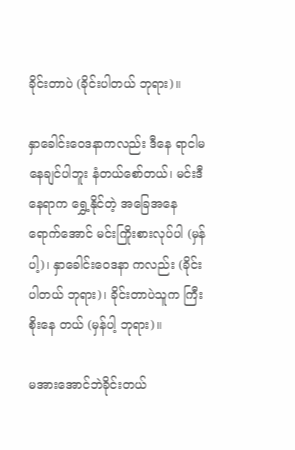ခိုင်းတာပဲ (ခိုင်းပါတယ် ဘုရား)။

နှာခေါင်းဝေဒနာကလည်း ဒီနေ ရာငါမနေချင်ပါဘူး နံတယ်စော်တယ်၊ မင်းဒီနေရာက ရွှေ့နိုင်တဲ့ အခြေအနေ ရောက်အောင် မင်းကြိုးစားလုပ်ပါ (မှန်ပါ့)၊ နှာခေါင်းဝေဒနာ ကလည်း (ခိုင်းပါတယ် ဘုရား)၊ ခိုင်းတာပဲသူက ကြီးစိုးနေ တယ် (မှန်ပါ့ ဘုရား)။

မအားအောင်ဘဲခိုင်းတယ်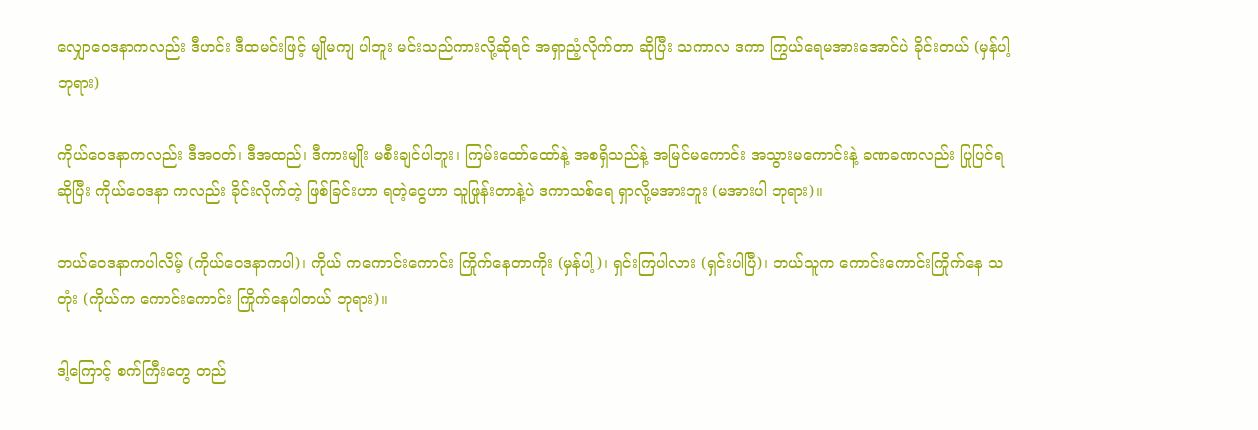လျှောဝေဒနာကလည်း ဒီဟင်း ဒီထမင်းဖြင့် မျိုမကျ ပါဘူး မင်းသည်ကားလို့ဆိုရင် အရှာညံ့လိုက်တာ ဆိုပြီး သကာလ ဒကာ ကြွယ်ရေမအားအောင်ပဲ ခိုင်းတယ် (မှန်ပါ့ ဘုရား)

ကိုယ်ဝေဒနာကလည်း ဒီအဝတ်၊ ဒီအထည်၊ ဒီကားမျိုး မစီးချင်ပါဘူး၊ ကြမ်းထော်ထော်နဲ့ အစရှိသည်နဲ့ အမြင်မကောင်း အသွားမကောင်းနဲ့ ခဏခဏလည်း ပြုပြင်ရဆိုပြီး ကိုယ်ဝေဒနာ ကလည်း ခိုင်းလိုက်တဲ့ ဖြစ်ခြင်းဟာ ရတဲ့ငွေဟာ သူဖြုန်းတာနဲ့ပဲ ဒကာသစ်ရေ ရှာလို့မအားဘူး (မအားပါ ဘုရား)။

ဘယ်ဝေဒနာကပါလိမ့် (ကိုယ်ဝေဒနာကပါ)၊ ကိုယ် ကကောင်းကောင်း ကြိုက်နေတာကိုး (မှန်ပါ့)၊ ရှင်းကြပါလား (ရှင်းပါပြီ)၊ ဘယ်သူက ကောင်းကောင်းကြိုက်နေ သတုံး (ကိုယ်က ကောင်းကောင်း ကြိုက်နေပါတယ် ဘုရား)။

ဒါ့ကြောင့် စက်ကြီးတွေ တည်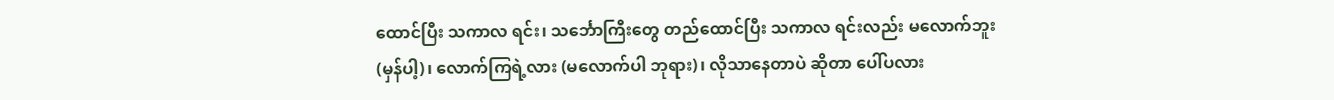ထောင်ပြီး သကာလ ရင်း၊ သင်္ဘောကြီးတွေ တည်ထောင်ပြီး သကာလ ရင်းလည်း မလောက်ဘူး (မှန်ပါ့)၊ လောက်ကြရဲ့လား (မလောက်ပါ ဘုရား)၊ လိုသာနေတာပဲ ဆိုတာ ပေါ်ပလား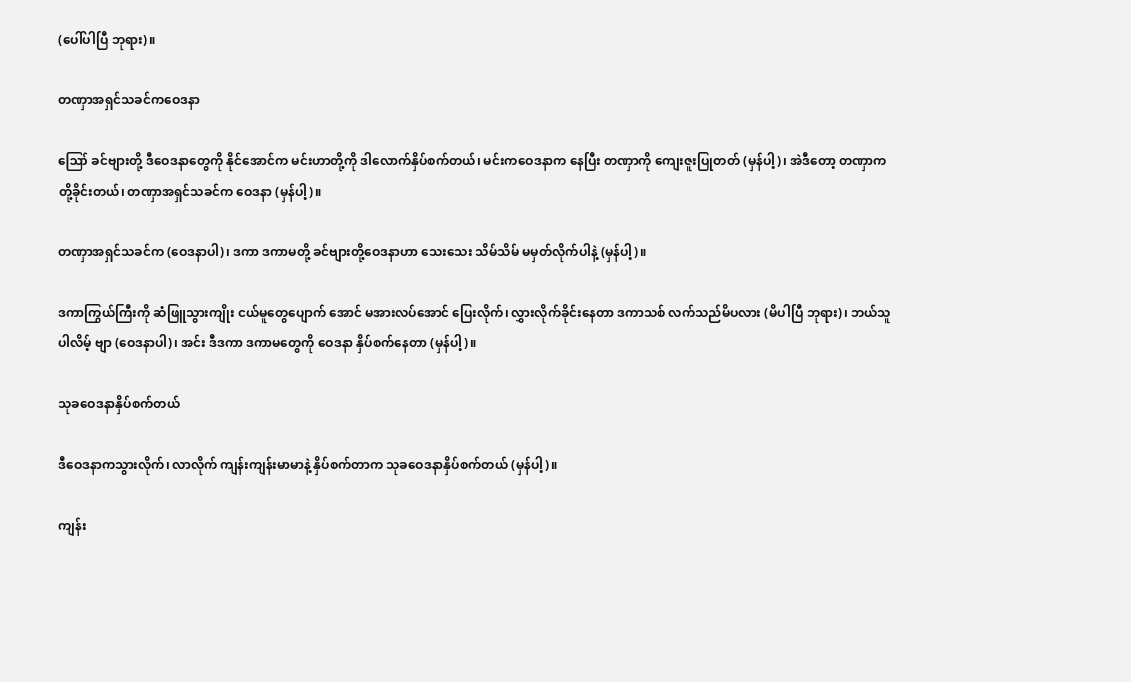(ပေါ်ပါပြီ ဘုရား)။

တဏှာအရှင်သခင်ကဝေဒနာ

ဪ ခင်ဗျားတို့ ဒီဝေဒနာတွေကို နိုင်အောင်က မင်းဟာတို့ကို ဒါလောက်နှိပ်စက်တယ်၊ မင်းကဝေဒနာက နေပြီး တဏှာကို ကျေးဇူးပြုတတ် (မှန်ပါ့)၊ အဲဒီတော့ တဏှာက တို့ခိုင်းတယ်၊ တဏှာအရှင်သခင်က ဝေဒနာ (မှန်ပါ့)။

တဏှာအရှင်သခင်က (ဝေဒနာပါ)၊ ဒကာ ဒကာမတို့ ခင်ဗျားတို့ဝေဒနာဟာ သေးသေး သိမ်သိမ် မမှတ်လိုက်ပါနဲ့ (မှန်ပါ့)။

ဒကာကြွယ်ကြီးကို ဆံဖြူသွားကျိုး ငယ်မူတွေပျောက် အောင် မအားလပ်အောင် ပြေးလိုက်၊ လွှားလိုက်ခိုင်းနေတာ ဒကာသစ် လက်သည်မိပလား (မိပါပြီ ဘုရား)၊ ဘယ်သူပါလိမ့် ဗျာ (ဝေဒနာပါ)၊ အင်း ဒီဒကာ ဒကာမတွေကို ဝေဒနာ နှိပ်စက်နေတာ (မှန်ပါ့)။

သုခဝေဒနာနှိပ်စက်တယ်

ဒီဝေဒနာကသွားလိုက်၊ လာလိုက် ကျန်းကျန်းမာမာနဲ့ နှိပ်စက်တာက သုခဝေဒနာနှိပ်စက်တယ် (မှန်ပါ့)။

ကျန်း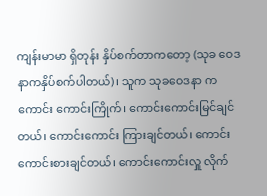ကျန်းမာမာ ရှိတုန်း နှိပ်စက်တာကတော့ (သုခ ဝေဒနာကနှိပ်စက်ပါတယ်)၊ သူက သုခဝေဒနာ ကကောင်း ကောင်းကြိုက်၊ ကောင်းကောင်းမြင်ချင်တယ်၊ ကောင်းကောင်း ကြားချင်တယ်၊ ကောင်းကောင်းစားချင်တယ်၊ ကောင်းကောင်းလှူ လိုက်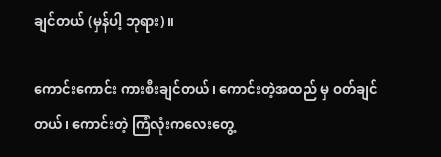ချင်တယ် (မှန်ပါ့ ဘုရား)။

ကောင်းကောင်း ကားစီးချင်တယ်၊ ကောင်းတဲ့အထည် မှ ဝတ်ချင်တယ်၊ ကောင်းတဲ့ ကြံလုံးကလေးတွေ့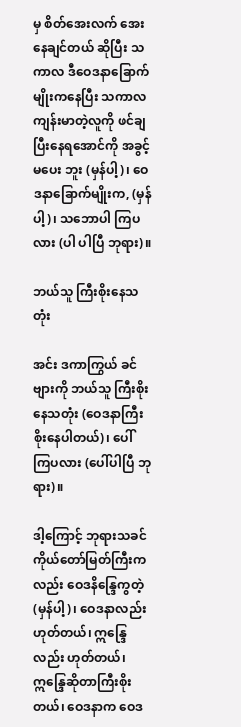မှ စိတ်အေးလက် အေးနေချင်တယ် ဆိုပြီး သကာလ ဒီဝေဒနာခြောက်မျိုးကနေပြီး သကာလ ကျန်းမာတဲ့လူကို ဖင်ချပြီးနေရအောင်ကို အခွင့်မပေး ဘူး (မှန်ပါ့)၊ ဝေဒနာခြောက်မျိုးက, (မှန်ပါ့)၊ သဘောပါ ကြပလား (ပါ ပါပြီ ဘုရား)။

ဘယ်သူ ကြီးစိုးနေသတုံး

အင်း ဒကာကြွယ် ခင်ဗျားကို ဘယ်သူ ကြီးစိုး နေသတုံး (ဝေဒနာကြီးစိုးနေပါတယ်)၊ ပေါ်ကြပလား (ပေါ်ပါပြီ ဘုရား)။

ဒါ့ကြောင့် ဘုရားသခင်ကိုယ်တော်မြတ်ကြီးကလည်း ဝေဒနိန္ဒြေကွတဲ့ (မှန်ပါ့)၊ ဝေဒနာလည်း ဟုတ်တယ်၊ ဣန္ဒြေလည်း ဟုတ်တယ်၊ ဣန္ဒြေဆိုတာကြီးစိုးတယ်၊ ဝေဒနာက ဝေဒ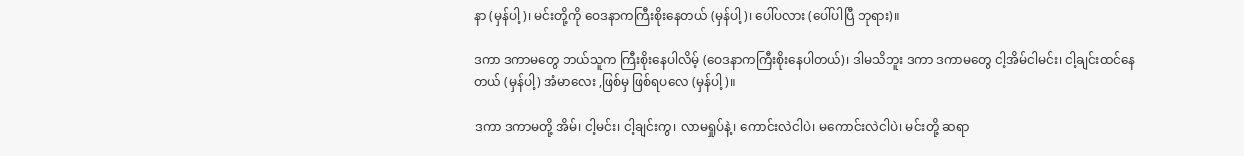နာ (မှန်ပါ့)၊ မင်းတို့ကို ဝေဒနာကကြီးစိုးနေတယ် (မှန်ပါ့)၊ ပေါ်ပလား (ပေါ်ပါပြီ ဘုရား)။

ဒကာ ဒကာမတွေ ဘယ်သူက ကြီးစိုးနေပါလိမ့် (ဝေဒနာကကြီးစိုးနေပါတယ်)၊ ဒါမသိဘူး ဒကာ ဒကာမတွေ ငါ့အိမ်ငါမင်း၊ ငါ့ချင်းထင်နေတယ် (မှန်ပါ့) အံမာလေး ,ဖြစ်မှ ဖြစ်ရပလေ (မှန်ပါ့)။

ဒကာ ဒကာမတို့ အိမ်၊ ငါ့မင်း၊ ငါ့ချင်းကွ၊ လာမရှုပ်နဲ့၊ ကောင်းလဲငါပဲ၊ မကောင်းလဲငါပဲ၊ မင်းတို့ ဆရာ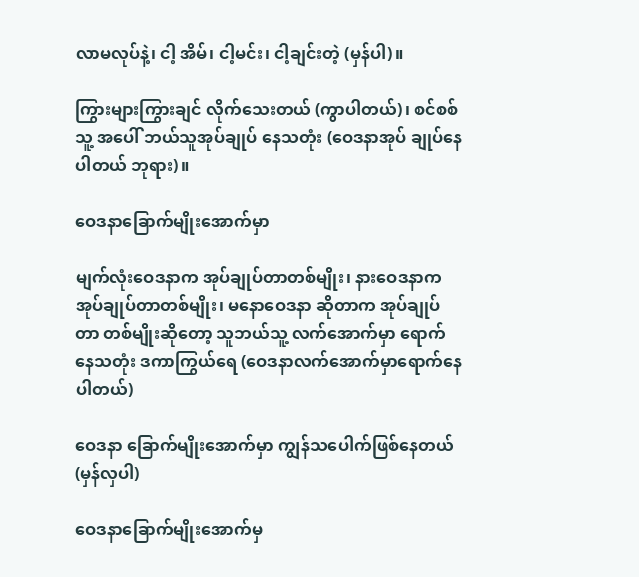လာမလုပ်နဲ့၊ ငါ့ အိမ်၊ ငါ့မင်း၊ ငါ့ချင်းတဲ့ (မှန်ပါ)။

ကြွားများကြွားချင် လိုက်သေးတယ် (ကွာပါတယ်)၊ စင်စစ်သူ့ အပေါ် ဘယ်သူအုပ်ချုပ် နေသတုံး (ဝေဒနာအုပ် ချုပ်နေပါတယ် ဘုရား)။

ဝေဒနာခြောက်မျိုးအောက်မှာ

မျက်လုံးဝေဒနာက အုပ်ချုပ်တာတစ်မျိုး၊ နားဝေဒနာက အုပ်ချုပ်တာတစ်မျိုး၊ မနောဝေဒနာ ဆိုတာက အုပ်ချုပ်တာ တစ်မျိုးဆိုတော့ သူဘယ်သူ့ လက်အောက်မှာ ရောက်နေသတုံး ဒကာကြွယ်ရေ (ဝေဒနာလက်အောက်မှာရောက်နေပါတယ်)

ဝေဒနာ ခြောက်မျိုးအောက်မှာ ကျွန်သပေါက်ဖြစ်နေတယ် (မှန်လှပါ)

ဝေဒနာခြောက်မျိုးအောက်မှ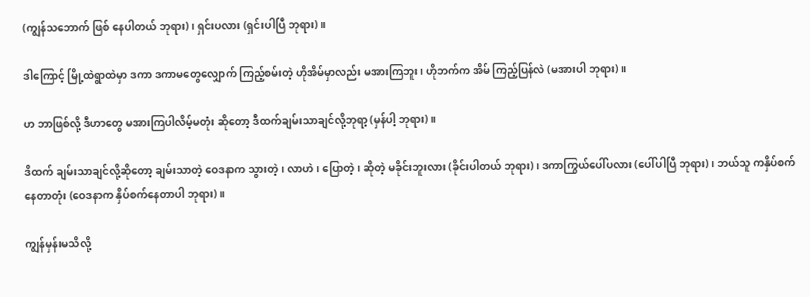(ကျွန်သဘောက် ဖြစ် နေပါတယ် ဘုရား)၊ ရှင်းပလား (ရှင်းပါပြီ ဘုရား)။

ဒါကြောင့် မြို့ထဲရွာထဲမှာ ဒကာ ဒကာမတွေလျှောက် ကြည့်စမ်းတဲ့ ဟိုအိမ်မှာလည်း မအားကြဘူး၊ ဟိုဘက်က အိမ် ကြည့်ပြန်လဲ (မအားပါ ဘုရား)။

ဟ ဘာဖြစ်လို့ ဒီဟာတွေ မအားကြပါလိမ့်မတုံး ဆိုတော့ ဒီထက်ချမ်းသာချင်လို့ဘုရာ့ (မှန်ပါ့ ဘုရား)။

ဒိထက် ချမ်းသာချင်လို့ဆိုတော့ ချမ်းသာတဲ့ ဝေဒနာက သွားတဲ့၊ လာဟဲ၊ ပြောတဲ့၊ ဆိုတဲ့ မခိုင်းဘူးလား (ခိုင်းပါတယ် ဘုရား)၊ ဒကာကြွယ်ပေါ်ပလား (ပေါ်ပါပြီ ဘုရား)၊ ဘယ်သူ ကနှိပ်စက် နေတာတုံး (ဝေဒနာက နှိပ်စက်နေတာပါ ဘုရား)။

ကျွန်မှန်းမသိလို့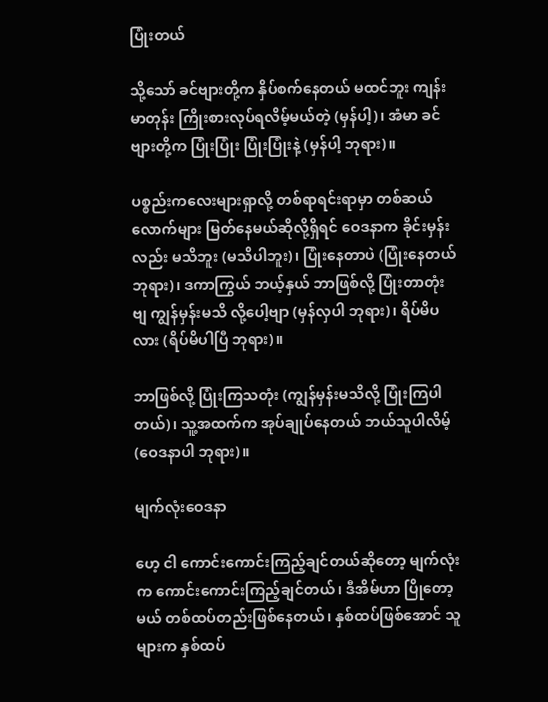ပြုံးတယ်

သို့သော် ခင်ဗျားတို့က နှိပ်စက်နေတယ် မထင်ဘူး ကျန်းမာတုန်း ကြိုးစားလုပ်ရလိမ့်မယ်တဲ့ (မှန်ပါ့)၊ အံမာ ခင်ဗျားတို့က ပြုံးပြုံး ပြုံးပြုံးနဲ့ (မှန်ပါ့ ဘုရား)။

ပစ္စည်းကလေးများရှာလို့ တစ်ရာရင်းရာမှာ တစ်ဆယ် လောက်များ မြတ်နေမယ်ဆိုလို့ရှိရင် ဝေဒနာက ခိုင်းမှန်းလည်း မသိဘူး (မသိပါဘူး)၊ ပြုံးနေတာပဲ (ပြုံးနေတယ် ဘုရား)၊ ဒကာကြွယ် ဘယ့်နှယ် ဘာဖြစ်လို့ ပြုံးတာတုံးဗျ ကျွန်မှန်းမသိ လို့ပေါ့ဗျာ (မှန်လှပါ ဘုရား)၊ ရိပ်မိပလား (ရိပ်မိပါပြီ ဘုရား)။

ဘာဖြစ်လို့ ပြုံးကြသတုံး (ကျွန်မှန်းမသိလို့ ပြုံးကြပါ တယ်)၊ သူ့အထက်က အုပ်ချုပ်နေတယ် ဘယ်သူပါလိမ့် (ဝေဒနာပါ ဘုရား)။

မျက်လုံးဝေဒနာ

ဟေ့ ငါ ကောင်းကောင်းကြည့်ချင်တယ်ဆိုတော့ မျက်လုံးက ကောင်းကောင်းကြည့်ချင်တယ်၊ ဒီအိမ်ဟာ ပြိုတော့ မယ် တစ်ထပ်တည်းဖြစ်နေတယ်၊ နှစ်ထပ်ဖြစ်အောင် သူများက နှစ်ထပ်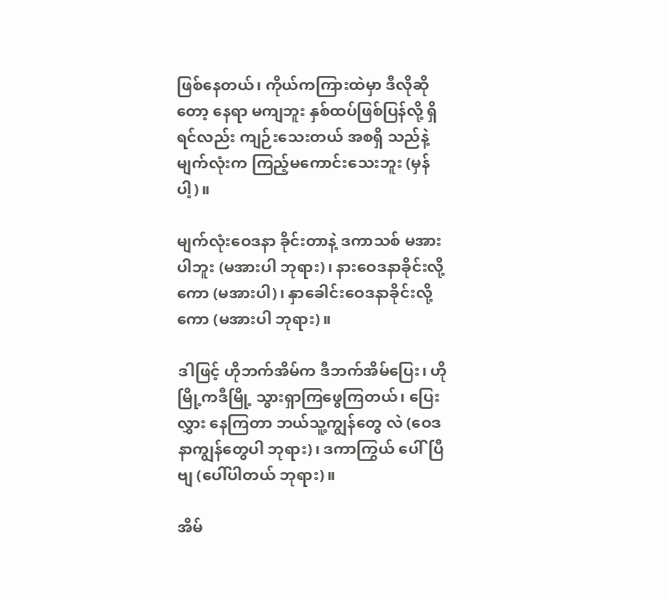ဖြစ်နေတယ်၊ ကိုယ်ကကြားထဲမှာ ဒီလိုဆိုတော့ နေရာ မကျဘူး နှစ်ထပ်ဖြစ်ပြန်လို့ ရှိရင်လည်း ကျဉ်းသေးတယ် အစရှိ သည်နဲ့ မျက်လုံးက ကြည့်မကောင်းသေးဘူး (မှန်ပါ့)။

မျက်လုံးဝေဒနာ ခိုင်းတာနဲ့ ဒကာသစ် မအားပါဘူး (မအားပါ ဘုရား)၊ နားဝေဒနာခိုင်းလို့ကော (မအားပါ)၊ နှာခေါင်းဝေဒနာခိုင်းလို့ကော (မအားပါ ဘုရား)။

ဒါဖြင့် ဟိုဘက်အိမ်က ဒီဘက်အိမ်ပြေး၊ ဟိုမြို့ကဒီမြို့ သွားရှာကြဖွေကြတယ်၊ ပြေးလွှား နေကြတာ ဘယ်သူ့ကျွန်တွေ လဲ (ဝေဒနာကျွန်တွေပါ ဘုရား)၊ ဒကာကြွယ် ပေါ်ပြီဗျ (ပေါ်ပါတယ် ဘုရား)။

အိမ်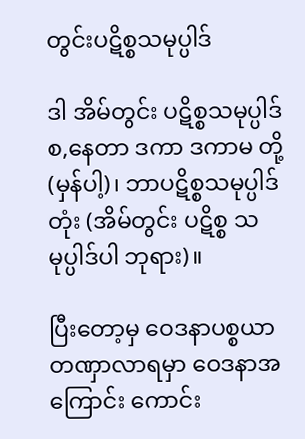တွင်းပဋိစ္စသမုပ္ပါဒ်

ဒါ အိမ်တွင်း ပဋိစ္စသမုပ္ပါဒ်စ,နေတာ ဒကာ ဒကာမ တို့ (မှန်ပါ့)၊ ဘာပဋိစ္စသမုပ္ပါဒ်တုံး (အိမ်တွင်း ပဋိစ္စ သမုပ္ပါဒ်ပါ ဘုရား)။

ပြီးတော့မှ ဝေဒနာပစ္စယာ တဏှာလာရမှာ ဝေဒနာအ ကြောင်း ကောင်း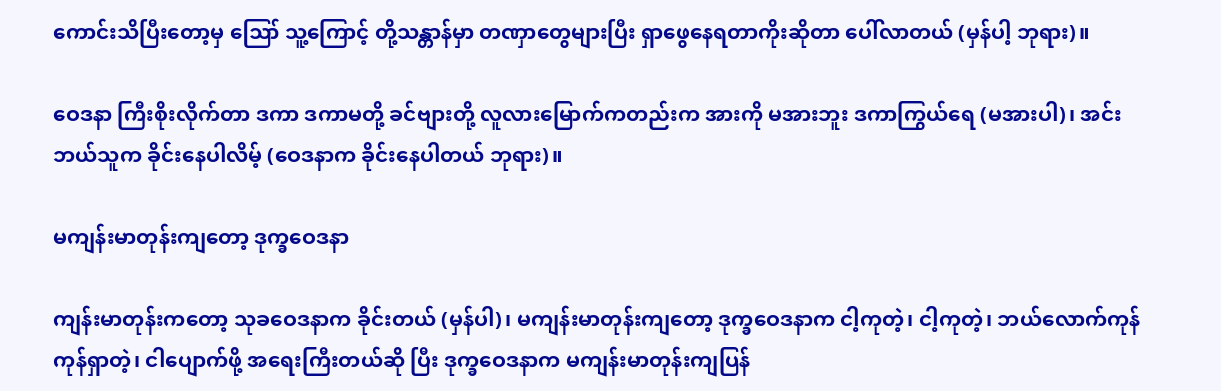ကောင်းသိပြီးတော့မှ ဪ သူ့ကြောင့် တို့သန္တာန်မှာ တဏှာတွေများပြီး ရှာဖွေနေရတာကိုးဆိုတာ ပေါ်လာတယ် (မှန်ပါ့ ဘုရား)။

ဝေဒနာ ကြီးစိုးလိုက်တာ ဒကာ ဒကာမတို့ ခင်ဗျားတို့ လူလားမြောက်ကတည်းက အားကို မအားဘူး ဒကာကြွယ်ရေ (မအားပါ)၊ အင်း ဘယ်သူက ခိုင်းနေပါလိမ့် (ဝေဒနာက ခိုင်းနေပါတယ် ဘုရား)။

မကျန်းမာတုန်းကျတော့ ဒုက္ခဝေဒနာ

ကျန်းမာတုန်းကတော့ သုခဝေဒနာက ခိုင်းတယ် (မှန်ပါ)၊ မကျန်းမာတုန်းကျတော့ ဒုက္ခဝေဒနာက ငါ့ကုတဲ့၊ ငါ့ကုတဲ့၊ ဘယ်လောက်ကုန်ကုန်ရှာတဲ့၊ ငါပျောက်ဖို့ အရေးကြီးတယ်ဆို ပြီး ဒုက္ခဝေဒနာက မကျန်းမာတုန်းကျပြန်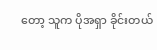တော့ သူက ပိုအရှာ ခိုင်းတယ်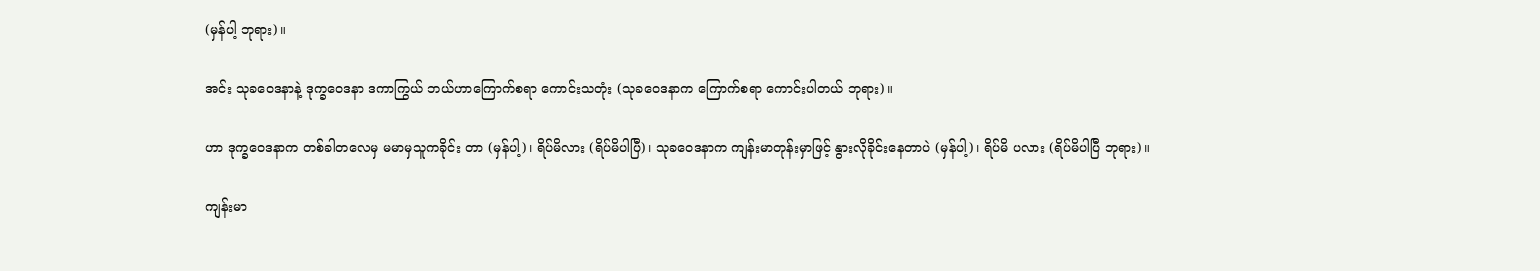(မှန်ပါ့ ဘုရား)။

အင်း သုခဝေဒနာနဲ့ ဒုက္ခဝေဒနာ ဒကာကြွယ် ဘယ်ဟာကြောက်စရာ ကောင်းသတုံး (သုခဝေဒနာက ကြောက်စရာ ကောင်းပါတယ် ဘုရား)။

ဟာ ဒုက္ခဝေဒနာက တစ်ခါတလေမှ မမာမှသူကခိုင်း တာ (မှန်ပါ့)၊ ရိပ်မိလား (ရိပ်မိပါပြီ)၊ သုခဝေဒနာက ကျန်းမာတုန်းမှာဖြင့် နွားလိုခိုင်းနေတာပဲ (မှန်ပါ့)၊ ရိပ်မိ ပလား (ရိပ်မိပါပြီ ဘုရား)။

ကျန်းမာ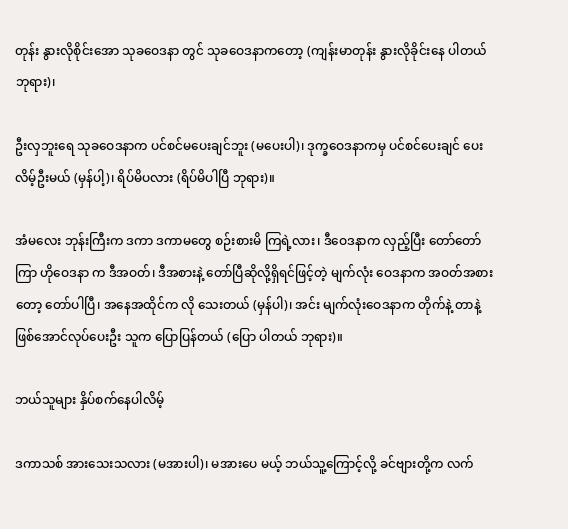တုန်း နွားလိုစိုင်းအော သုခဝေဒနာ တွင် သုခဝေဒနာကတော့ (ကျန်းမာတုန်း နွားလိုခိုင်းနေ ပါတယ် ဘုရား)၊

ဦးလှဘူးရေ သုခဝေဒနာက ပင်စင်မပေးချင်ဘူး (မပေးပါ)၊ ဒုက္ခဝေဒနာကမှ ပင်စင်ပေးချင် ပေးလိမ့်ဦးမယ် (မှန်ပါ့)၊ ရိပ်မိပလား (ရိပ်မိပါပြီ ဘုရား)။

အံမလေး ဘုန်းကြီးက ဒကာ ဒကာမတွေ စဉ်းစားမိ ကြရဲ့လား၊ ဒီဝေဒနာက လှည့်ပြီး တော်တော်ကြာ ဟိုဝေဒနာ က ဒီအဝတ်၊ ဒီအစားနဲ့ တော်ပြီဆိုလို့ရှိရင်ဖြင့်တဲ့ မျက်လုံး ဝေဒနာက အဝတ်အစားတော့ တော်ပါပြီ၊ အနေအထိုင်က လို သေးတယ် (မှန်ပါ)၊ အင်း မျက်လုံးဝေဒနာက တိုက်နဲ့ တာနဲ့ဖြစ်အောင်လုပ်ပေးဦး သူက ပြောပြန်တယ် (ပြော ပါတယ် ဘုရား)။

ဘယ်သူများ နှိပ်စက်နေပါလိမ့်

ဒကာသစ် အားသေးသလား (မအားပါ)၊ မအားပေ မယ့် ဘယ်သူ့ကြောင့်လို့ ခင်ဗျားတို့က လက်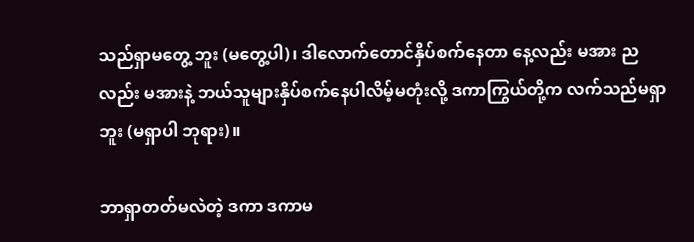သည်ရှာမတွေ့ ဘူး (မတွေ့ပါ)၊ ဒါလောက်တောင်နှိပ်စက်နေတာ နေ့လည်း မအား ညလည်း မအားနဲ့ ဘယ်သူများနှိပ်စက်နေပါလိမ့်မတုံးလို့ ဒကာကြွယ်တို့က လက်သည်မရှာဘူး (မရှာပါ ဘုရား)။

ဘာရှာတတ်မလဲတဲ့ ဒကာ ဒကာမ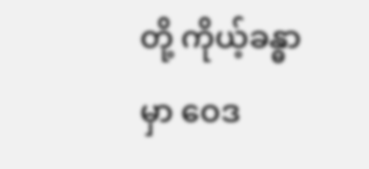တို့ ကိုယ့်ခန္ဓာမှာ ဝေဒ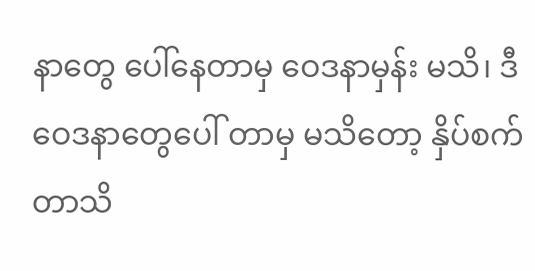နာတွေ ပေါ်နေတာမှ ဝေဒနာမှန်း မသိ၊ ဒီဝေဒနာတွေပေါ် တာမှ မသိတော့ နှိပ်စက်တာသိ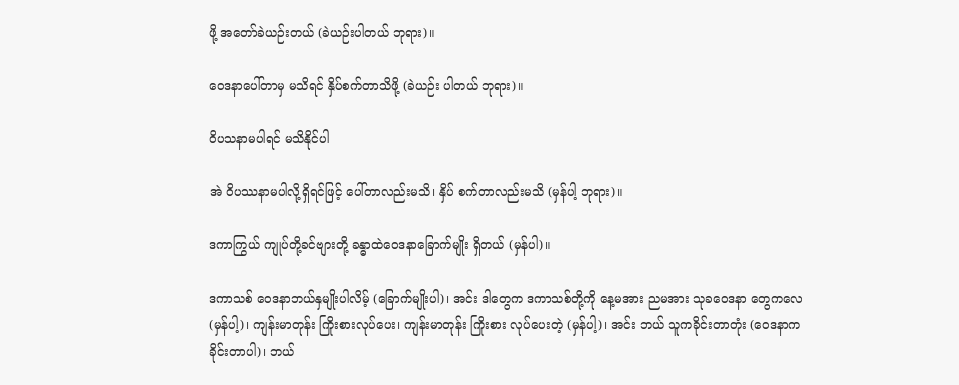ဖို့ အတော်ခဲယဉ်းတယ် (ခဲယဉ်းပါတယ် ဘုရား)။

ဝေဒနာပေါ်တာမှ မသိရင် နှိပ်စက်တာသိဖို့ (ခဲယဉ်း ပါတယ် ဘုရား)။

ဝိပသနာမပါရင် မသိနိုင်ပါ

အဲ ဝိပဿနာမပါလို့ရှိရင်ဖြင့် ပေါ်တာလည်းမသိ၊ နှိပ် စက်တာလည်းမသိ (မှန်ပါ့ ဘုရား)။

ဒကာကြွယ် ကျုပ်တို့ခင်ဗျားတို့ ခန္ဓာထဲဝေဒနာခြောက်မျိုး ရှိတယ် (မှန်ပါ)။

ဒကာသစ် ဝေဒနာဘယ်နှမျိုးပါလိမ့် (ခြောက်မျိုးပါ)၊ အင်း ဒါတွေက ဒကာသစ်တို့ကို နေ့မအား ညမအား သုခဝေဒနာ တွေကလေ (မှန်ပါ့)၊ ကျန်းမာတုန်း ကြိုးစားလုပ်ပေး၊ ကျန်းမာတုန်း ကြိုးစား လုပ်ပေးတဲ့ (မှန်ပါ့)၊ အင်း ဘယ် သူကခိုင်းတာတုံး (ဝေဒနာက ခိုင်းတာပါ)၊ ဘယ်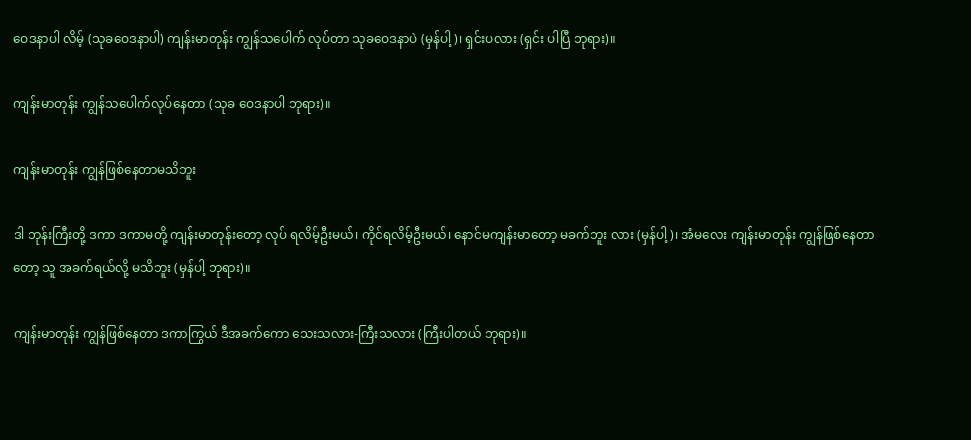ဝေဒနာပါ လိမ့် (သုခဝေဒနာပါ) ကျန်းမာတုန်း ကျွန်သပေါက် လုပ်တာ သုခဝေဒနာပဲ (မှန်ပါ့)၊ ရှင်းပလား (ရှင်း ပါပြီ ဘုရား)။

ကျန်းမာတုန်း ကျွန်သပေါက်လုပ်နေတာ (သုခ ဝေဒနာပါ ဘုရား)။

ကျန်းမာတုန်း ကျွန်ဖြစ်နေတာမသိဘူး

ဒါ ဘုန်းကြီးတို့ ဒကာ ဒကာမတို့ ကျန်းမာတုန်းတော့ လုပ် ရလိမ့်ဦးမယ်၊ ကိုင်ရလိမ့်ဦးမယ်၊ နောင်မကျန်းမာတော့ မခက်ဘူး လား (မှန်ပါ့)၊ အံမလေး ကျန်းမာတုန်း ကျွန်ဖြစ်နေတာတော့ သူ အခက်ရယ်လို့ မသိဘူး (မှန်ပါ့ ဘုရား)။

ကျန်းမာတုန်း ကျွန်ဖြစ်နေတာ ဒကာကြွယ် ဒီအခက်ကော သေးသလား-ကြီးသလား (ကြီးပါတယ် ဘုရား)။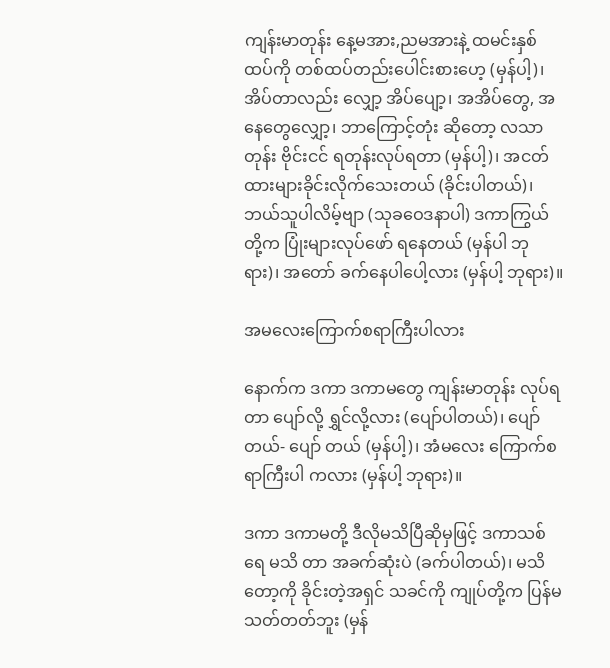ကျန်းမာတုန်း နေ့မအား,ညမအားနဲ့ ထမင်းနှစ်ထပ်ကို တစ်ထပ်တည်းပေါင်းစားဟေ့ (မှန်ပါ့)၊ အိပ်တာလည်း လျှော့ အိပ်ပျော့၊ အအိပ်တွေ, အနေတွေလျှော့၊ ဘာကြောင့်တုံး ဆိုတော့ လသာတုန်း ဗိုင်းငင် ရတုန်းလုပ်ရတာ (မှန်ပါ့)၊ အငတ် ထားများခိုင်းလိုက်သေးတယ် (ခိုင်းပါတယ်)၊ ဘယ်သူပါလိမ့်ဗျာ (သုခဝေဒနာပါ) ဒကာကြွယ်တို့က ပြုံးများလုပ်ဖော် ရနေတယ် (မှန်ပါ ဘုရား)၊ အတော် ခက်နေပါပေါ့လား (မှန်ပါ့ ဘုရား)။

အမလေးကြောက်စရာကြီးပါလား

နောက်က ဒကာ ဒကာမတွေ ကျန်းမာတုန်း လုပ်ရတာ ပျော်လို့ ရွှင်လို့လား (ပျော်ပါတယ်)၊ ပျော်တယ်- ပျော် တယ် (မှန်ပါ့)၊ အံမလေး ကြောက်စရာကြီးပါ ကလား (မှန်ပါ့ ဘုရား)။

ဒကာ ဒကာမတို့ ဒီလိုမသိပြီဆိုမှဖြင့် ဒကာသစ်ရေ မသိ တာ အခက်ဆုံးပဲ (ခက်ပါတယ်)၊ မသိတော့ကို ခိုင်းတဲ့အရှင် သခင်ကို ကျုပ်တို့က ပြန်မသတ်တတ်ဘူး (မှန်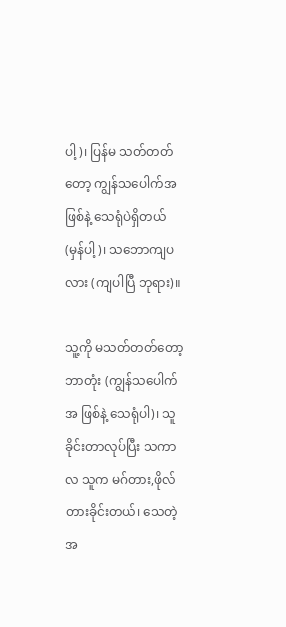ပါ့)၊ ပြန်မ သတ်တတ်တော့ ကျွန်သပေါက်အဖြစ်နဲ့ သေရုံပဲရှိတယ် (မှန်ပါ့)၊ သဘောကျပလား (ကျပါပြီ ဘုရား)။

သူ့ကို မသတ်တတ်တော့ ဘာတုံး (ကျွန်သပေါက်အ ဖြစ်နဲ့ သေရုံပါ)၊ သူခိုင်းတာလုပ်ပြီး သကာလ သူက မဂ်တား,ဖိုလ် တားခိုင်းတယ်၊ သေတဲ့အ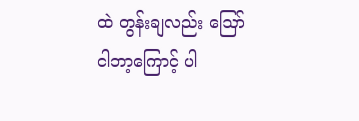ထဲ တွန်းချလည်း ဪ ငါဘာ့ကြောင့် ပါ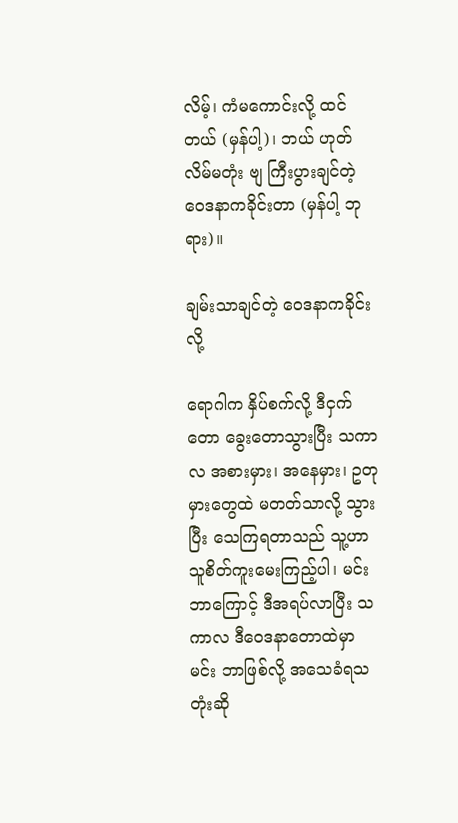လိမ့်၊ ကံမကောင်းလို့ ထင်တယ် (မှန်ပါ့)၊ ဘယ် ဟုတ်လိမ်မတုံး ဗျ ကြီးပွားချင်တဲ့ ဝေဒနာကခိုင်းတာ (မှန်ပါ့ ဘုရား)။

ချမ်းသာချင်တဲ့ ဝေဒနာကခိုင်းလို့

ရောဂါက နှိပ်စက်လို့ ဒီငှက်တော ခွေးတောသွားပြီး သကာလ အစားမှား၊ အနေမှား၊ ဥတုမှားတွေထဲ မတတ်သာလို့ သွားပြီး သေကြရတာသည် သူ့ဟာ သူစိတ်ကူးမေးကြည့်ပါ၊ မင်း ဘာကြောင့် ဒီအရပ်လာပြီး သကာလ ဒီဝေဒနာတောထဲမှာ မင်း ဘာဖြစ်လို့ အသေခံရသတုံးဆို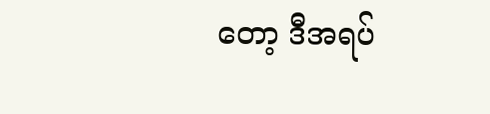တော့ ဒီအရပ်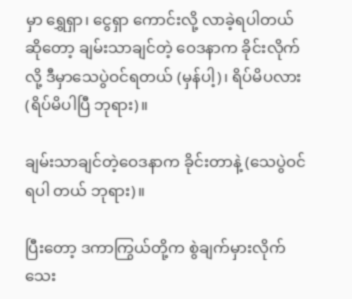မှာ ရွှေရှာ၊ ငွေရှာ ကောင်းလို့ လာခဲ့ရပါတယ်ဆိုတော့ ချမ်းသာချင်တဲ့ ဝေဒနာက ခိုင်းလိုက်လို့ ဒီမှာသေပွဲဝင်ရတယ် (မှန်ပါ့)၊ ရိပ်မိပလား (ရိပ်မိပါပြီ ဘုရား)။

ချမ်းသာချင်တဲ့ဝေဒနာက ခိုင်းတာနဲ့ (သေပွဲဝင်ရပါ တယ် ဘုရား)။

ပြီးတော့ ဒကာကြွယ်တို့က စွဲချက်မှားလိုက်သေး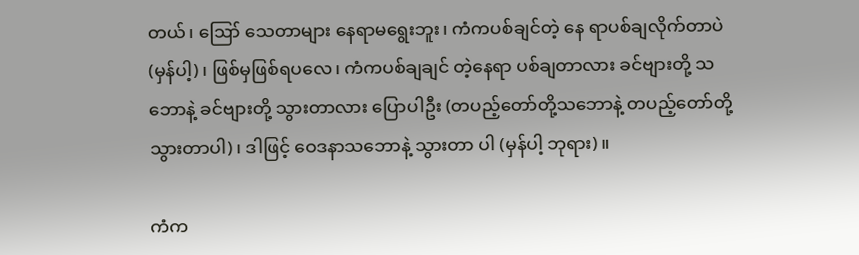တယ်၊ ဪ သေတာများ နေရာမရွေးဘူး၊ ကံကပစ်ချင်တဲ့ နေ ရာပစ်ချလိုက်တာပဲ (မှန်ပါ့)၊ ဖြစ်မှဖြစ်ရပလေ၊ ကံကပစ်ချချင် တဲ့နေရာ ပစ်ချတာလား ခင်ဗျားတို့ သဘောနဲ့ ခင်ဗျားတို့ သွားတာလား ပြောပါဦး (တပည့်တော်တို့သဘောနဲ့ တပည့်တော်တို့ သွားတာပါ)၊ ဒါဖြင့် ဝေဒနာသဘောနဲ့ သွားတာ ပါ (မှန်ပါ့ ဘုရား)။

ကံက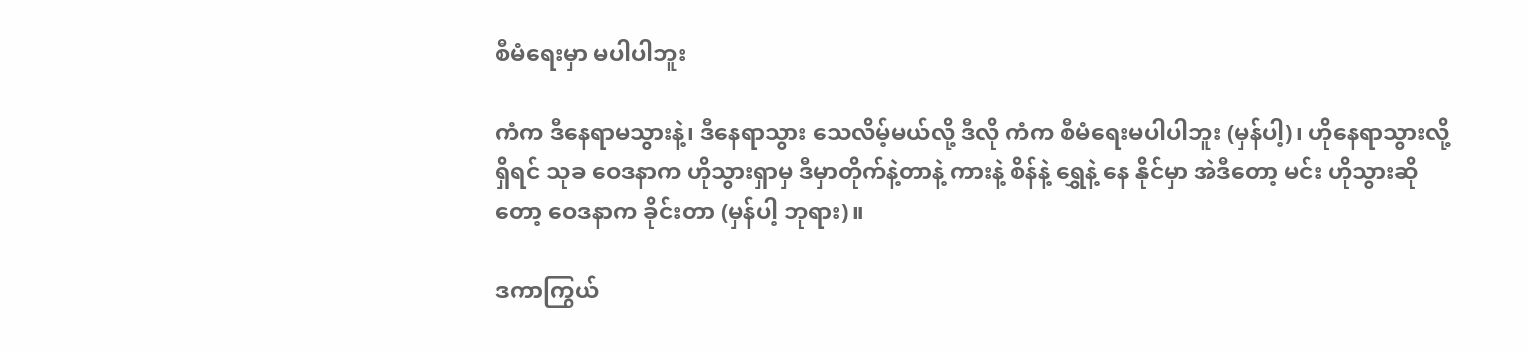စီမံရေးမှာ မပါပါဘူး

ကံက ဒီနေရာမသွားနဲ့၊ ဒီနေရာသွား သေလိမ့်မယ်လို့ ဒီလို ကံက စီမံရေးမပါပါဘူး (မှန်ပါ့)၊ ဟိုနေရာသွားလို့ရှိရင် သုခ ဝေဒနာက ဟိုသွားရှာမှ ဒီမှာတိုက်နဲ့တာနဲ့ ကားနဲ့ စိန်နဲ့ ရွှေနဲ့ နေ နိုင်မှာ အဲဒီတော့ မင်း ဟိုသွားဆိုတော့ ဝေဒနာက ခိုင်းတာ (မှန်ပါ့ ဘုရား)။

ဒကာကြွယ်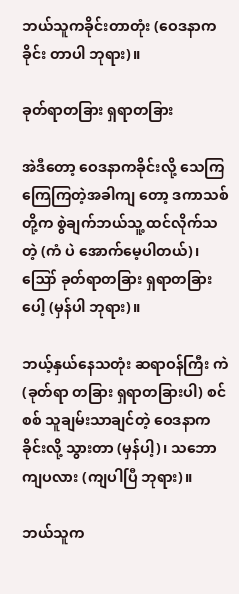ဘယ်သူကခိုင်းတာတုံး (ဝေဒနာက ခိုင်း တာပါ ဘုရား)။

ခုတ်ရာတခြား ရှရာတခြား

အဲဒီတော့ ဝေဒနာကခိုင်းလို့ သေကြကြေကြတဲ့အခါကျ တော့ ဒကာသစ်တို့က စွဲချက်ဘယ်သူ့ ထင်လိုက်သတဲ့ (ကံ ပဲ အောက်မေ့ပါတယ်)၊ ဪ ခုတ်ရာတခြား ရှရာတခြားပေါ့ (မှန်ပါ ဘုရား)။

ဘယ့်နှယ်နေသတုံး ဆရာဝန်ကြီး ကဲ (ခုတ်ရာ တခြား ရှရာတခြားပါ) စင်စစ် သူချမ်းသာချင်တဲ့ ဝေဒနာကခိုင်းလို့ သွားတာ (မှန်ပါ့)၊ သဘောကျပလား (ကျပါပြီ ဘုရား)။

ဘယ်သူက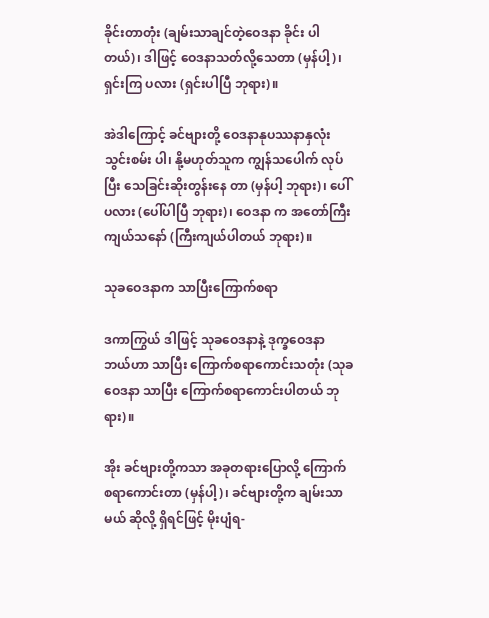ခိုင်းတာတုံး (ချမ်းသာချင်တဲ့ဝေဒနာ ခိုင်း ပါတယ်)၊ ဒါဖြင့် ဝေဒနာသတ်လို့သေတာ (မှန်ပါ့)၊ ရှင်းကြ ပလား (ရှင်းပါပြီ ဘုရား)။

အဲဒါကြောင့် ခင်ဗျားတို့ ဝေဒနာနုပဿနာနှလုံးသွင်းစမ်း ပါ၊ နို့မဟုတ်သူက ကျွန်သပေါက် လုပ်ပြီး သေခြင်းဆိုးတွန်းနေ တာ (မှန်ပါ့ ဘုရား)၊ ပေါ် ပလား (ပေါ်ပါပြီ ဘုရား)၊ ဝေဒနာ က အတော်ကြီးကျယ်သနော် (ကြီးကျယ်ပါတယ် ဘုရား)။

သုခဝေဒနာက သာပြီးကြောက်စရာ

ဒကာကြွယ် ဒါဖြင့် သုခဝေဒနာနဲ့ ဒုက္ခဝေဒနာ ဘယ်ဟာ သာပြီး ကြောက်စရာကောင်းသတုံး (သုခဝေဒနာ သာပြီး ကြောက်စရာကောင်းပါတယ် ဘုရား)။

အိုး ခင်ဗျားတို့ကသာ အခုတရားပြောလို့ ကြောက် စရာကောင်းတာ (မှန်ပါ့)၊ ခင်ဗျားတို့က ချမ်းသာမယ် ဆိုလို့ ရှိရင်ဖြင့် မိုးပျံရ-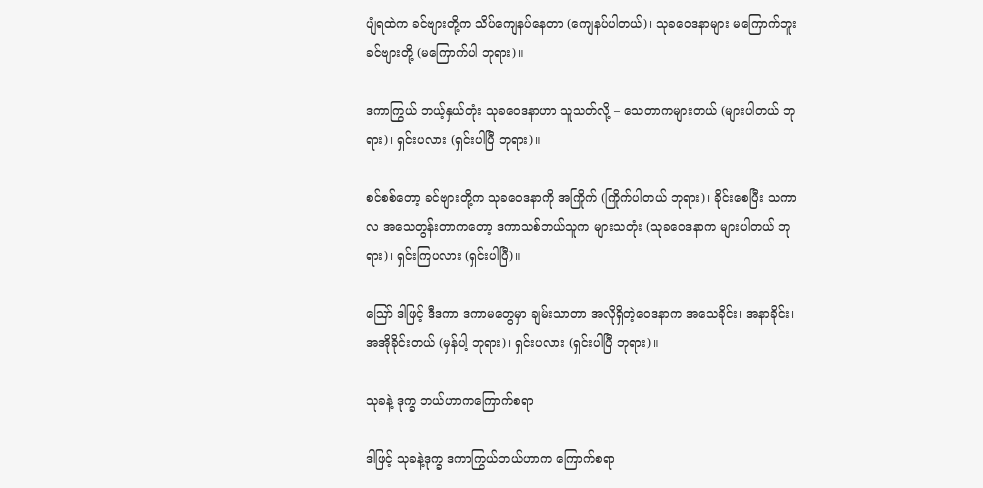ပျံရထဲက ခင်ဗျားတို့က သိပ်ကျေနပ်နေတာ (ကျေနပ်ပါတယ်)၊ သုခဝေဒနာများ မကြောက်ဘူး ခင်ဗျားတို့ (မကြောက်ပါ ဘုရား)။

ဒကာကြွယ် ဘယ့်နှယ်တုံး သုခဝေဒနာဟာ သူသတ်လို့ – သေတာကများတယ် (များပါတယ် ဘုရား)၊ ရှင်းပလား (ရှင်းပါပြီ ဘုရား)။

စင်စစ်တော့ ခင်ဗျားတို့က သုခဝေဒနာကို အကြိုက် (ကြိုက်ပါတယ် ဘုရား)၊ ခိုင်းစေပြီး သကာလ အသေတွန်းတာကတော့ ဒကာသစ်ဘယ်သူက များသတုံး (သုခဝေဒနာက များပါတယ် ဘုရား)၊ ရှင်းကြပလား (ရှင်းပါပြီ)။

ဪ ဒါဖြင့် ဒီဒကာ ဒကာမတွေမှာ ချမ်းသာတာ အလိုရှိတဲ့ဝေဒနာက အသေခိုင်း၊ အနာခိုင်း၊ အအိုခိုင်းတယ် (မှန်ပါ့ ဘုရား)၊ ရှင်းပလား (ရှင်းပါပြီ ဘုရား)။

သုခနဲ့ ဒုက္ခ ဘယ်ဟာကကြောက်စရာ

ဒါဖြင့် သုခနဲ့ဒုက္ခ ဒကာကြွယ်ဘယ်ဟာက ကြောက်စရာ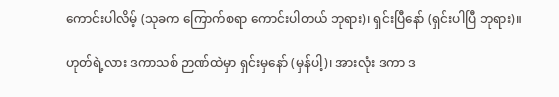ကောင်းပါလိမ့် (သုခက ကြောက်စရာ ကောင်းပါတယ် ဘုရား)၊ ရှင်းပြီနော် (ရှင်းပါပြီ ဘုရား)။

ဟုတ်ရဲ့လား ဒကာသစ် ဉာဏ်ထဲမှာ ရှင်းမှနော် (မှန်ပါ့)၊ အားလုံး ဒကာ ဒ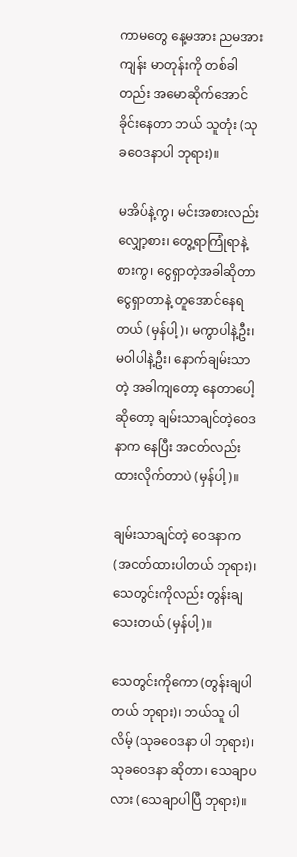ကာမတွေ နေ့မအား ညမအား ကျန်း မာတုန်းကို တစ်ခါတည်း အမောဆိုက်အောင်ခိုင်းနေတာ ဘယ် သူတုံး (သုခဝေဒနာပါ ဘုရား)။

မအိပ်နဲ့ကွ၊ မင်းအစားလည်းလျှော့စား၊ တွေ့ရာကြုံရာနဲ့ စားကွ၊ ငွေရှာတဲ့အခါဆိုတာ ငွေရှာတာနဲ့ တူအောင်နေရ တယ် (မှန်ပါ့)၊ မကွာပါနဲ့ဦး၊ မဝါပါနဲ့ဦး၊ နောက်ချမ်းသာတဲ့ အခါကျတော့ နေတာပေါ့ ဆိုတော့ ချမ်းသာချင်တဲ့ဝေဒနာက နေပြီး အငတ်လည်းထားလိုက်တာပဲ (မှန်ပါ့)။

ချမ်းသာချင်တဲ့ ဝေဒနာက (အငတ်ထားပါတယ် ဘုရား)၊ သေတွင်းကိုလည်း တွန်းချသေးတယ် (မှန်ပါ့)။

သေတွင်းကိုကော (တွန်းချပါတယ် ဘုရား)၊ ဘယ်သူ ပါလိမ့် (သုခဝေဒနာ ပါ ဘုရား)၊ သုခဝေဒနာ ဆိုတာ၊ သေချာပလား (သေချာပါပြီ ဘုရား)။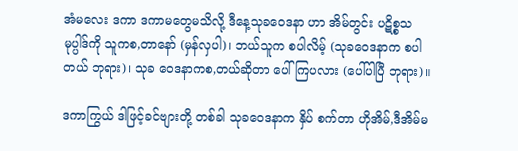အံမလေး ဒကာ ဒကာမတွေမသိလို့ ဒီနေ့သုခဝေဒနာ ဟာ အိမ်တွင်း ပဋိစ္စသမုပ္ပါဒ်ကို သူကစ,တာနော် (မှန်လှပါ)၊ ဘယ်သူက စပါလိမ့် (သုခဝေဒနာက စပါတယ် ဘုရား)၊ သုခ ဝေဒနာကစ,တယ်ဆိုတာ ပေါ်ကြပလား (ပေါ်ပါပြီ ဘုရား)။

ဒကာကြွယ် ဒါဖြင့်ခင်ဗျားတို့ တစ်ခါ သုခဝေဒနာက နှိပ် စက်တာ ဟိုအိမ်,ဒီအိမ်မ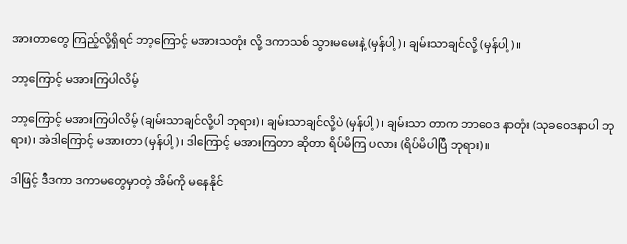အားတာတွေ ကြည့်လို့ရှိရင် ဘာ့ကြောင့် မအားသတုံး လို့ ဒကာသစ် သွားမမေးနဲ့ (မှန်ပါ့)၊ ချမ်းသာချင်လို့ (မှန်ပါ့)။

ဘာ့ကြောင့် မအားကြပါလိမ့်

ဘာ့ကြောင့် မအားကြပါလိမ့် (ချမ်းသာချင်လို့ပါ ဘုရား)၊ ချမ်းသာချင်လို့ပဲ (မှန်ပါ့)၊ ချမ်းသာ တာက ဘာဝေဒ နာတုံး (သုခဝေဒနာပါ ဘုရား)၊ အဲဒါကြောင့် မအားတာ (မှန်ပါ့)၊ ဒါကြောင့် မအားကြတာ ဆိုတာ ရိပ်မိကြ ပလား (ရိပ်မိပါပြီ ဘုရား)။

ဒါဖြင့် ဒီဒကာ ဒကာမတွေမှာတဲ့ အိမ်ကို မနေနိုင်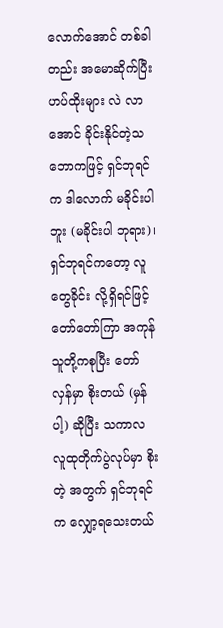လောက်အောင် တစ်ခါတည်း အမောဆိုက်ပြီး ဟပ်ထိုးများ လဲ လာအောင် ခိုင်းနိုင်တဲ့သဘောကဖြင့် ရှင်ဘုရင်က ဒါလောက် မခိုင်းပါဘူး (မခိုင်းပါ ဘုရား)၊ ရှင်ဘုရင်ကတော့ လူတွေခိုင်း လို့ရှိရင်ဖြင့် တော်တော်ကြာ အကုန်သူတို့ကစုပြီး တော်လှန်မှာ စိုးတယ် (မှန်ပါ့) ဆိုပြီး သကာလ လူထုတိုက်ပွဲလုပ်မှာ စိုးတဲ့ အတွက် ရှင်ဘုရင်က လျှော့ရသေးတယ်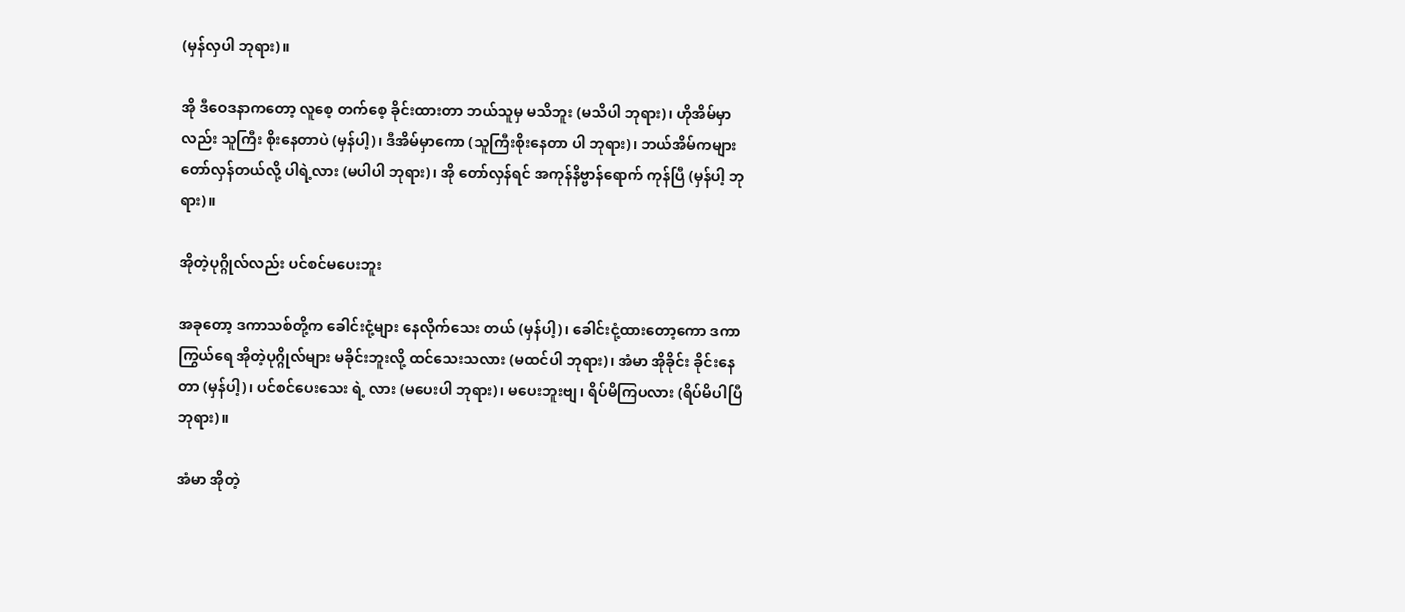(မှန်လှပါ ဘုရား)။

အို ဒီဝေဒနာကတော့ လူစေ့ တက်စေ့ ခိုင်းထားတာ ဘယ်သူမှ မသိဘူး (မသိပါ ဘုရား)၊ ဟိုအိမ်မှာလည်း သူကြီး စိုးနေတာပဲ (မှန်ပါ့)၊ ဒီအိမ်မှာကော (သူကြီးစိုးနေတာ ပါ ဘုရား)၊ ဘယ်အိမ်ကများ တော်လှန်တယ်လို့ ပါရဲ့လား (မပါပါ ဘုရား)၊ အို တော်လှန်ရင် အကုန်နိဗ္ဗာန်ရောက် ကုန်ပြီ (မှန်ပါ့ ဘုရား)။

အိုတဲ့ပုဂ္ဂိုလ်လည်း ပင်စင်မပေးဘူး

အခုတော့ ဒကာသစ်တို့က ခေါင်းငုံ့များ နေလိုက်သေး တယ် (မှန်ပါ့)၊ ခေါင်းငုံ့ထားတော့ကော ဒကာကြွယ်ရေ အိုတဲ့ပုဂ္ဂိုလ်များ မခိုင်းဘူးလို့ ထင်သေးသလား (မထင်ပါ ဘုရား)၊ အံမာ အိုခိုင်း ခိုင်းနေတာ (မှန်ပါ့)၊ ပင်စင်ပေးသေး ရဲ့ လား (မပေးပါ ဘုရား)၊ မပေးဘူးဗျ၊ ရိပ်မိကြပလား (ရိပ်မိပါပြီ ဘုရား)။

အံမာ အိုတဲ့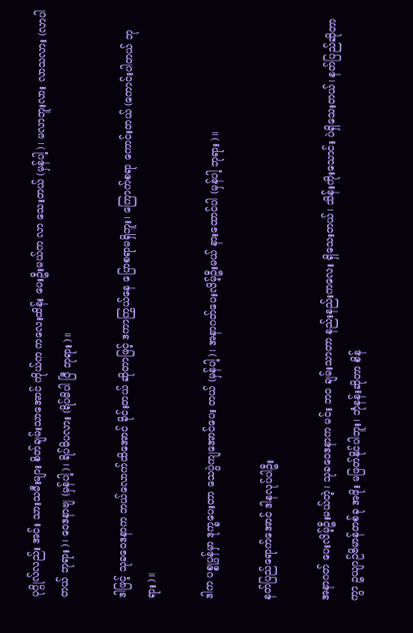ပုဂ္ဂိုလ်လည်း အင်း သားသမီးများ စိတ်ချမ်းသာအောင် ကိုယ်က ကလေးထိန်း ပေးဦးမယ်က လာ သေးတယ် (မှန်ပါ့)၊ မလာဘူးလား လာသလား (လာပါ တယ် ဘုရား)၊ ဝေဒနာဗျ (မှန်ပါ့)၊ ရိပ်မိပလား (ရိပ်မိပါ ပြီ ဘုရား)။

ဒါဖြင့် သုခဝေဒနာက ဘယ်လောက်ထိအောင် ခိုင်းတယ် ဆိုတာဖြင့် ဒကာကြွယ်နေ ပြောစရာမရှိဘူး၊ ကြောက်စရာ ကောင်းတယ် (ကောင်းပါတယ် ဘုရား)။

ဒါက ပစ္စုပ္ပန်မှာ ဒုက္ခပေးတာ သေပွဲကျအောင်ပေး တယ် (မှန်ပါ့)၊ အနာဂတ်ပေးလိမ့်ဦးမယ် နားထောင်ပါ (မှန်ပါ့ ဘုရား)။

နတ်ပြည်ရောက်အောင် ဒါနလုပ်ပါဦး

အနာဂတ် ပေးလိမ့်ဦးမယ်တဲ့၊ သုခဝေဒနာက မင်း ဘဝ ချမ်းသာတာ နည်းနည်းကလေး ရှိသေးတယ်၊ သိန်းကိုးသောင်း ပဲရှိသေးတယ်၊ နတ်ပြည်ဆိုတာကွာ ဥယျာဉ်ဗိမာန်တစ်ခု အဖိုး မဖြတ်နိုင်ပါဘူး၊ ဘုံနန်းဆိုတာ စိန်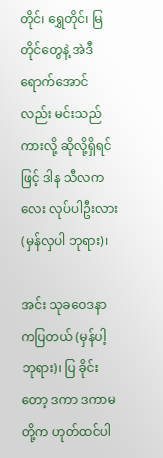တိုင်၊ ရွှေတိုင်၊ မြတိုင်တွေနဲ့ အဲဒီရောက်အောင်လည်း မင်းသည်ကားလို့ ဆိုလို့ရှိရင်ဖြင့် ဒါန သီလကလေး လုပ်ပါဦးလား (မှန်လှပါ ဘုရား)၊

အင်း သုခဝေဒနာကပြတယ် (မှန်ပါ့ ဘုရား)၊ ပြ ခိုင်းတော့ ဒကာ ဒကာမတို့က ဟုတ်ထင်ပါ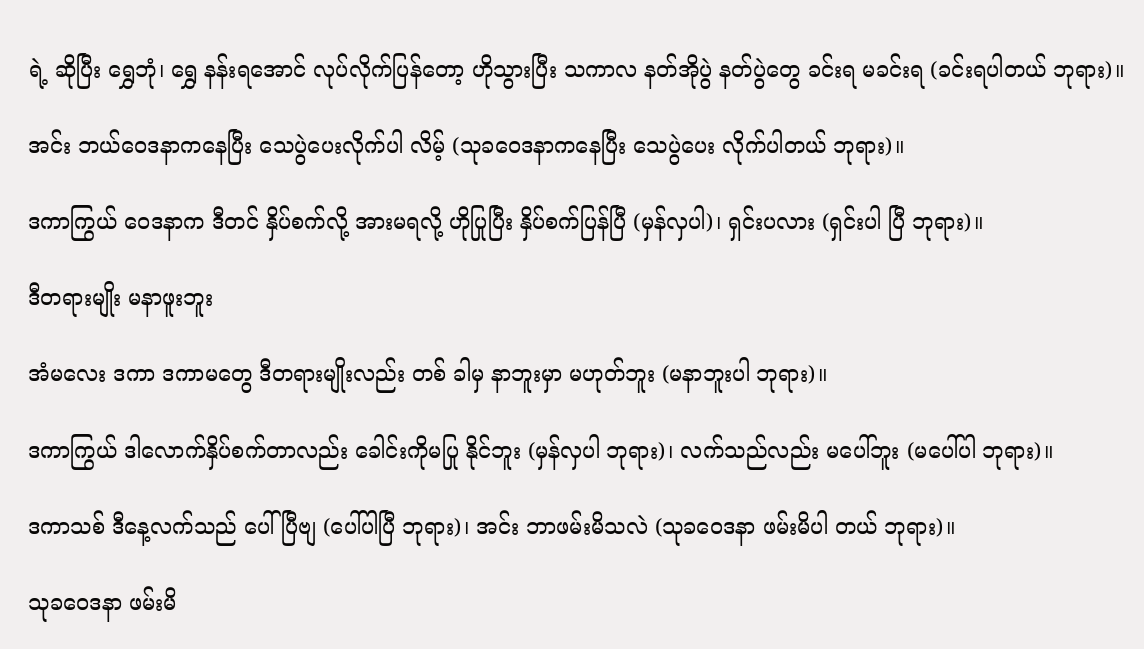ရဲ့ ဆိုပြီး ရွှေဘုံ၊ ရွှေ နန်းရအောင် လုပ်လိုက်ပြန်တော့ ဟိုသွားပြီး သကာလ နတ်အိုပွဲ နတ်ပွဲတွေ ခင်းရ မခင်းရ (ခင်းရပါတယ် ဘုရား)။

အင်း ဘယ်ဝေဒနာကနေပြီး သေပွဲပေးလိုက်ပါ လိမ့် (သုခဝေဒနာကနေပြီး သေပွဲပေး လိုက်ပါတယ် ဘုရား)။

ဒကာကြွယ် ဝေဒနာက ဒီတင် နှိပ်စက်လို့ အားမရလို့ ဟိုပြုပြီး နှိပ်စက်ပြန်ပြီ (မှန်လှပါ)၊ ရှင်းပလား (ရှင်းပါ ပြီ ဘုရား)။

ဒီတရားမျိုး မနာဖူးဘူး

အံမလေး ဒကာ ဒကာမတွေ ဒီတရားမျိုးလည်း တစ် ခါမှ နာဘူးမှာ မဟုတ်ဘူး (မနာဘူးပါ ဘုရား)။

ဒကာကြွယ် ဒါလောက်နှိပ်စက်တာလည်း ခေါင်းကိုမပြု နိုင်ဘူး (မှန်လှပါ ဘုရား)၊ လက်သည်လည်း မပေါ်ဘူး (မပေါ်ပါ ဘုရား)။

ဒကာသစ် ဒီနေ့လက်သည် ပေါ်ပြီဗျ (ပေါ်ပါပြီ ဘုရား)၊ အင်း ဘာဖမ်းမိသလဲ (သုခဝေဒနာ ဖမ်းမိပါ တယ် ဘုရား)။

သုခဝေဒနာ ဖမ်းမိ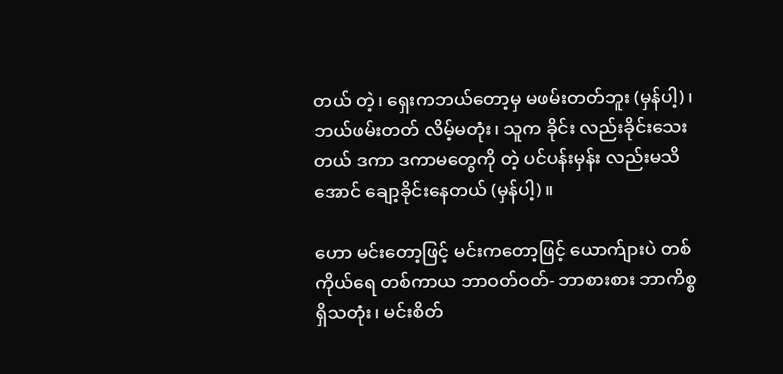တယ် တဲ့၊ ရှေးကဘယ်တော့မှ မဖမ်းတတ်ဘူး (မှန်ပါ့)၊ ဘယ်ဖမ်းတတ် လိမ့်မတုံး၊ သူက ခိုင်း လည်းခိုင်းသေးတယ် ဒကာ ဒကာမတွေကို တဲ့ ပင်ပန်းမှန်း လည်းမသိအောင် ချော့ခိုင်းနေတယ် (မှန်ပါ့)။

ဟော မင်းတော့ဖြင့် မင်းကတော့ဖြင့် ယောက်ျားပဲ တစ်ကိုယ်ရေ တစ်ကာယ ဘာဝတ်ဝတ်- ဘာစားစား ဘာကိစ္စ ရှိသတုံး၊ မင်းစိတ်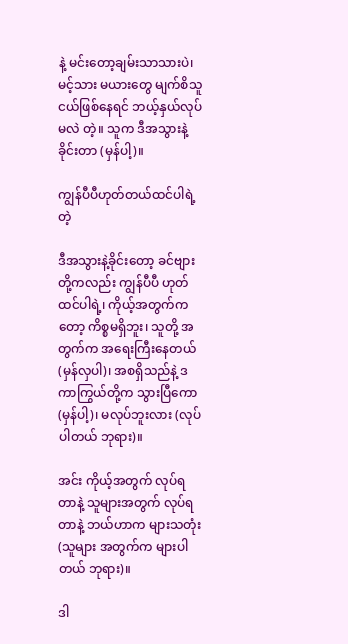နဲ့ မင်းတော့ချမ်းသာသားပဲ၊ မင့်သား မယားတွေ မျက်စိသူငယ်ဖြစ်နေရင် ဘယ့်နှယ်လုပ်မလဲ တဲ့။ သူက ဒီအသွားနဲ့ ခိုင်းတာ (မှန်ပါ့)။

ကျွန်ပီပီဟုတ်တယ်ထင်ပါရဲ့တဲ့

ဒီအသွားနဲ့ခိုင်းတော့ ခင်ဗျားတို့ကလည်း ကျွန်ပီပီ ဟုတ် ထင်ပါရဲ့၊ ကိုယ့်အတွက်ကတော့ ကိစ္စမရှိဘူး၊ သူတို့ အတွက်က အရေးကြီးနေတယ် (မှန်လှပါ)၊ အစရှိသည်နဲ့ ဒကာကြွယ်တို့က သွားပြီကော (မှန်ပါ့)၊ မလုပ်ဘူးလား (လုပ်ပါတယ် ဘုရား)။

အင်း ကိုယ့်အတွက် လုပ်ရတာနဲ့ သူများအတွက် လုပ်ရတာနဲ့ ဘယ်ဟာက များသတုံး (သူများ အတွက်က များပါတယ် ဘုရား)။

ဒါ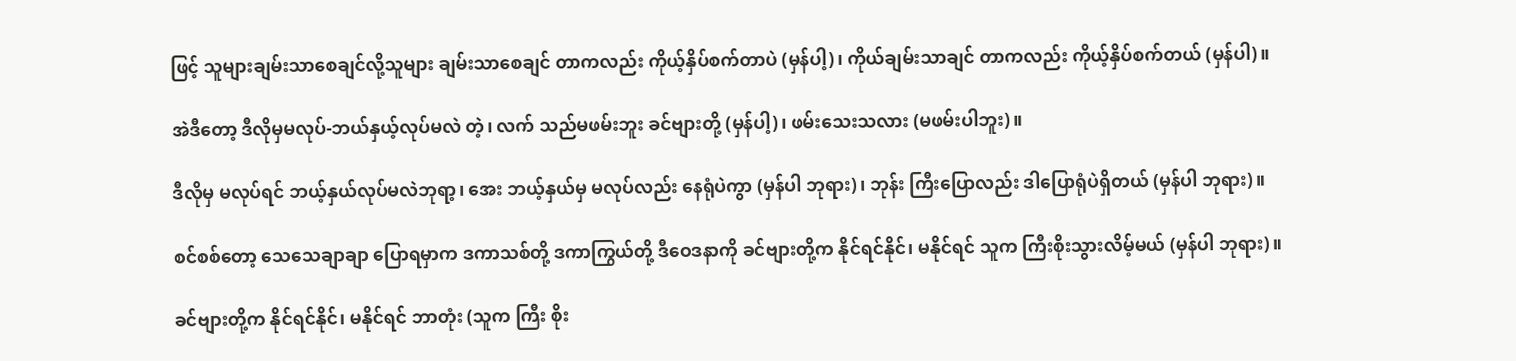ဖြင့် သူများချမ်းသာစေချင်လို့သူများ ချမ်းသာစေချင် တာကလည်း ကိုယ့်နှိပ်စက်တာပဲ (မှန်ပါ့)၊ ကိုယ်ချမ်းသာချင် တာကလည်း ကိုယ့်နှိပ်စက်တယ် (မှန်ပါ)။

အဲဒီတော့ ဒီလိုမှမလုပ်-ဘယ်နှယ့်လုပ်မလဲ တဲ့၊ လက် သည်မဖမ်းဘူး ခင်ဗျားတို့ (မှန်ပါ့)၊ ဖမ်းသေးသလား (မဖမ်းပါဘူး)။

ဒီလိုမှ မလုပ်ရင် ဘယ့်နှယ်လုပ်မလဲဘုရာ့၊ အေး ဘယ့်နှယ်မှ မလုပ်လည်း နေရုံပဲကွာ (မှန်ပါ ဘုရား)၊ ဘုန်း ကြီးပြောလည်း ဒါပြောရုံပဲရှိတယ် (မှန်ပါ ဘုရား)။

စင်စစ်တော့ သေသေချာချာ ပြောရမှာက ဒကာသစ်တို့ ဒကာကြွယ်တို့ ဒီဝေဒနာကို ခင်ဗျားတို့က နိုင်ရင်နိုင်၊ မနိုင်ရင် သူက ကြီးစိုးသွားလိမ့်မယ် (မှန်ပါ ဘုရား)။

ခင်ဗျားတို့က နိုင်ရင်နိုင်၊ မနိုင်ရင် ဘာတုံး (သူက ကြီး စိုး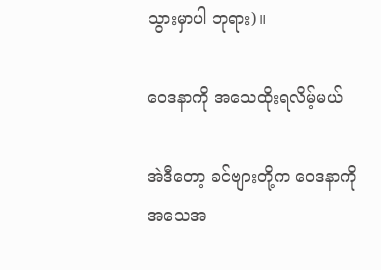သွားမှာပါ ဘုရား)။

ဝေဒနာကို အသေထိုးရလိမ့်မယ်

အဲဒီတော့ ခင်ဗျားတို့က ဝေဒနာကို အသေအ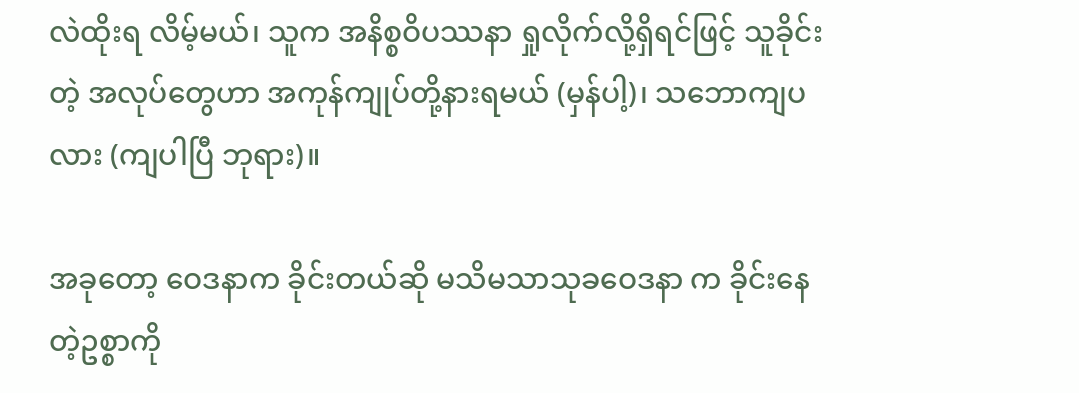လဲထိုးရ လိမ့်မယ်၊ သူက အနိစ္စဝိပဿနာ ရှုလိုက်လို့ရှိရင်ဖြင့် သူခိုင်းတဲ့ အလုပ်တွေဟာ အကုန်ကျုပ်တို့နားရမယ် (မှန်ပါ့)၊ သဘောကျပလား (ကျပါပြီ ဘုရား)။

အခုတော့ ဝေဒနာက ခိုင်းတယ်ဆို မသိမသာသုခဝေဒနာ က ခိုင်းနေတဲ့ဥစ္စာကို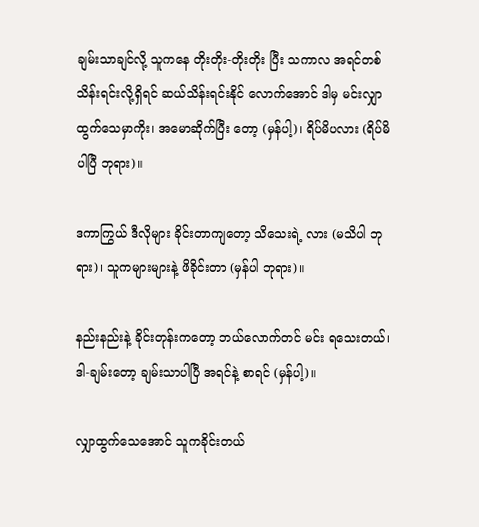ချမ်းသာချင်လို့ သူကနေ တိုးတိုး-တိုးတိုး ပြီး သကာလ အရင်တစ်သိန်းရင်းလို့ရှိရင် ဆယ်သိန်းရင်းနိုင် လောက်အောင် ဒါမှ မင်းလျှာထွက်သေမှာကိုး၊ အမောဆိုက်ပြီး တော့ (မှန်ပါ့)၊ ရိပ်မိပလား (ရိပ်မိပါပြီ ဘုရား)။

ဒကာကြွယ် ဒီလိုများ ခိုင်းတာကျတော့ သိသေးရဲ့ လား (မသိပါ ဘုရား)၊ သူကများများနဲ့ ဖိခိုင်းတာ (မှန်ပါ ဘုရား)။

နည်းနည်းနဲ့ ခိုင်းတုန်းကတော့ ဘယ်လောက်တင် မင်း ရသေးတယ်၊ ဒါ-ချမ်းတော့ ချမ်းသာပါပြီ အရင်နဲ့ စာရင် (မှန်ပါ့)။

လျှာထွက်သေအောင် သူကခိုင်းတယ်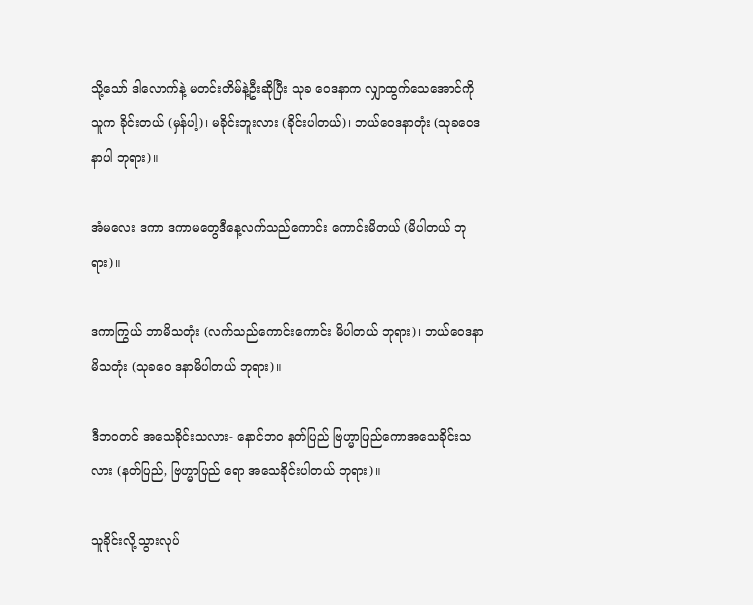သို့သော် ဒါလောက်နဲ့ မတင်းတိမ်နဲ့ဦးဆိုပြီး သုခ ဝေဒနာက လျှာထွက်သေအောင်ကို သူက ခိုင်းတယ် (မှန်ပါ့)၊ မခိုင်းဘူးလား (ခိုင်းပါတယ်)၊ ဘယ်ဝေဒနာတုံး (သုခဝေဒနာပါ ဘုရား)။

အံမလေး ဒကာ ဒကာမတွေဒီနေ့လက်သည်ကောင်း ကောင်းမိတယ် (မိပါတယ် ဘုရား)။

ဒကာကြွယ် ဘာမိသတုံး (လက်သည်ကောင်းကောင်း မိပါတယ် ဘုရား)၊ ဘယ်ဝေဒနာ မိသတုံး (သုခဝေ ဒနာမိပါတယ် ဘုရား)။

ဒီဘဝတင် အသေခိုင်းသလား- နောင်ဘဝ နတ်ပြည် ဗြဟ္မာပြည်ကောအသေခိုင်းသလား (နတ်ပြည်, ဗြဟ္မာပြည် ရော အသေခိုင်းပါတယ် ဘုရား)။

သူခိုင်းလို့သွားလုပ်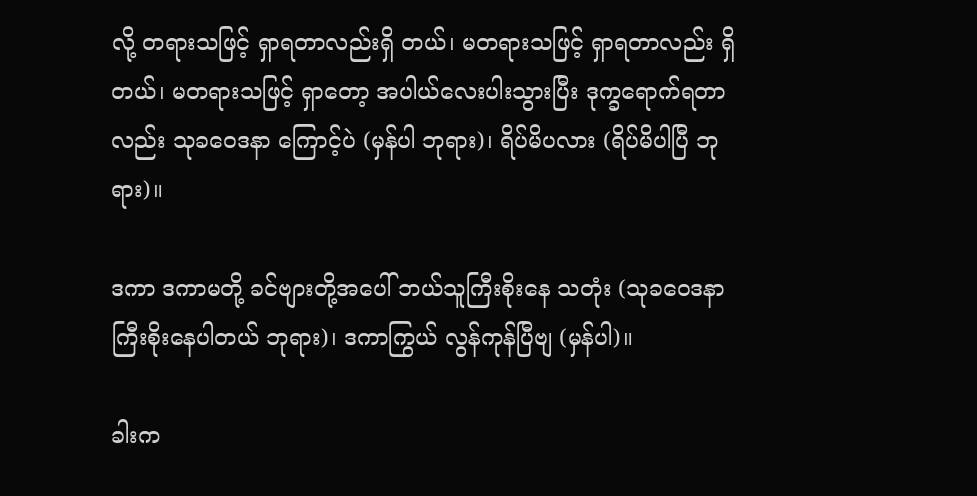လို့ တရားသဖြင့် ရှာရတာလည်းရှိ တယ်၊ မတရားသဖြင့် ရှာရတာလည်း ရှိတယ်၊ မတရားသဖြင့် ရှာတော့ အပါယ်လေးပါးသွားပြီး ဒုက္ခရောက်ရတာလည်း သုခဝေဒနာ ကြောင့်ပဲ (မှန်ပါ ဘုရား)၊ ရိပ်မိပလား (ရိပ်မိပါပြီ ဘုရား)။

ဒကာ ဒကာမတို့ ခင်ဗျားတို့အပေါ် ဘယ်သူကြီးစိုးနေ သတုံး (သုခဝေဒနာကြီးစိုးနေပါတယ် ဘုရား)၊ ဒကာကြွယ် လွန်ကုန်ပြီဗျ (မှန်ပါ)။

ခါးက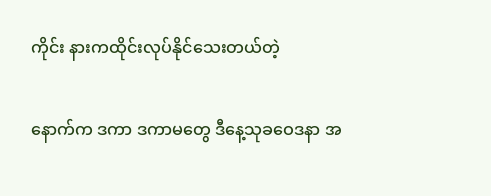ကိုင်း နားကထိုင်းလုပ်နိုင်သေးတယ်တဲ့

နောက်က ဒကာ ဒကာမတွေ ဒီနေ့သုခဝေဒနာ အ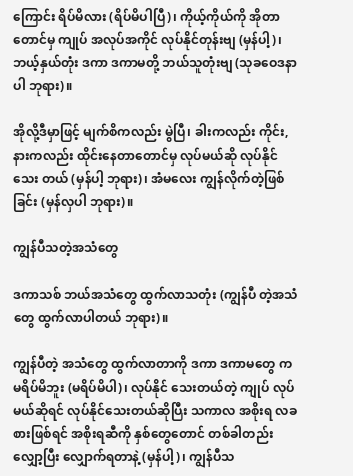ကြောင်း ရိပ်မိလား (ရိပ်မိပါပြီ)၊ ကိုယ့်ကိုယ်ကို အိုတာတောင်မှ ကျုပ် အလုပ်အကိုင် လုပ်နိုင်တုန်းဗျ (မှန်ပါ့)၊ ဘယ့်နှယ်တုံး ဒကာ ဒကာမတို့ ဘယ်သူတုံးဗျ (သုခဝေဒနာပါ ဘုရား)။

အိုလို့ဒီမှာဖြင့် မျက်စိကလည်း မွဲပြီ၊ ခါးကလည်း ကိုင်း, နားကလည်း ထိုင်းနေတာတောင်မှ လုပ်မယ်ဆို လုပ်နိုင်သေး တယ် (မှန်ပါ့ ဘုရား)၊ အံမလေး ကျွန်လိုက်တဲ့ဖြစ် ခြင်း (မှန်လှပါ ဘုရား)။

ကျွန်ပီသတဲ့အသံတွေ

ဒကာသစ် ဘယ်အသံတွေ ထွက်လာသတုံး (ကျွန်ပီ တဲ့အသံတွေ ထွက်လာပါတယ် ဘုရား)။

ကျွန်ပီတဲ့ အသံတွေ ထွက်လာတာကို ဒကာ ဒကာမတွေ က မရိပ်မိဘူး (မရိပ်မိပါ)၊ လုပ်နိုင် သေးတယ်တဲ့ ကျုပ် လုပ်မယ်ဆိုရင် လုပ်နိုင်သေးတယ်ဆိုပြီး သကာလ အစိုးရ လခစားဖြစ်ရင် အစိုးရဆီကို နှစ်တွေတောင် တစ်ခါတည်း လျှော့ပြီး လျှောက်ရတာနဲ့ (မှန်ပါ့)၊ ကျွန်ပီသ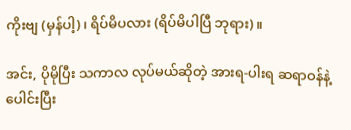ကိုးဗျ (မှန်ပါ့)၊ ရိပ်မိပလား (ရိပ်မိပါပြီ ဘုရား)။

အင်း, ပိုမိုပြီး သကာလ လုပ်မယ်ဆိုတဲ့ အားရ-ပါးရ ဆရာဝန်နဲ့ ပေါင်းပြီး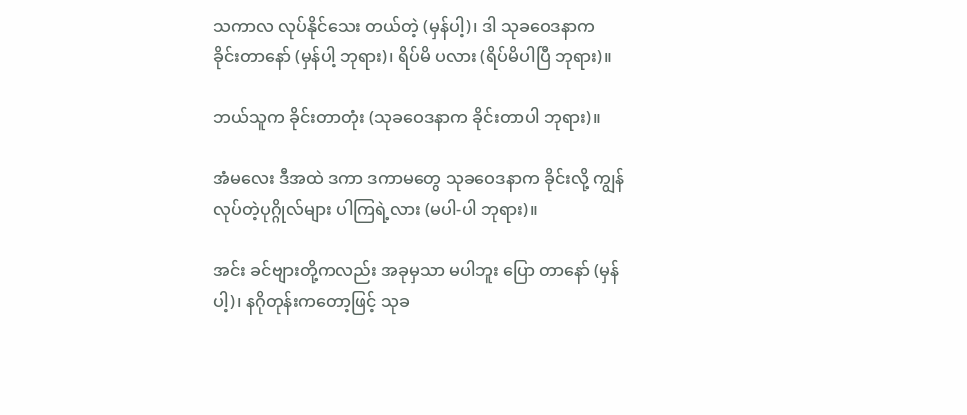သကာလ လုပ်နိုင်သေး တယ်တဲ့ (မှန်ပါ့)၊ ဒါ သုခဝေဒနာက ခိုင်းတာနော် (မှန်ပါ့ ဘုရား)၊ ရိပ်မိ ပလား (ရိပ်မိပါပြီ ဘုရား)။

ဘယ်သူက ခိုင်းတာတုံး (သုခဝေဒနာက ခိုင်းတာပါ ဘုရား)။

အံမလေး ဒီအထဲ ဒကာ ဒကာမတွေ သုခဝေဒနာက ခိုင်းလို့ ကျွန်လုပ်တဲ့ပုဂ္ဂိုလ်များ ပါကြရဲ့လား (မပါ-ပါ ဘုရား)။

အင်း ခင်ဗျားတို့ကလည်း အခုမှသာ မပါဘူး ပြော တာနော် (မှန်ပါ့)၊ နဂိုတုန်းကတော့ဖြင့် သုခ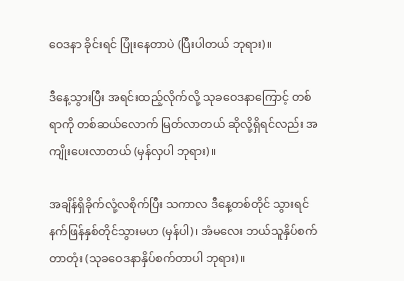ဝေဒနာ ခိုင်းရင် ပြုံးနေတာပဲ (ပြီးပါတယ် ဘုရား)။

ဒီနေ့သွားပြီး အရင်းထည့်လိုက်လို့ သုခဝေဒနာကြောင့် တစ်ရာကို တစ်ဆယ်လောက် မြတ်လာတယ် ဆိုလို့ရှိရင်လည်း အကျိုးပေးလာတယ် (မှန်လှပါ ဘုရား)။

အချိန်ရှိခိုက်လုံ့လစိုက်ပြီး သကာလ ဒီနေ့တစ်တိုင် သွားရင် နက်ဖြန်နှစ်တိုင်သွားမဟ (မှန်ပါ)၊ အံမလေး ဘယ်သူနှိပ်စက်တာတုံး (သုခဝေဒနာနှိပ်စက်တာပါ ဘုရား)။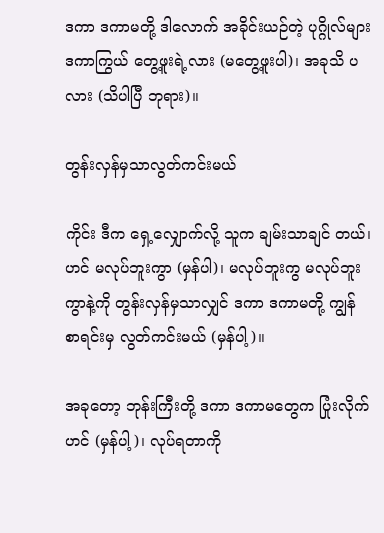ဒကာ ဒကာမတို့ ဒါလောက် အခိုင်းယဉ်တဲ့ ပုဂ္ဂိုလ်များ ဒကာကြွယ် တွေ့ဖူးရဲ့လား (မတွေ့ဖူးပါ)၊ အခုသိ ပလား (သိပါပြီ ဘုရား)။

တွန်းလှန်မှသာလွတ်ကင်းမယ်

ကိုင်း ဒီက ရှေ့လျှောက်လို့ သူက ချမ်းသာချင် တယ်၊ ဟင် မလုပ်ဘူးကွာ (မှန်ပါ)၊ မလုပ်ဘူးကွ မလုပ်ဘူးကွာနဲ့ကို တွန်းလှန်မှသာလျှင် ဒကာ ဒကာမတို့ ကျွန် စာရင်းမှ လွတ်ကင်းမယ် (မှန်ပါ့)။

အခုတော့ ဘုန်းကြီးတို့ ဒကာ ဒကာမတွေက ပြုံးလိုက်ဟင် (မှန်ပါ့)၊ လုပ်ရတာကို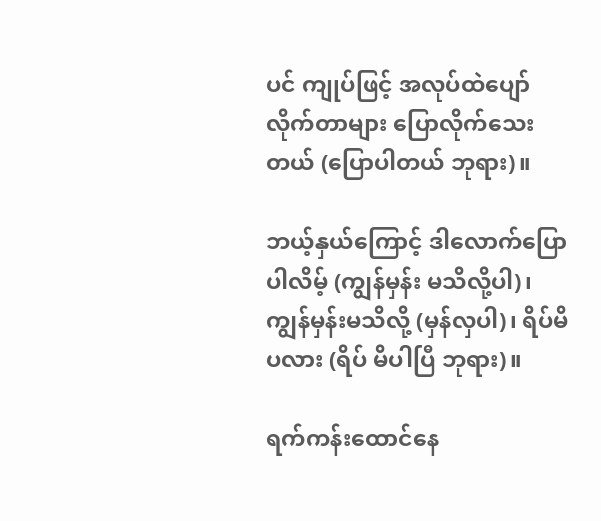ပင် ကျုပ်ဖြင့် အလုပ်ထဲပျော် လိုက်တာများ ပြောလိုက်သေးတယ် (ပြောပါတယ် ဘုရား)။

ဘယ့်နှယ်ကြောင့် ဒါလောက်ပြောပါလိမ့် (ကျွန်မှန်း မသိလို့ပါ)၊ ကျွန်မှန်းမသိလို့ (မှန်လှပါ)၊ ရိပ်မိပလား (ရိပ် မိပါပြီ ဘုရား)။

ရက်ကန်းထောင်နေ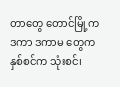တာတွေ တောင်မြို့က ဒကာ ဒကာမ တွေက နှစ်စင်က သုံးစင်၊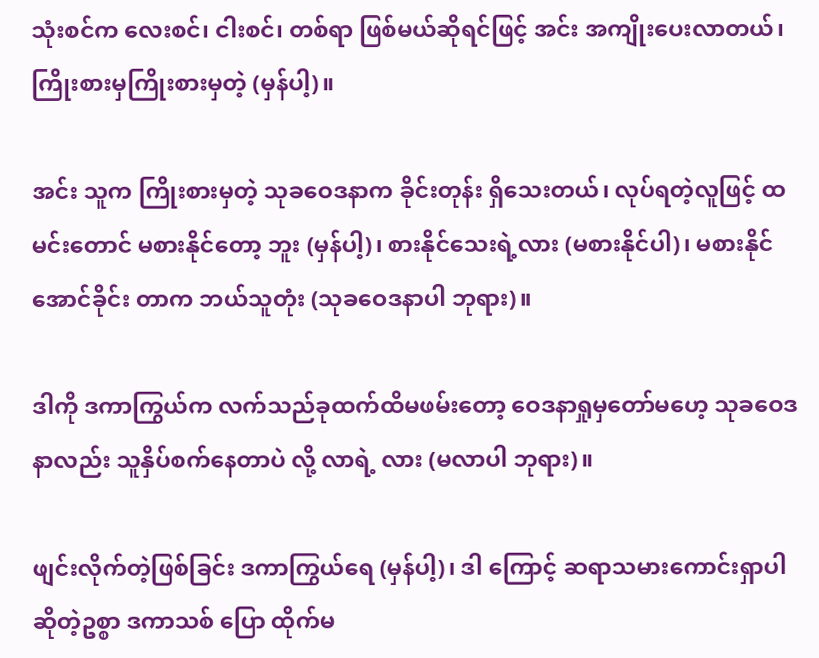သုံးစင်က လေးစင်၊ ငါးစင်၊ တစ်ရာ ဖြစ်မယ်ဆိုရင်ဖြင့် အင်း အကျိုးပေးလာတယ်၊ ကြိုးစားမှကြိုးစားမှတဲ့ (မှန်ပါ့)။

အင်း သူက ကြိုးစားမှတဲ့ သုခဝေဒနာက ခိုင်းတုန်း ရှိသေးတယ်၊ လုပ်ရတဲ့လူဖြင့် ထမင်းတောင် မစားနိုင်တော့ ဘူး (မှန်ပါ့)၊ စားနိုင်သေးရဲ့လား (မစားနိုင်ပါ)၊ မစားနိုင် အောင်ခိုင်း တာက ဘယ်သူတုံး (သုခဝေဒနာပါ ဘုရား)။

ဒါကို ဒကာကြွယ်က လက်သည်ခုထက်ထိမဖမ်းတော့ ဝေဒနာရှုမှတော်မဟေ့ သုခဝေဒနာလည်း သူနှိပ်စက်နေတာပဲ လို့ လာရဲ့ လား (မလာပါ ဘုရား)။

ဖျင်းလိုက်တဲ့ဖြစ်ခြင်း ဒကာကြွယ်ရေ (မှန်ပါ့)၊ ဒါ ကြောင့် ဆရာသမားကောင်းရှာပါဆိုတဲ့ဥစ္စာ ဒကာသစ် ပြော ထိုက်မ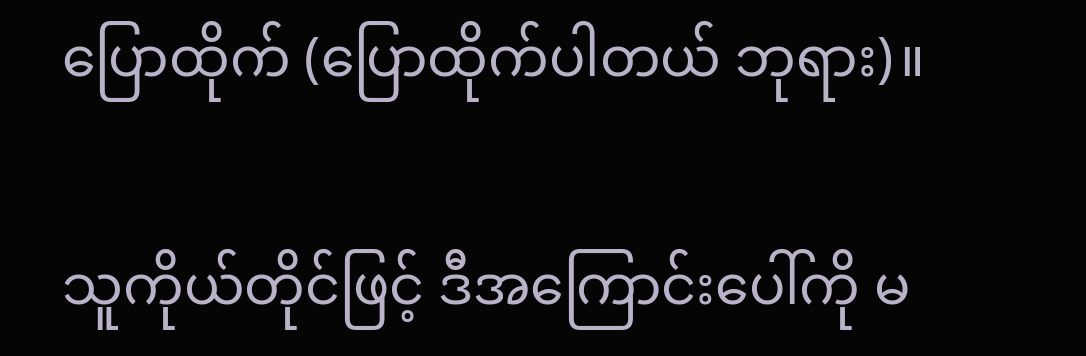ပြောထိုက် (ပြောထိုက်ပါတယ် ဘုရား)။

သူကိုယ်တိုင်ဖြင့် ဒီအကြောင်းပေါ်ကို မ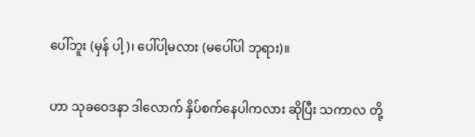ပေါ်ဘူး (မှန် ပါ့)၊ ပေါ်ပါ့မလား (မပေါ်ပါ ဘုရား)။

ဟာ သုခဝေဒနာ ဒါလောက် နှိပ်စက်နေပါကလား ဆိုပြီး သကာလ တို့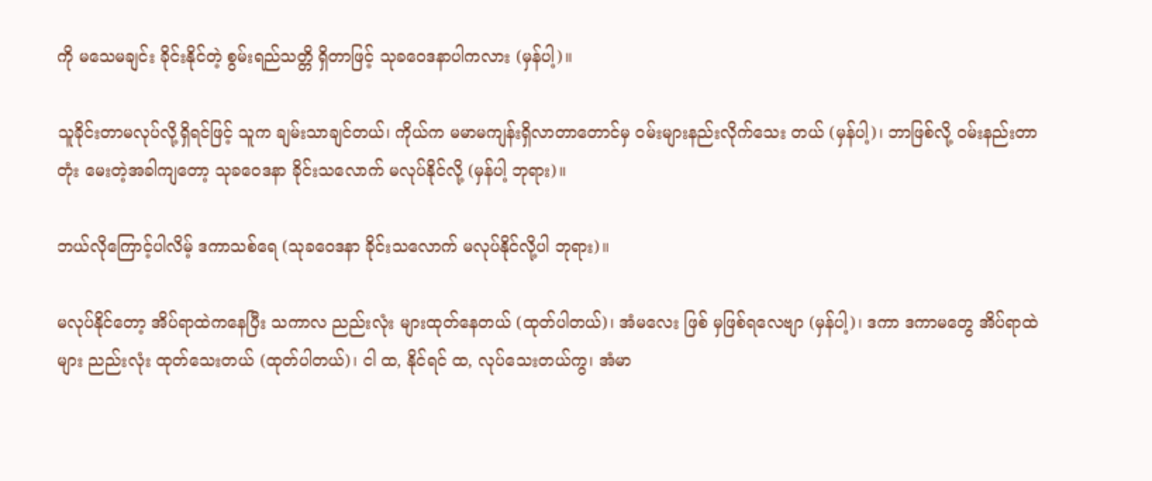ကို မသေမချင်း ခိုင်းနိုင်တဲ့ စွမ်းရည်သတ္တိ ရှိတာဖြင့် သုခဝေဒနာပါကလား (မှန်ပါ့)။

သူခိုင်းတာမလုပ်လို့ရှိရင်ဖြင့် သူက ချမ်းသာချင်တယ်၊ ကိုယ်က မမာမကျန်းရှိလာတာတောင်မှ ဝမ်းများနည်းလိုက်သေး တယ် (မှန်ပါ့)၊ ဘာဖြစ်လို့ ဝမ်းနည်းတာတုံး မေးတဲ့အခါကျတော့ သုခဝေဒနာ ခိုင်းသလောက် မလုပ်နိုင်လို့ (မှန်ပါ့ ဘုရား)။

ဘယ်လိုကြောင့်ပါလိမ့် ဒကာသစ်ရေ (သုခဝေဒနာ ခိုင်းသလောက် မလုပ်နိုင်လို့ပါ ဘုရား)။

မလုပ်နိုင်တော့ အိပ်ရာထဲကနေပြီး သကာလ ညည်းလုံး များထုတ်နေတယ် (ထုတ်ပါတယ်)၊ အံမလေး ဖြစ် မှဖြစ်ရလေဗျာ (မှန်ပါ့)၊ ဒကာ ဒကာမတွေ အိပ်ရာထဲများ ညည်းလုံး ထုတ်သေးတယ် (ထုတ်ပါတယ်)၊ ငါ ထ, နိုင်ရင် ထ, လုပ်သေးတယ်ကွ၊ အံမာ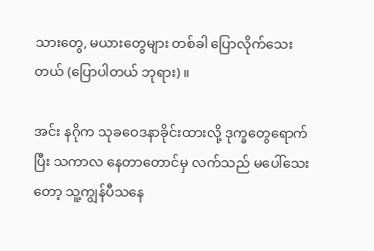သားတွေ, မယားတွေများ တစ်ခါ ပြောလိုက်သေးတယ် (ပြောပါတယ် ဘုရား)။

အင်း နဂိုက သုခဝေဒနာခိုင်းထားလို့ ဒုက္ခတွေရောက် ပြီး သကာလ နေတာတောင်မှ လက်သည် မပေါ်သေးတော့ သူ့ကျွန်ပီသနေ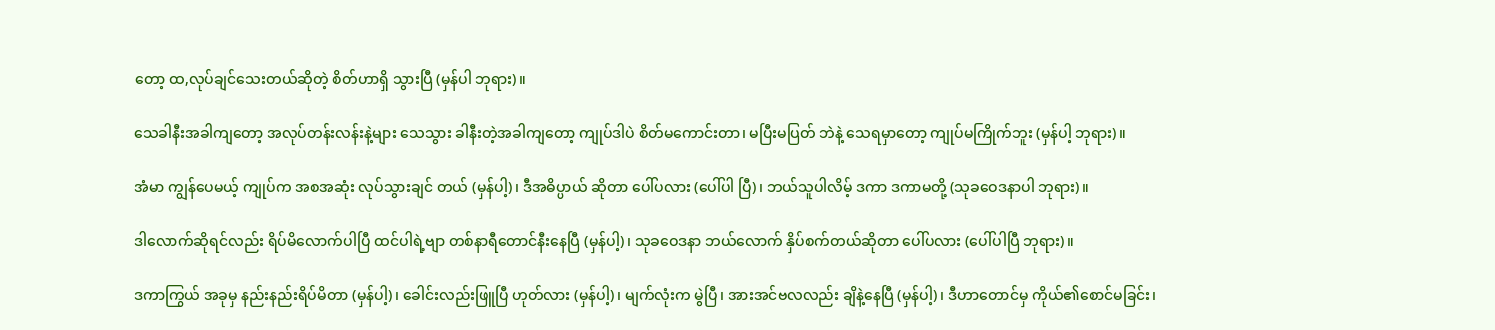တော့ ထ,လုပ်ချင်သေးတယ်ဆိုတဲ့ စိတ်ဟာရှိ သွားပြီ (မှန်ပါ ဘုရား)။

သေခါနီးအခါကျတော့ အလုပ်တန်းလန်းနဲ့များ သေသွား ခါနီးတဲ့အခါကျတော့ ကျုပ်ဒါပဲ စိတ်မကောင်းတာ၊ မပြီးမပြတ် ဘဲနဲ့ သေရမှာတော့ ကျုပ်မကြိုက်ဘူး (မှန်ပါ့ ဘုရား)။

အံမာ ကျွန်ပေမယ့် ကျုပ်က အစအဆုံး လုပ်သွားချင် တယ် (မှန်ပါ့)၊ ဒီအဓိပ္ပာယ် ဆိုတာ ပေါ်ပလား (ပေါ်ပါ ပြီ)၊ ဘယ်သူပါလိမ့် ဒကာ ဒကာမတို့ (သုခဝေဒနာပါ ဘုရား)။

ဒါလောက်ဆိုရင်လည်း ရိပ်မိလောက်ပါပြီ ထင်ပါရဲ့ဗျာ တစ်နာရီတောင်နီးနေပြီ (မှန်ပါ့)၊ သုခဝေဒနာ ဘယ်လောက် နှိပ်စက်တယ်ဆိုတာ ပေါ်ပလား (ပေါ်ပါပြီ ဘုရား)။

ဒကာကြွယ် အခုမှ နည်းနည်းရိပ်မိတာ (မှန်ပါ့)၊ ခေါင်းလည်းဖြူပြီ ဟုတ်လား (မှန်ပါ့)၊ မျက်လုံးက မွဲပြီ၊ အားအင်ဗလလည်း ချိနဲ့နေပြီ (မှန်ပါ့)၊ ဒီဟာတောင်မှ ကိုယ်၏စောင်မခြင်း၊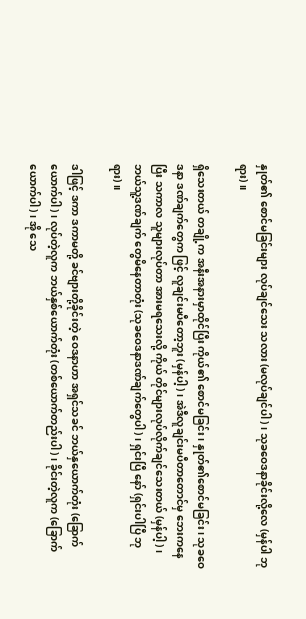နှုတ်၏ စောင်မခြင်းများ လုပ်ချင်သေး သလား (မလုပ်ချင်ပါ)၊ သုခဝေဒနာခိုင်းလို့လေ (မှန်ပါ ဘုရား)။

ရှိသေးတယ် တချို့က အနီးအနားမှာထိုင်ပြီး ကိုယ်၏ စောင်မခြင်း၊ နှုတ်၏စောင်မခြင်း၊ သုခဝေဒနာ ဒဏ်ချက်တွေက ဖြင့် လူချင်းမပီတော့ဘူး (မှန်ပါ့)၊ အဲဒီလူချင်းမပီတာတောင်မှ ဘေးကနေပြီး သကာလ သူများလုပ်တာ အားမရသေးလို့ ကိုယ် တိုင်များလုပ်လိုက်ချင်သေးတယ် (မှန်ပါ့)၊ ဘယ်သူ့ဒဏ်ချက် တွေမိနေတာတုံး (သုခဝေဒနာဒဏ်ချက်တွေပါ)၊ ရှင်းပြီ နော် (ရှင်းပါပြီ ဘုရား)။

ဒါဖြင့် ဒကာ ဒကာမတို့ ခင်ဗျားတို့ခိုင်းတဲ့ ဝေဒနာဟာ အရှင်သခင် ဘယ်နှယောက်တုံး (ခြောက်ယောက်ပါ)၊ လုပ်တဲ့လူက ဘယ်နှစ်ယောက်တုံး (တစ်ယောက်တည်းပါ)၊ ခိုင်းတဲ့လူက (ခြောက်ယောက်ပါ)၊ အို သေ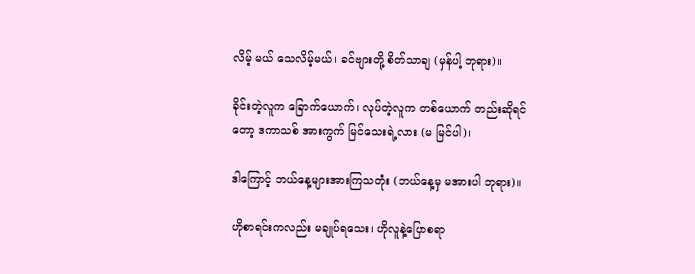လိမ့် မယ် သေလိမ့်မယ်၊ ခင်ဗျားတို့ စိတ်သာချ (မှန်ပါ့ ဘုရား)။

ခိုင်းတဲ့လူက ခြောက်ယောက်၊ လုပ်တဲ့လူက တစ်ယောက် တည်းဆိုရင်တော့ ဒကာသစ် အားကွက် မြင်သေးရဲ့လား (မ မြင်ပါ)၊

ဒါကြောင့် ဘယ်နေ့များအားကြသတုံး (ဘယ်နေ့မှ မအားပါ ဘုရား)။

ဟိုစာရင်းကလည်း မချုပ်ရသေး၊ ဟိုလူနဲ့ပြောစရာ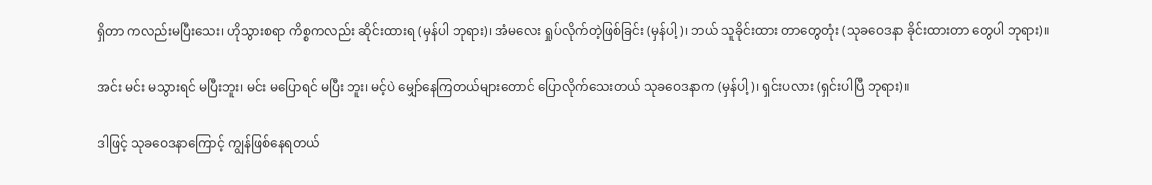ရှိတာ ကလည်းမပြီးသေး၊ ဟိုသွားစရာ ကိစ္စကလည်း ဆိုင်းထားရ (မှန်ပါ ဘုရား)၊ အံမလေး ရှုပ်လိုက်တဲ့ဖြစ်ခြင်း (မှန်ပါ့)၊ ဘယ် သူခိုင်းထား တာတွေတုံး (သုခဝေဒနာ ခိုင်းထားတာ တွေပါ ဘုရား)။

အင်း မင်း မသွားရင် မပြီးဘူး၊ မင်း မပြောရင် မပြီး ဘူး၊ မင့်ပဲ မျှော်နေကြတယ်များတောင် ပြောလိုက်သေးတယ် သုခဝေဒနာက (မှန်ပါ့)၊ ရှင်းပလား (ရှင်းပါပြီ ဘုရား)။

ဒါဖြင့် သုခဝေဒနာကြောင့် ကျွန်ဖြစ်နေရတယ်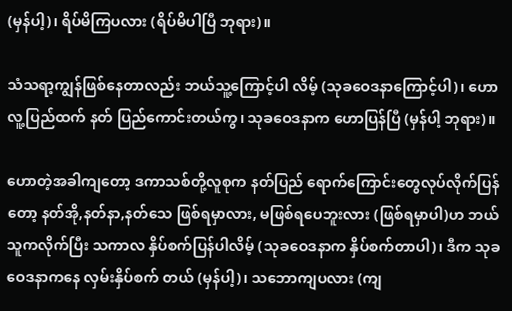(မှန်ပါ့)၊ ရိပ်မိကြပလား (ရိပ်မိပါပြီ ဘုရား)။

သံသရာ့ကျွန်ဖြစ်နေတာလည်း ဘယ်သူ့ကြောင့်ပါ လိမ့် (သုခဝေဒနာကြောင့်ပါ)၊ ဟော လူ့ပြည်ထက် နတ် ပြည်ကောင်းတယ်ကွ၊ သုခဝေဒနာက ဟောပြန်ပြီ (မှန်ပါ့ ဘုရား)။

ဟောတဲ့အခါကျတော့ ဒကာသစ်တို့လူစုက နတ်ပြည် ရောက်ကြောင်းတွေလုပ်လိုက်ပြန်တော့ နတ်အို,နတ်နာ,နတ်သေ ဖြစ်ရမှာလား, မဖြစ်ရပေဘူးလား (ဖြစ်ရမှာပါ)ဟ ဘယ် သူကလိုက်ပြီး သကာလ နှိပ်စက်ပြန်ပါလိမ့် (သုခဝေဒနာက နှိပ်စက်တာပါ)၊ ဒီက သုခဝေဒနာကနေ လှမ်းနှိပ်စက် တယ် (မှန်ပါ့)၊ သဘောကျပလား (ကျ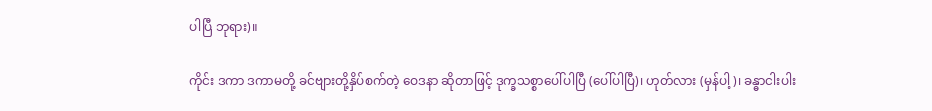ပါပြီ ဘုရား)။

ကိုင်း ဒကာ ဒကာမတို့ ခင်ဗျားတို့နှိပ်စက်တဲ့ ဝေဒနာ ဆိုတာဖြင့် ဒုက္ခသစ္စာပေါ်ပါပြီ (ပေါ်ပါပြီ)၊ ဟုတ်လား (မှန်ပါ့)၊ ခန္ဓာငါးပါး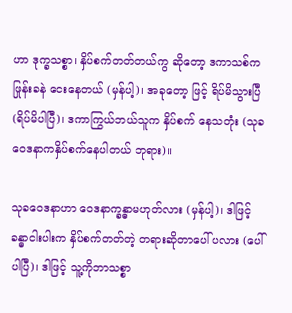ဟာ ဒုက္ခသစ္စာ၊ နှိပ်စက်တတ်တယ်ကွ ဆိုတော့ ဒကာသစ်ကဖြုန်းခနဲ ငေးနေတယ် (မှန်ပါ့)၊ အခုတော့ ဖြင့် ရိပ်မိသွားပြီ (ရိပ်မိပါပြီ)၊ ဒကာကြွယ်ဘယ်သူက နှိပ်စက် နေသတုံး (သုခဝေဒနာကနှိပ်စက်နေပါတယ် ဘုရား)။

သုခဝေဒနာဟာ ဝေဒနာက္ခန္ဓာမဟုတ်လား (မှန်ပါ့)၊ ဒါဖြင့် ခန္ဓာငါးပါးက နှိပ်စက်တတ်တဲ့ တရားဆိုတာပေါ် ပလား (ပေါ်ပါပြီ)၊ ဒါဖြင့် သူ့ကိုဘာသစ္စာ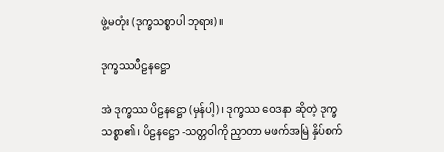ဖွဲ့မတုံး (ဒုက္ခသစ္စာပါ ဘုရား)။

ဒုက္ခဿပီဠနဋ္ဌော

အဲ ဒုက္ခဿ ပိဠနဋ္ဌော (မှန်ပါ့)၊ ဒုက္ခဿ ဝေဒနာ ဆိုတဲ့ ဒုက္ခသစ္စာ၏၊ ပိဠနဋ္ဌော -သတ္တဝါကို ညှာတာ မဖက်အမြဲ နှိပ်စက်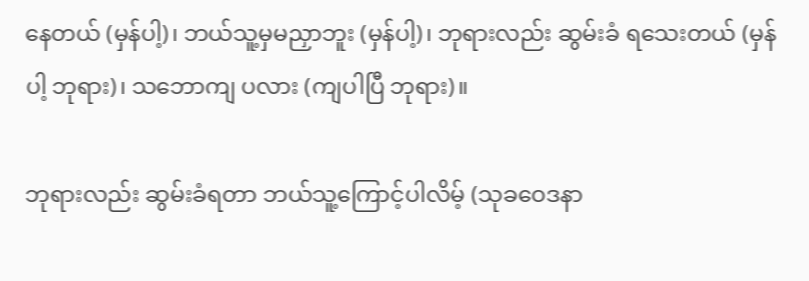နေတယ် (မှန်ပါ့)၊ ဘယ်သူ့မှမညှာဘူး (မှန်ပါ့)၊ ဘုရားလည်း ဆွမ်းခံ ရသေးတယ် (မှန်ပါ့ ဘုရား)၊ သဘောကျ ပလား (ကျပါပြီ ဘုရား)။

ဘုရားလည်း ဆွမ်းခံရတာ ဘယ်သူ့ကြောင့်ပါလိမ့် (သုခဝေဒနာ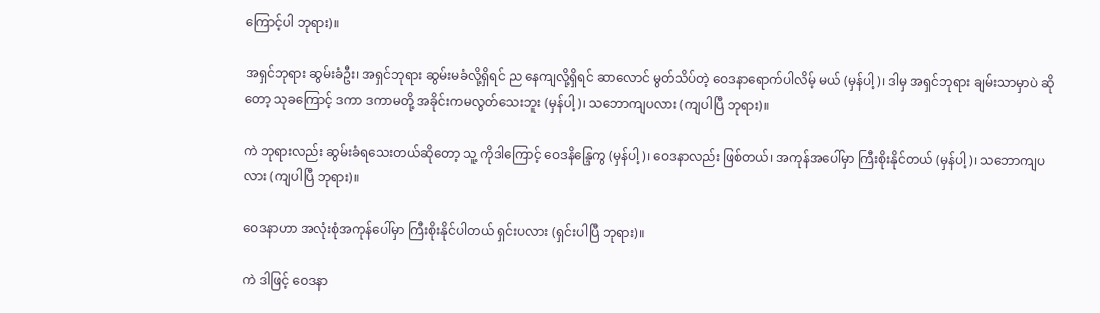ကြောင့်ပါ ဘုရား)။

အရှင်ဘုရား ဆွမ်းခံဦး၊ အရှင်ဘုရား ဆွမ်းမခံလို့ရှိရင် ည နေကျလို့ရှိရင် ဆာလောင် မွတ်သိပ်တဲ့ ဝေဒနာရောက်ပါလိမ့် မယ် (မှန်ပါ့)၊ ဒါမှ အရှင်ဘုရား ချမ်းသာမှာပဲ ဆိုတော့ သုခကြောင့် ဒကာ ဒကာမတို့ အခိုင်းကမလွတ်သေးဘူး (မှန်ပါ့)၊ သဘောကျပလား (ကျပါပြီ ဘုရား)။

ကဲ ဘုရားလည်း ဆွမ်းခံရသေးတယ်ဆိုတော့ သူ့ ကိုဒါကြောင့် ဝေဒနိန္ဒြေကွ (မှန်ပါ့)၊ ဝေဒနာလည်း ဖြစ်တယ်၊ အကုန်အပေါ်မှာ ကြီးစိုးနိုင်တယ် (မှန်ပါ့)၊ သဘောကျပလား (ကျပါပြီ ဘုရား)။

ဝေဒနာဟာ အလုံးစုံအကုန်ပေါ်မှာ ကြီးစိုးနိုင်ပါတယ် ရှင်းပလား (ရှင်းပါပြီ ဘုရား)။

ကဲ ဒါဖြင့် ဝေဒနာ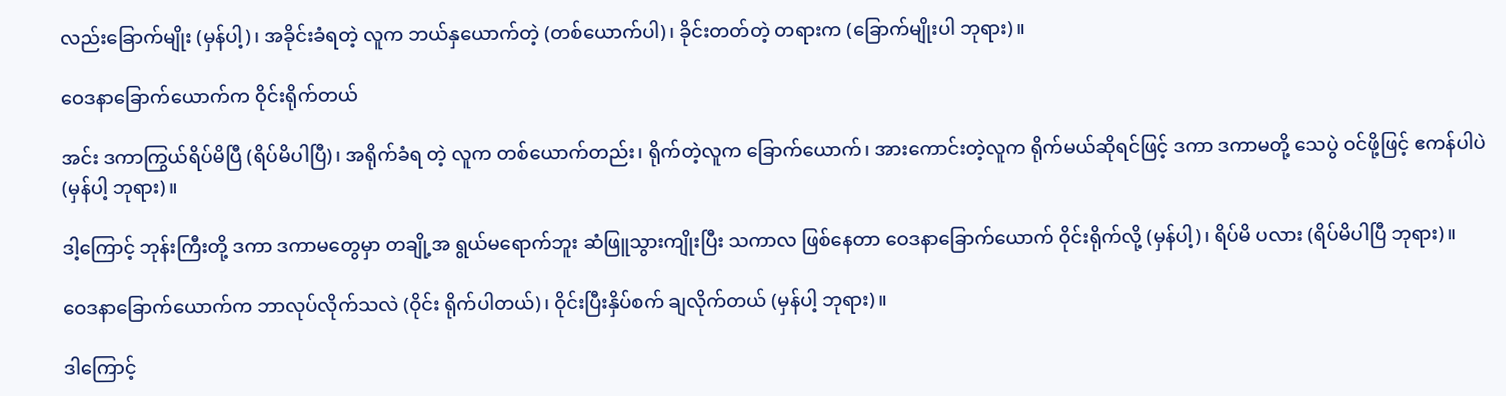လည်းခြောက်မျိုး (မှန်ပါ့)၊ အခိုင်းခံရတဲ့ လူက ဘယ်နှယောက်တဲ့ (တစ်ယောက်ပါ)၊ ခိုင်းတတ်တဲ့ တရားက (ခြောက်မျိုးပါ ဘုရား)။

ဝေဒနာခြောက်ယောက်က ဝိုင်းရိုက်တယ်

အင်း ဒကာကြွယ်ရိပ်မိပြီ (ရိပ်မိပါပြီ)၊ အရိုက်ခံရ တဲ့ လူက တစ်ယောက်တည်း၊ ရိုက်တဲ့လူက ခြောက်ယောက်၊ အားကောင်းတဲ့လူက ရိုက်မယ်ဆိုရင်ဖြင့် ဒကာ ဒကာမတို့ သေပွဲ ဝင်ဖို့ဖြင့် ဧကန်ပါပဲ (မှန်ပါ့ ဘုရား)။

ဒါ့ကြောင့် ဘုန်းကြီးတို့ ဒကာ ဒကာမတွေမှာ တချို့အ ရွယ်မရောက်ဘူး ဆံဖြူသွားကျိုးပြီး သကာလ ဖြစ်နေတာ ဝေဒနာခြောက်ယောက် ဝိုင်းရိုက်လို့ (မှန်ပါ့)၊ ရိပ်မိ ပလား (ရိပ်မိပါပြီ ဘုရား)။

ဝေဒနာခြောက်ယောက်က ဘာလုပ်လိုက်သလဲ (ဝိုင်း ရိုက်ပါတယ်)၊ ဝိုင်းပြီးနှိပ်စက် ချလိုက်တယ် (မှန်ပါ့ ဘုရား)။

ဒါကြောင့်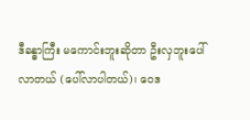ဒီခန္ဓာကြီး မကောင်းဘူးဆိုတာ ဦးလှဘူးပေါ် လာတယ် (ပေါ်လာပါတယ်)၊ ဝေဒ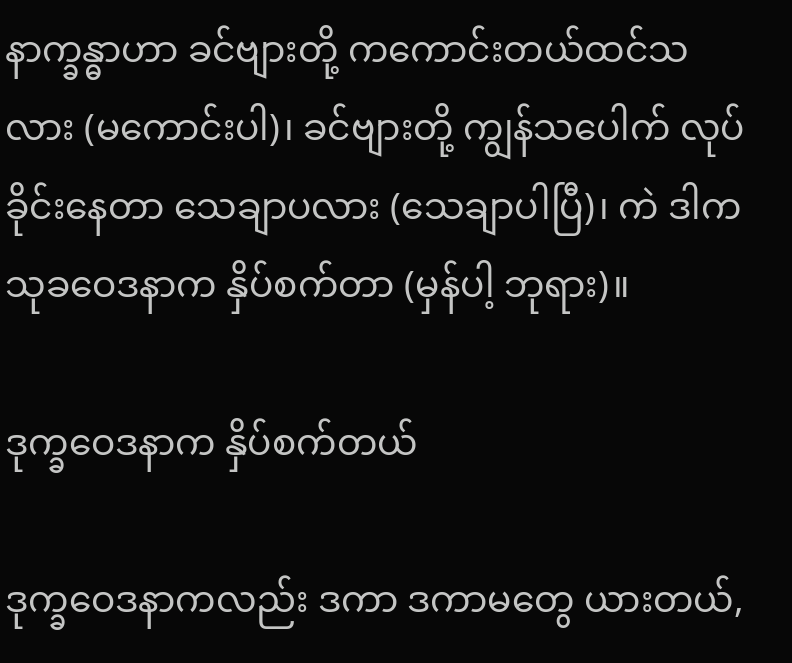နာက္ခန္ဓာဟာ ခင်ဗျားတို့ ကကောင်းတယ်ထင်သလား (မကောင်းပါ)၊ ခင်ဗျားတို့ ကျွန်သပေါက် လုပ်ခိုင်းနေတာ သေချာပလား (သေချာပါပြီ)၊ ကဲ ဒါကသုခဝေဒနာက နှိပ်စက်တာ (မှန်ပါ့ ဘုရား)။

ဒုက္ခဝေဒနာက နှိပ်စက်တယ်

ဒုက္ခဝေဒနာကလည်း ဒကာ ဒကာမတွေ ယားတယ်,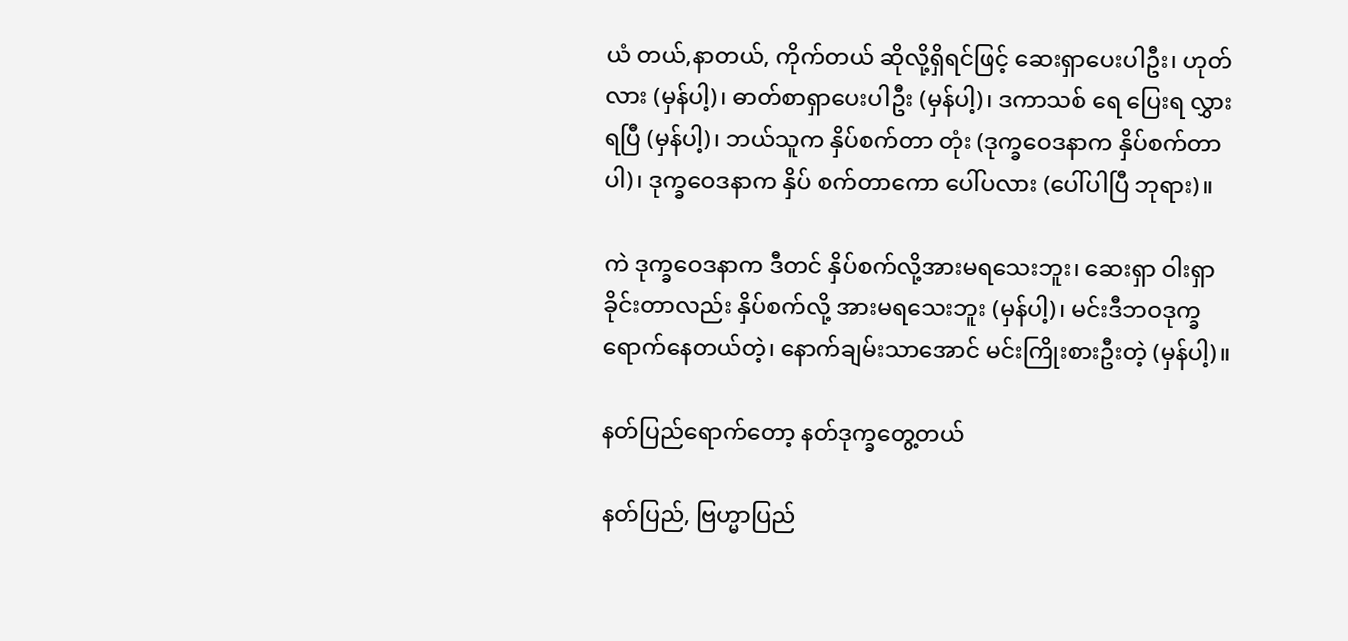ယံ တယ်,နာတယ်, ကိုက်တယ် ဆိုလို့ရှိရင်ဖြင့် ဆေးရှာပေးပါဦး၊ ဟုတ် လား (မှန်ပါ့)၊ ဓာတ်စာရှာပေးပါဦး (မှန်ပါ့)၊ ဒကာသစ် ရေ ပြေးရ လွှားရပြီ (မှန်ပါ့)၊ ဘယ်သူက နှိပ်စက်တာ တုံး (ဒုက္ခဝေဒနာက နှိပ်စက်တာပါ)၊ ဒုက္ခဝေဒနာက နှိပ် စက်တာကော ပေါ်ပလား (ပေါ်ပါပြီ ဘုရား)။

ကဲ ဒုက္ခဝေဒနာက ဒီတင် နှိပ်စက်လို့အားမရသေးဘူး၊ ဆေးရှာ ဝါးရှာခိုင်းတာလည်း နှိပ်စက်လို့ အားမရသေးဘူး (မှန်ပါ့)၊ မင်းဒီဘဝဒုက္ခ ရောက်နေတယ်တဲ့၊ နောက်ချမ်းသာအောင် မင်းကြိုးစားဦးတဲ့ (မှန်ပါ့)။

နတ်ပြည်ရောက်တော့ နတ်ဒုက္ခတွေ့တယ်

နတ်ပြည်, ဗြဟ္မာပြည်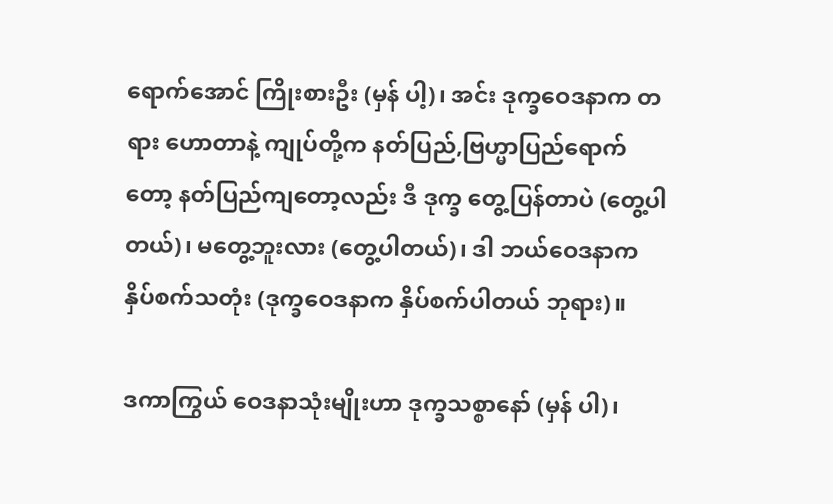ရောက်အောင် ကြိုးစားဦး (မှန် ပါ့)၊ အင်း ဒုက္ခဝေဒနာက တရား ဟောတာနဲ့ ကျုပ်တို့က နတ်ပြည်,ဗြဟ္မာပြည်ရောက်တော့ နတ်ပြည်ကျတော့လည်း ဒီ ဒုက္ခ တွေ့ပြန်တာပဲ (တွေ့ပါတယ်)၊ မတွေ့ဘူးလား (တွေ့ပါတယ်)၊ ဒါ ဘယ်ဝေဒနာက နှိပ်စက်သတုံး (ဒုက္ခဝေဒနာက နှိပ်စက်ပါတယ် ဘုရား)။

ဒကာကြွယ် ဝေဒနာသုံးမျိုးဟာ ဒုက္ခသစ္စာနော် (မှန် ပါ)၊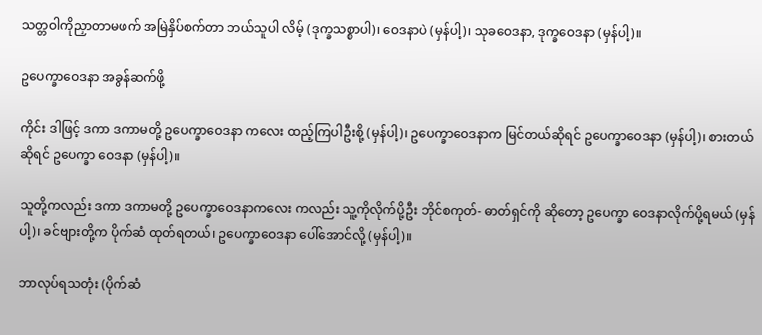သတ္တဝါကိုညှာတာမဖက် အမြဲနှိပ်စက်တာ ဘယ်သူပါ လိမ့် (ဒုက္ခသစ္စာပါ)၊ ဝေဒနာပဲ (မှန်ပါ့)၊ သုခဝေဒနာ, ဒုက္ခဝေဒနာ (မှန်ပါ့)။

ဥပေက္ခာဝေဒနာ အခွန်ဆက်ဖို့

ကိုင်း ဒါဖြင့် ဒကာ ဒကာမတို့ ဥပေက္ခာဝေဒနာ ကလေး ထည့်ကြပါဦးစို့ (မှန်ပါ့)၊ ဥပေက္ခာဝေဒနာက မြင်တယ်ဆိုရင် ဥပေက္ခာဝေဒနာ (မှန်ပါ့)၊ စားတယ်ဆိုရင် ဥပေက္ခာ ဝေဒနာ (မှန်ပါ့)။

သူတို့ကလည်း ဒကာ ဒကာမတို့ ဥပေက္ခာဝေဒနာကလေး ကလည်း သူ့ကိုလိုက်ပို့ဦး ဘိုင်စကုတ်- ဓာတ်ရှင်ကို ဆိုတော့ ဥပေက္ခာ ဝေဒနာလိုက်ပို့ရမယ် (မှန်ပါ့)၊ ခင်ဗျားတို့က ပိုက်ဆံ ထုတ်ရတယ်၊ ဥပေက္ခာဝေဒနာ ပေါ်အောင်လို့ (မှန်ပါ့)။

ဘာလုပ်ရသတုံး (ပိုက်ဆံ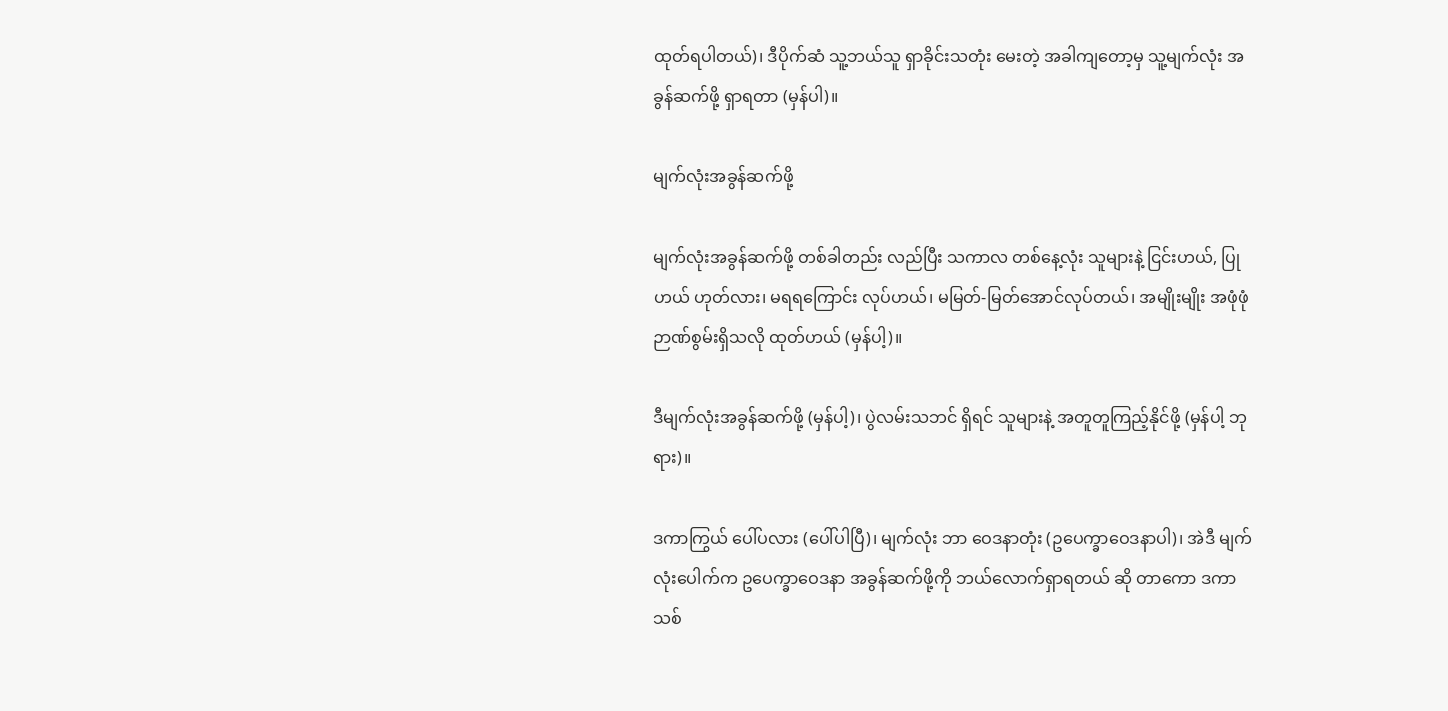ထုတ်ရပါတယ်)၊ ဒီပိုက်ဆံ သူ့ဘယ်သူ ရှာခိုင်းသတုံး မေးတဲ့ အခါကျတော့မှ သူ့မျက်လုံး အခွန်ဆက်ဖို့ ရှာရတာ (မှန်ပါ)။

မျက်လုံးအခွန်ဆက်ဖို့

မျက်လုံးအခွန်ဆက်ဖို့ တစ်ခါတည်း လည်ပြီး သကာလ တစ်နေ့လုံး သူများနဲ့ ငြင်းဟယ်, ပြုဟယ် ဟုတ်လား၊ မရရကြောင်း လုပ်ဟယ်၊ မမြတ်-မြတ်အောင်လုပ်တယ်၊ အမျိုးမျိုး အဖုံဖုံ ဉာဏ်စွမ်းရှိသလို ထုတ်ဟယ် (မှန်ပါ့)။

ဒီမျက်လုံးအခွန်ဆက်ဖို့ (မှန်ပါ့)၊ ပွဲလမ်းသဘင် ရှိရင် သူများနဲ့ အတူတူကြည့်နိုင်ဖို့ (မှန်ပါ့ ဘုရား)။

ဒကာကြွယ် ပေါ်ပလား (ပေါ်ပါပြီ)၊ မျက်လုံး ဘာ ဝေဒနာတုံး (ဥပေက္ခာဝေဒနာပါ)၊ အဲဒီ မျက်လုံးပေါက်က ဥပေက္ခာဝေဒနာ အခွန်ဆက်ဖို့ကို ဘယ်လောက်ရှာရတယ် ဆို တာကော ဒကာသစ်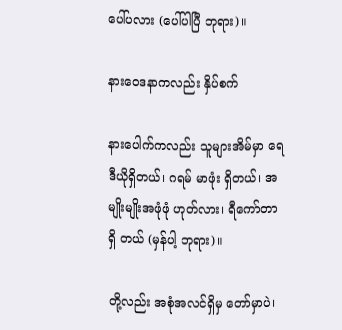ပေါ်ပလား (ပေါ်ပါပြီ ဘုရား)။

နားဝေဒနာကလည်း နှိပ်စက်

နားပေါက်ကလည်း သူများအိမ်မှာ ရေဒီယိုရှိတယ်၊ ဂရမ် မာဖုံး ရှိတယ်၊ အမျိုးမျိုးအဖုံဖုံ ဟုတ်လား၊ ရီကော်တာ ရှိ တယ် (မှန်ပါ့ ဘုရား)။

တို့လည်း အစုံအလင်ရှိမှ တော်မှာပဲ၊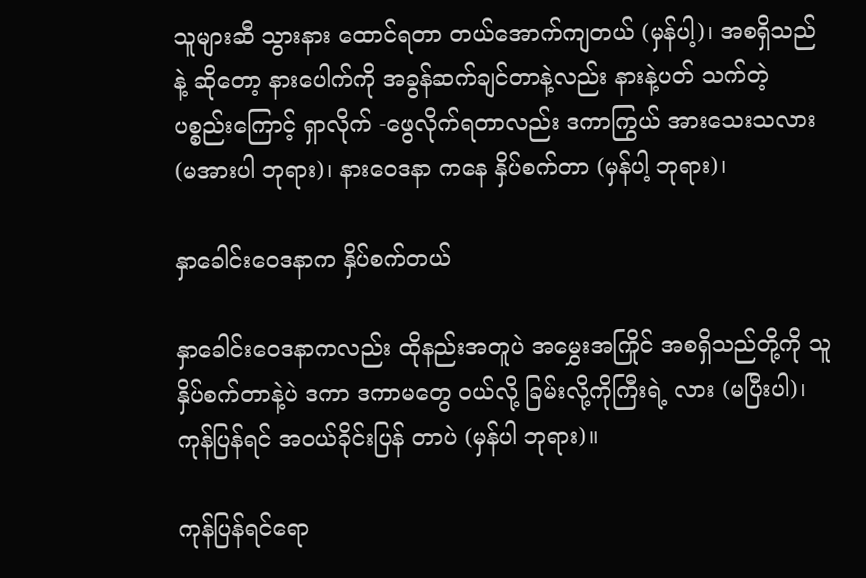သူများဆီ သွားနား ထောင်ရတာ တယ်အောက်ကျတယ် (မှန်ပါ့)၊ အစရှိသည်နဲ့ ဆိုတော့ နားပေါက်ကို အခွန်ဆက်ချင်တာနဲ့လည်း နားနဲ့ပတ် သက်တဲ့ ပစ္စည်းကြောင့် ရှာလိုက် -ဖွေလိုက်ရတာလည်း ဒကာကြွယ် အားသေးသလား (မအားပါ ဘုရား)၊ နားဝေဒနာ ကနေ နှိပ်စက်တာ (မှန်ပါ့ ဘုရား)၊

နှာခေါင်းဝေဒနာက နှိပ်စက်တယ်

နှာခေါင်းဝေဒနာကလည်း ထိုနည်းအတူပဲ အမွှေးအကြိုင် အစရှိသည်တို့ကို သူနှိပ်စက်တာနဲ့ပဲ ဒကာ ဒကာမတွေ ဝယ်လို့ ခြမ်းလို့ကိုကြီးရဲ့ လား (မပြီးပါ)၊ ကုန်ပြန်ရင် အဝယ်ခိုင်းပြန် တာပဲ (မှန်ပါ ဘုရား)။

ကုန်ပြန်ရင်ရော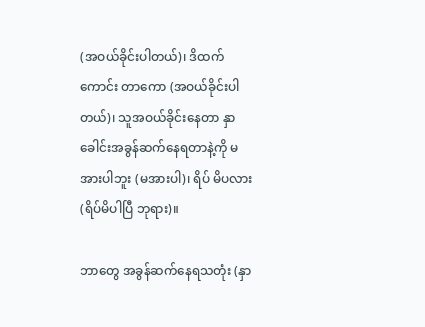(အဝယ်ခိုင်းပါတယ်)၊ ဒိထက်ကောင်း တာကော (အဝယ်ခိုင်းပါတယ်)၊ သူအဝယ်ခိုင်းနေတာ နှာ ခေါင်းအခွန်ဆက်နေရတာနဲ့ကို မအားပါဘူး (မအားပါ)၊ ရိပ် မိပလား (ရိပ်မိပါပြီ ဘုရား)။

ဘာတွေ အခွန်ဆက်နေရသတုံး (နှာ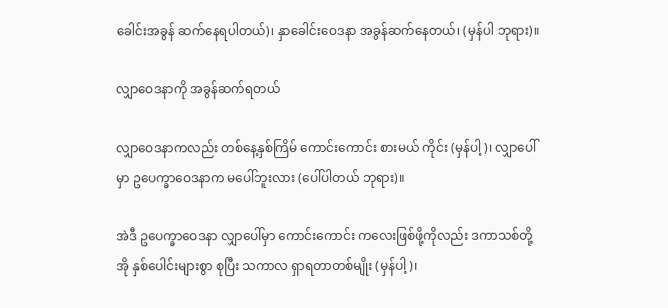ခေါင်းအခွန် ဆက်နေရပါတယ်)၊ နှာခေါင်းဝေဒနာ အခွန်ဆက်နေတယ်၊ (မှန်ပါ ဘုရား)။

လျှာဝေဒနာကို အခွန်ဆက်ရတယ်

လျှာဝေဒနာကလည်း တစ်နေ့နှစ်ကြိမ် ကောင်းကောင်း စားမယ် ကိုင်း (မှန်ပါ့)၊ လျှာပေါ်မှာ ဥပေက္ခာဝေဒနာက မပေါ်ဘူးလား (ပေါ်ပါတယ် ဘုရား)။

အဲဒီ ဥပေက္ခာဝေဒနာ လျှာပေါ်မှာ ကောင်းကောင်း ကလေးဖြစ်ဖို့ကိုလည်း ဒကာသစ်တို့ အို နှစ်ပေါင်းများစွာ စုပြီး သကာလ ရှာရတာတစ်မျိုး (မှန်ပါ့)၊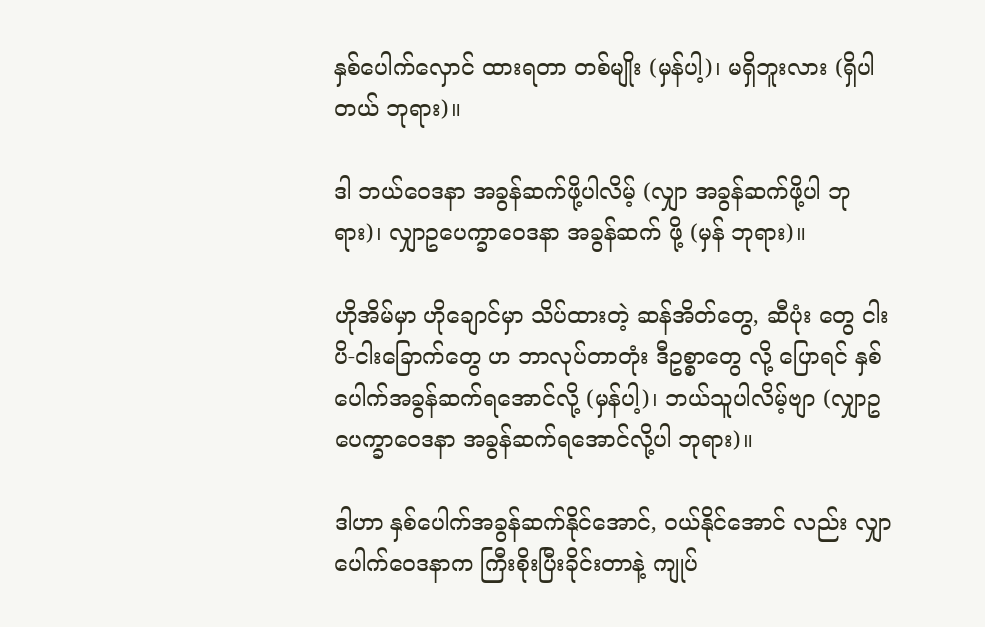နှစ်ပေါက်လှောင် ထားရတာ တစ်မျိုး (မှန်ပါ့)၊ မရှိဘူးလား (ရှိပါတယ် ဘုရား)။

ဒါ ဘယ်ဝေဒနာ အခွန်ဆက်ဖို့ပါလိမ့် (လျှာ အခွန်ဆက်ဖို့ပါ ဘုရား)၊ လျှာဥပေက္ခာဝေဒနာ အခွန်ဆက် ဖို့ (မှန် ဘုရား)။

ဟိုအိမ်မှာ ဟိုချောင်မှာ သိပ်ထားတဲ့ ဆန်အိတ်တွေ, ဆီပုံး တွေ ငါးပိ-ငါးခြောက်တွေ ဟ ဘာလုပ်တာတုံး ဒီဥစ္စာတွေ လို့ ပြောရင် နှစ်ပေါက်အခွန်ဆက်ရအောင်လို့ (မှန်ပါ့)၊ ဘယ်သူပါလိမ့်ဗျာ (လျှာဥပေက္ခာဝေဒနာ အခွန်ဆက်ရအောင်လို့ပါ ဘုရား)။

ဒါဟာ နှစ်ပေါက်အခွန်ဆက်နိုင်အောင်, ဝယ်နိုင်အောင် လည်း လျှာပေါက်ဝေဒနာက ကြီးစိုးပြီးခိုင်းတာနဲ့ ကျုပ်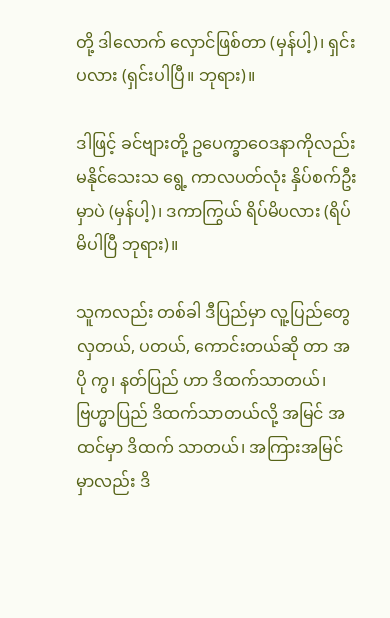တို့ ဒါလောက် လှောင်ဖြစ်တာ (မှန်ပါ့)၊ ရှင်းပလား (ရှင်းပါပြီ။ ဘုရား)။

ဒါဖြင့် ခင်ဗျားတို့ ဥပေက္ခာဝေဒနာကိုလည်း မနိုင်သေးသ ရွေ့ ကာလပတ်လုံး နှိပ်စက်ဦးမှာပဲ (မှန်ပါ့)၊ ဒကာကြွယ် ရိပ်မိပလား (ရိပ်မိပါပြီ ဘုရား)။

သူကလည်း တစ်ခါ ဒီပြည်မှာ လူ့ပြည်တွေလှတယ်, ပတယ်, ကောင်းတယ်ဆို တာ အပို ကွ၊ နတ်ပြည် ဟာ ဒိထက်သာတယ်၊ ဗြဟ္မာပြည် ဒိထက်သာတယ်လို့ အမြင် အထင်မှာ ဒိထက် သာတယ်၊ အကြားအမြင်မှာလည်း ဒိ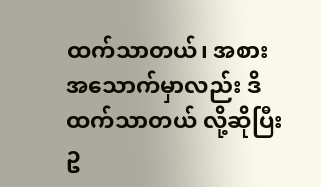ထက်သာတယ်၊ အစားအသောက်မှာလည်း ဒိထက်သာတယ် လို့ဆိုပြီး ဥ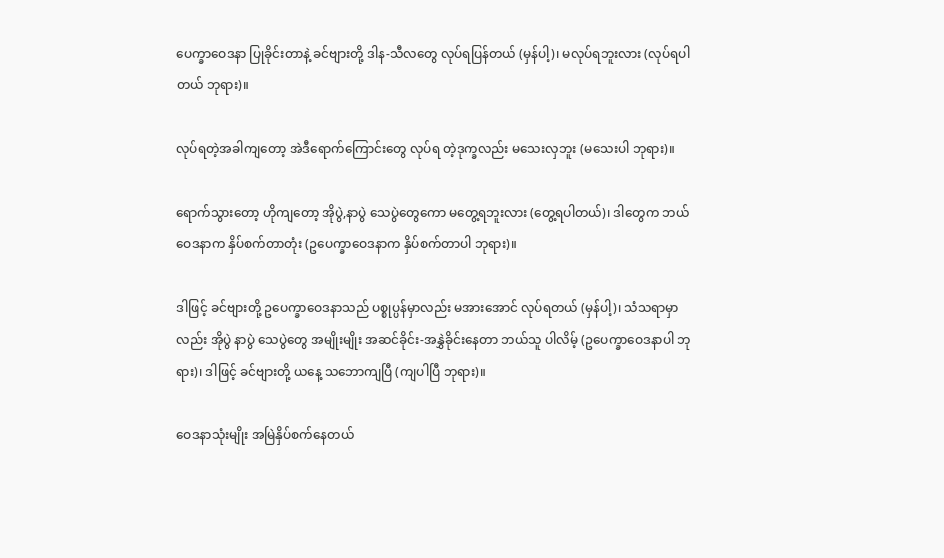ပေက္ခာဝေဒနာ ပြုခိုင်းတာနဲ့ ခင်ဗျားတို့ ဒါန-သီလတွေ လုပ်ရပြန်တယ် (မှန်ပါ့)၊ မလုပ်ရဘူးလား (လုပ်ရပါ တယ် ဘုရား)။

လုပ်ရတဲ့အခါကျတော့ အဲဒီရောက်ကြောင်းတွေ လုပ်ရ တဲ့ဒုက္ခလည်း မသေးလှဘူး (မသေးပါ ဘုရား)။

ရောက်သွားတော့ ဟိုကျတော့ အိုပွဲ,နာပွဲ သေပွဲတွေကော မတွေ့ရဘူးလား (တွေ့ရပါတယ်)၊ ဒါတွေက ဘယ်ဝေဒနာက နှိပ်စက်တာတုံး (ဥပေက္ခာဝေဒနာက နှိပ်စက်တာပါ ဘုရား)။

ဒါဖြင့် ခင်ဗျားတို့ ဥပေက္ခာဝေဒနာသည် ပစ္စုပ္ပန်မှာလည်း မအားအောင် လုပ်ရတယ် (မှန်ပါ့)၊ သံသရာမှာလည်း အိုပွဲ နာပွဲ သေပွဲတွေ အမျိုးမျိုး အဆင်ခိုင်း-အနွှဲခိုင်းနေတာ ဘယ်သူ ပါလိမ့် (ဥပေက္ခာဝေဒနာပါ ဘုရား)၊ ဒါဖြင့် ခင်ဗျားတို့ ယနေ့ သဘောကျပြီ (ကျပါပြီ ဘုရား)။

ဝေဒနာသုံးမျိုး အမြဲနှိပ်စက်နေတယ်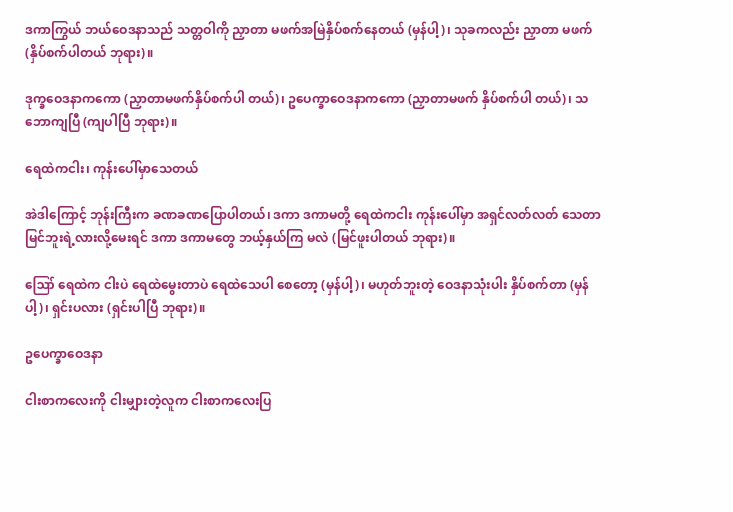ဒကာကြွယ် ဘယ်ဝေဒနာသည် သတ္တဝါကို ညှာတာ မဖက်အမြဲနှိပ်စက်နေတယ် (မှန်ပါ့)၊ သုခကလည်း ညှာတာ မဖက် (နှိပ်စက်ပါတယ် ဘုရား)။

ဒုက္ခဝေဒနာကကော (ညှာတာမဖက်နှိပ်စက်ပါ တယ်)၊ ဥပေက္ခာဝေဒနာကကော (ညှာတာမဖက် နှိပ်စက်ပါ တယ်)၊ သဘောကျပြီ (ကျပါပြီ ဘုရား)။

ရေထဲကငါး၊ ကုန်းပေါ်မှာသေတယ်

အဲဒါကြောင့် ဘုန်းကြီးက ခဏခဏပြောပါတယ်၊ ဒကာ ဒကာမတို့ ရေထဲကငါး ကုန်းပေါ်မှာ အရှင်လတ်လတ် သေတာ မြင်ဘူးရဲ့လားလို့မေးရင် ဒကာ ဒကာမတွေ ဘယ့်နှယ်ကြ မလဲ (မြင်ဖူးပါတယ် ဘုရား)။

ဪ ရေထဲက ငါးပဲ ရေထဲမွေးတာပဲ ရေထဲသေပါ စေတော့ (မှန်ပါ့)၊ မဟုတ်ဘူးတဲ့ ဝေဒနာသုံးပါး နှိပ်စက်တာ (မှန်ပါ့)၊ ရှင်းပလား (ရှင်းပါပြီ ဘုရား)။

ဥပေက္ခာဝေဒနာ

ငါးစာကလေးကို ငါးမျှားတဲ့လူက ငါးစာကလေးပြ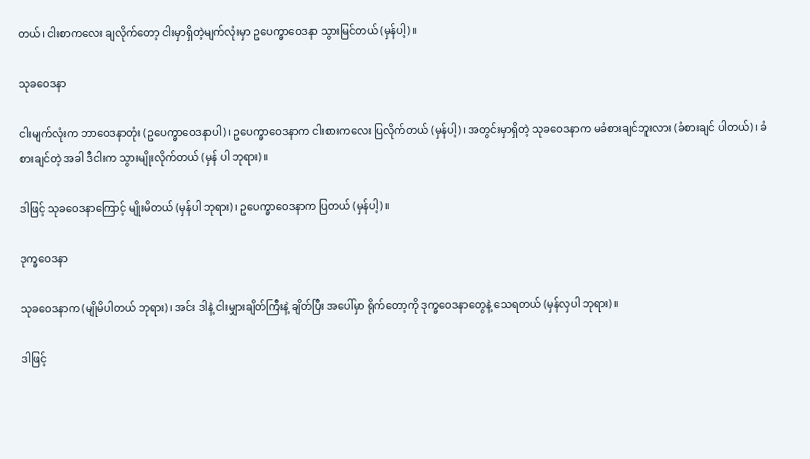တယ်၊ ငါးစာကလေး ချလိုက်တော့ ငါးမှာရှိတဲ့မျက်လုံးမှာ ဥပေက္ခာဝေဒနာ သွားမြင်တယ် (မှန်ပါ့)။

သုခဝေဒနာ

ငါးမျက်လုံးက ဘာဝေဒနာတုံး (ဥပေက္ခာဝေဒနာပါ)၊ ဥပေက္ခာဝေဒနာက ငါးစားကလေး ပြလိုက်တယ် (မှန်ပါ့)၊ အတွင်းမှာရှိတဲ့ သုခဝေဒနာက မခံစားချင်ဘူးလား (ခံစားချင် ပါတယ်)၊ ခံစားချင်တဲ့ အခါ ဒီငါးက သွားမျိုးလိုက်တယ် (မှန် ပါ ဘုရား)။

ဒါဖြင့် သုခဝေဒနာကြောင့် မျိုးမိတယ် (မှန်ပါ ဘုရား)၊ ဥပေက္ခာဝေဒနာက ပြတယ် (မှန်ပါ့)။

ဒုက္ခဝေဒနာ

သုခဝေဒနာက (မျိုမိပါတယ် ဘုရား)၊ အင်း ဒါနဲ့ ငါးမျှားချိတ်ကြီးနဲ့ ချိတ်ပြီး အပေါ်မှာ ရိုက်တော့ကို ဒုက္ခဝေဒနာတွေနဲ့ သေရတယ် (မှန်လှပါ ဘုရား)။

ဒါဖြင့်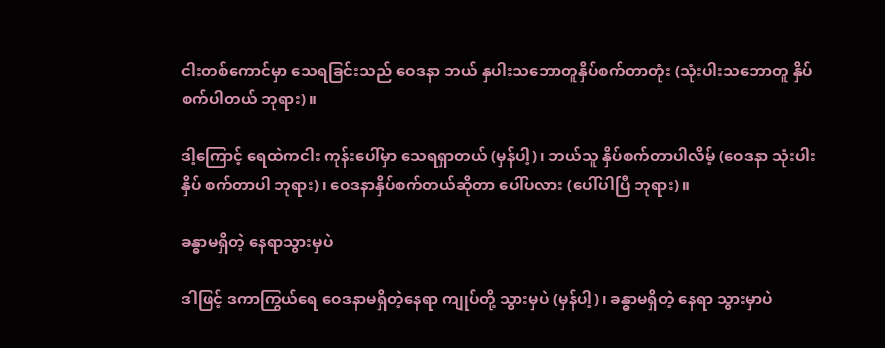ငါးတစ်ကောင်မှာ သေရခြင်းသည် ဝေဒနာ ဘယ် နှပါးသဘောတူနှိပ်စက်တာတုံး (သုံးပါးသဘောတူ နှိပ် စက်ပါတယ် ဘုရား)။

ဒါ့ကြောင့် ရေထဲကငါး ကုန်းပေါ်မှာ သေရရှာတယ် (မှန်ပါ့)၊ ဘယ်သူ နှိပ်စက်တာပါလိမ့် (ဝေဒနာ သုံးပါးနှိပ် စက်တာပါ ဘုရား)၊ ဝေဒနာနှိပ်စက်တယ်ဆိုတာ ပေါ်ပလား (ပေါ်ပါပြီ ဘုရား)။

ခန္ဓာမရှိတဲ့ နေရာသွားမှပဲ

ဒါဖြင့် ဒကာကြွယ်ရေ ဝေဒနာမရှိတဲ့နေရာ ကျုပ်တို့ သွားမှပဲ (မှန်ပါ့)၊ ခန္ဓာမရှိတဲ့ နေရာ သွားမှာပဲ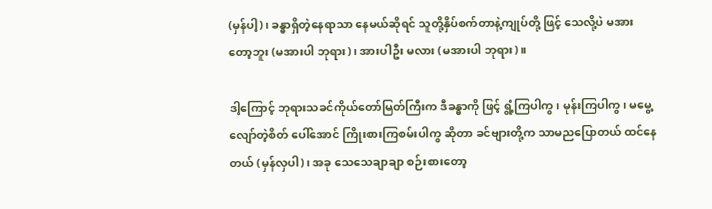(မှန်ပါ့)၊ ခန္ဓာရှိတဲ့နေရာသာ နေမယ်ဆိုရင် သူတို့နှိပ်စက်တာနဲ့ကျုပ်တို့ ဖြင့် သေလို့ပဲ မအားတော့ဘူး (မအားပါ ဘုရား)၊ အားပါဦး မလား (မအားပါ ဘုရား)။

ဒါ့ကြောင့် ဘုရားသခင်ကိုယ်တော်မြတ်ကြီးက ဒီခန္ဓာကို ဖြင့် ရွံ့ကြပါကွ၊ မုန်းကြပါကွ၊ မမွေ့လျော်တဲ့စိတ် ပေါ်အောင် ကြိုးစားကြစမ်းပါကွ ဆိုတာ ခင်ဗျားတို့က သာမညပြောတယ် ထင်နေတယ် (မှန်လှပါ)၊ အခု သေသေချာချာ စဉ်းစားတော့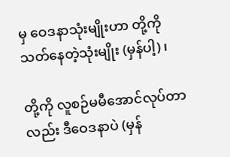မှ ဝေဒနာသုံးမျိုးဟာ တို့ကို သတ်နေတဲ့သုံးမျိုး (မှန်ပါ့)၊

တို့ကို လူစဉ်မမီအောင်လုပ်တာလည်း ဒီဝေဒနာပဲ (မှန်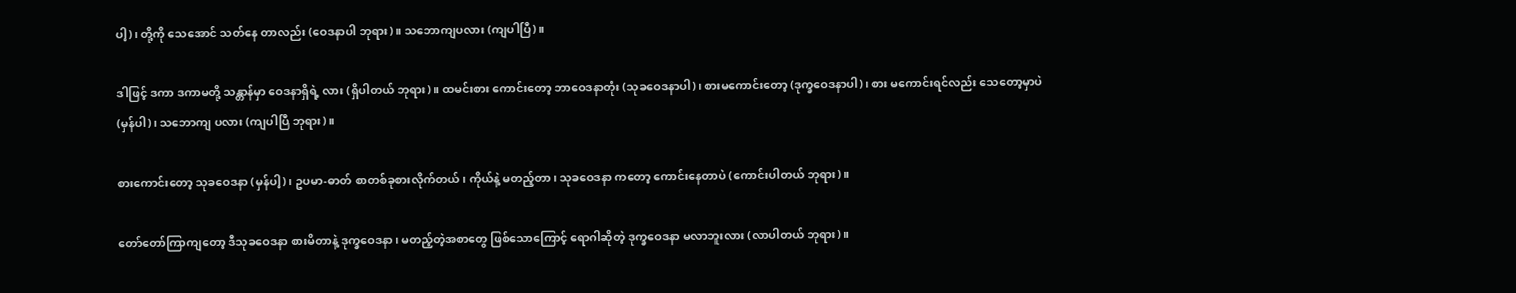ပါ့)၊ တို့ကို သေအောင် သတ်နေ တာလည်း (ဝေဒနာပါ ဘုရား)။ သဘောကျပလား (ကျပါပြီ)။

ဒါဖြင့် ဒကာ ဒကာမတို့ သန္တာန်မှာ ဝေဒနာရှိရဲ့ လား (ရှိပါတယ် ဘုရား)။ ထမင်းစား ကောင်းတော့ ဘာဝေဒနာတုံး (သုခဝေဒနာပါ)၊ စားမကောင်းတော့ (ဒုက္ခဝေဒနာပါ)၊ စား မကောင်းရင်လည်း သေတော့မှာပဲ (မှန်ပါ)၊ သဘောကျ ပလား (ကျပါပြီ ဘုရား)။

စားကောင်းတော့ သုခဝေဒနာ (မှန်ပါ့)၊ ဥပမာ-ဓာတ် စာတစ်ခုစားလိုက်တယ်၊ ကိုယ်နဲ့ မတည့်တာ၊ သုခဝေဒနာ ကတော့ ကောင်းနေတာပဲ (ကောင်းပါတယ် ဘုရား)။

တော်တော်ကြာကျတော့ ဒီသုခဝေဒနာ စားမိတာနဲ့ ဒုက္ခဝေဒနာ၊ မတည့်တဲ့အစာတွေ ဖြစ်သောကြောင့် ရောဂါဆိုတဲ့ ဒုက္ခဝေဒနာ မလာဘူးလား (လာပါတယ် ဘုရား)။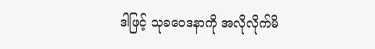ဒါဖြင့် သုခဝေဒနာကို အလိုလိုက်မိ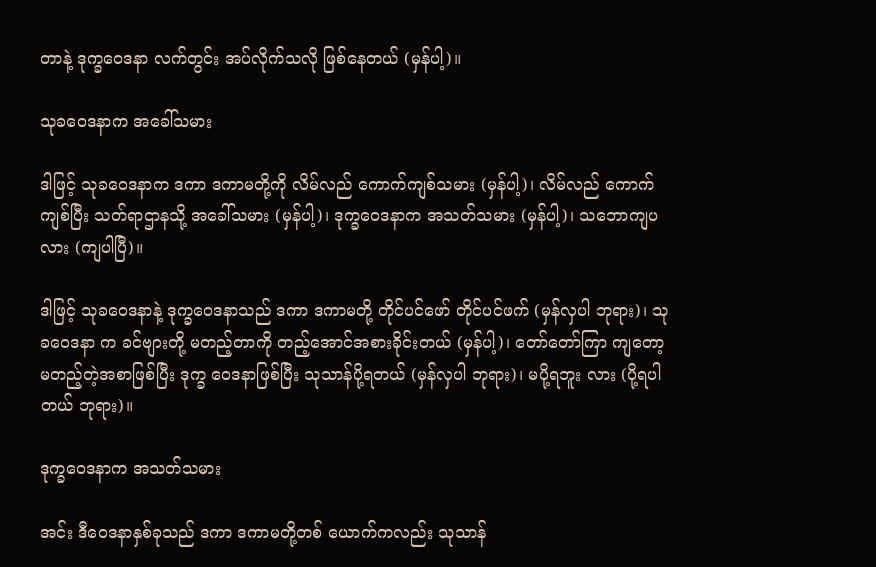တာနဲ့ ဒုက္ခဝေဒနာ လက်တွင်း အပ်လိုက်သလို ဖြစ်နေတယ် (မှန်ပါ့)။

သုခဝေဒနာက အခေါ်သမား

ဒါဖြင့် သုခဝေဒနာက ဒကာ ဒကာမတို့ကို လိမ်လည် ကောက်ကျစ်သမား (မှန်ပါ့)၊ လိမ်လည် ကောက်ကျစ်ပြီး သတ်ရာဌာနသို့ အခေါ်သမား (မှန်ပါ့)၊ ဒုက္ခဝေဒနာက အသတ်သမား (မှန်ပါ့)၊ သဘောကျပလား (ကျပါပြီ)။

ဒါဖြင့် သုခဝေဒနာနဲ့ ဒုက္ခဝေဒနာသည် ဒကာ ဒကာမတို့ တိုင်ပင်ဖော် တိုင်ပင်ဖက် (မှန်လှပါ ဘုရား)၊ သုခဝေဒနာ က ခင်ဗျားတို့ မတည့်တာကို တည့်အောင်အစားခိုင်းတယ် (မှန်ပါ့)၊ တော်တော်ကြာ ကျတော့ မတည့်တဲ့အစာဖြစ်ပြီး ဒုက္ခ ဝေဒနာဖြစ်ပြီး သုသာန်ပို့ရတယ် (မှန်လှပါ ဘုရား)၊ မပို့ရဘူး လား (ပို့ရပါတယ် ဘုရား)။

ဒုက္ခဝေဒနာက အသတ်သမား

အင်း ဒီဝေဒနာနှစ်ခုသည် ဒကာ ဒကာမတို့တစ် ယောက်ကလည်း သုသာန်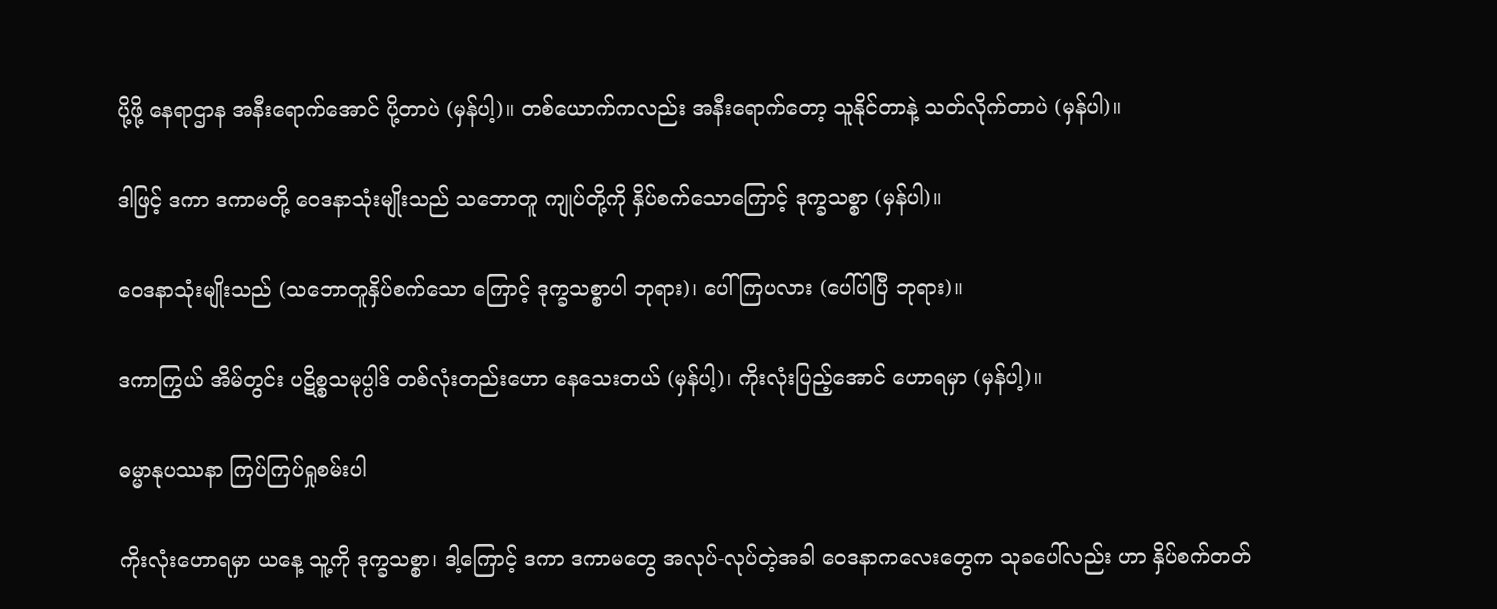ပို့ဖို့ နေရာဌာန အနီးရောက်အောင် ပို့တာပဲ (မှန်ပါ့)။ တစ်ယောက်ကလည်း အနီးရောက်တော့ သူနိုင်တာနဲ့ သတ်လိုက်တာပဲ (မှန်ပါ)။

ဒါဖြင့် ဒကာ ဒကာမတို့ ဝေဒနာသုံးမျိုးသည် သဘောတူ ကျုပ်တို့ကို နှိပ်စက်သောကြောင့် ဒုက္ခသစ္စာ (မှန်ပါ)။

ဝေဒနာသုံးမျိုးသည် (သဘောတူနှိပ်စက်သော ကြောင့် ဒုက္ခသစ္စာပါ ဘုရား)၊ ပေါ်ကြပလား (ပေါ်ပါပြီ ဘုရား)။

ဒကာကြွယ် အိမ်တွင်း ပဋိစ္စသမုပ္ပါဒ် တစ်လုံးတည်းဟော နေသေးတယ် (မှန်ပါ့)၊ ကိုးလုံးပြည့်အောင် ဟောရမှာ (မှန်ပါ့)။

ဓမ္မာနုပဿနာ ကြပ်ကြပ်ရှုစမ်းပါ

ကိုးလုံးဟောရမှာ ယနေ့ သူ့ကို ဒုက္ခသစ္စာ၊ ဒါ့ကြောင့် ဒကာ ဒကာမတွေ အလုပ်-လုပ်တဲ့အခါ ဝေဒနာကလေးတွေက သုခပေါ်လည်း ဟာ နှိပ်စက်တတ်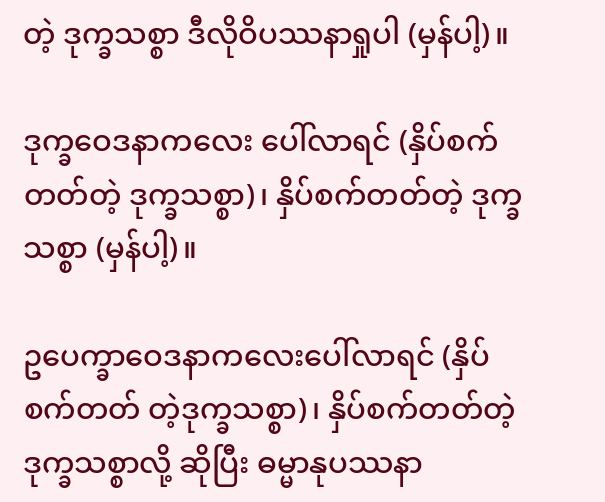တဲ့ ဒုက္ခသစ္စာ ဒီလိုဝိပဿနာရှုပါ (မှန်ပါ့)။

ဒုက္ခဝေဒနာကလေး ပေါ်လာရင် (နှိပ်စက်တတ်တဲ့ ဒုက္ခသစ္စာ)၊ နှိပ်စက်တတ်တဲ့ ဒုက္ခသစ္စာ (မှန်ပါ့)။

ဥပေက္ခာဝေဒနာကလေးပေါ်လာရင် (နှိပ်စက်တတ် တဲ့ဒုက္ခသစ္စာ)၊ နှိပ်စက်တတ်တဲ့ ဒုက္ခသစ္စာလို့ ဆိုပြီး ဓမ္မာနုပဿနာ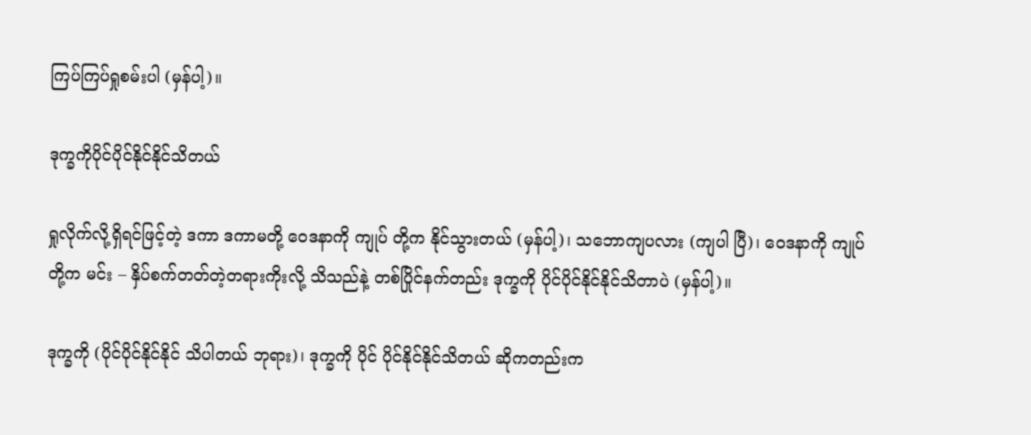ကြပ်ကြပ်ရှုစမ်းပါ (မှန်ပါ့)။

ဒုက္ခကိုပိုင်ပိုင်နိုင်နိုင်သိတယ်

ရှုလိုက်လို့ရှိရင်ဖြင့်တဲ့ ဒကာ ဒကာမတို့ ဝေဒနာကို ကျုပ် တို့က နိုင်သွားတယ် (မှန်ပါ့)၊ သဘောကျပလား (ကျပါ ပြီ)၊ ဝေဒနာကို ကျုပ်တို့က မင်း – နှိပ်စက်တတ်တဲ့တရားကိုးလို့ သိသည်နဲ့ တစ်ပြိုင်နက်တည်း ဒုက္ခကို ပိုင်ပိုင်နိုင်နိုင်သိတာပဲ (မှန်ပါ့)။

ဒုက္ခကို (ပိုင်ပိုင်နိုင်နိုင် သိပါတယ် ဘုရား)၊ ဒုက္ခကို ပိုင် ပိုင်နိုင်နိုင်သိတယ် ဆိုကတည်းက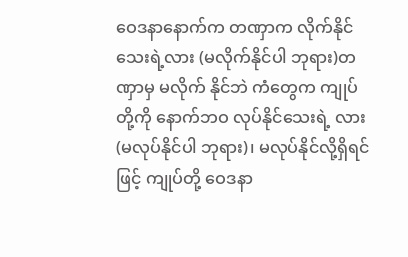ဝေဒနာနောက်က တဏှာက လိုက်နိုင်သေးရဲ့လား (မလိုက်နိုင်ပါ ဘုရား)တဏှာမှ မလိုက် နိုင်ဘဲ ကံတွေက ကျုပ်တို့ကို နောက်ဘဝ လုပ်နိုင်သေးရဲ့ လား (မလုပ်နိုင်ပါ ဘုရား)၊ မလုပ်နိုင်လို့ရှိရင်ဖြင့် ကျုပ်တို့ ဝေဒနာ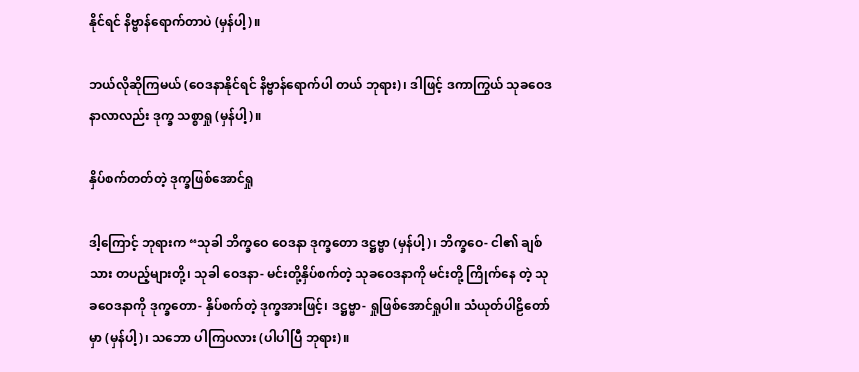နိုင်ရင် နိဗ္ဗာန်ရောက်တာပဲ (မှန်ပါ့)။

ဘယ်လိုဆိုကြမယ် (ဝေဒနာနိုင်ရင် နိဗ္ဗာန်ရောက်ပါ တယ် ဘုရား)၊ ဒါဖြင့် ဒကာကြွယ် သုခဝေဒနာလာလည်း ဒုက္ခ သစ္စာရှု (မှန်ပါ့)။

နှိပ်စက်တတ်တဲ့ ဒုက္ခဖြစ်အောင်ရှု

ဒါ့ကြောင့် ဘုရားက “သုခါ ဘိက္ခဝေ ဝေဒနာ ဒုက္ခတော ဒဋ္ဌဗ္ဗာ (မှန်ပါ့)၊ ဘိက္ခဝေ- ငါ၏ ချစ်သား တပည့်များတို့၊ သုခါ ဝေဒနာ- မင်းတို့နှိပ်စက်တဲ့ သုခဝေဒနာကို မင်းတို့ ကြိုက်နေ တဲ့ သုခဝေဒနာကို ဒုက္ခတော- နှိပ်စက်တဲ့ ဒုက္ခအားဖြင့်၊ ဒဋ္ဌဗ္ဗာ- ရှုဖြစ်အောင်ရှုပါ။ သံယုတ်ပါဠိတော်မှာ (မှန်ပါ့)၊ သဘော ပါကြပလား (ပါပါပြီ ဘုရား)။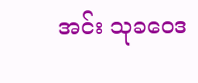အင်း သုခဝေဒ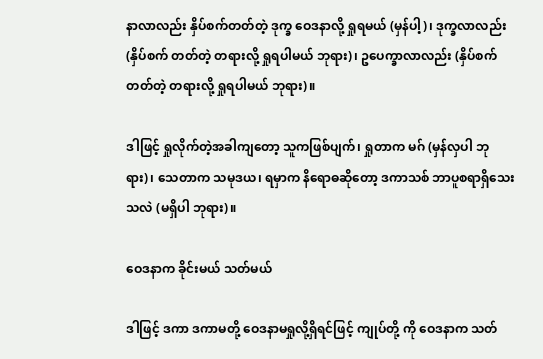နာလာလည်း နှိပ်စက်တတ်တဲ့ ဒုက္ခ ဝေဒနာလို့ ရှုရမယ် (မှန်ပါ့)၊ ဒုက္ခလာလည်း (နှိပ်စက် တတ်တဲ့ တရားလို့ ရှုရပါမယ် ဘုရား)၊ ဥပေက္ခာလာလည်း (နှိပ်စက်တတ်တဲ့ တရားလို့ ရှုရပါမယ် ဘုရား)။

ဒါဖြင့် ရှုလိုက်တဲ့အခါကျတော့ သူကဖြစ်ပျက်၊ ရှုတာက မဂ် (မှန်လှပါ ဘုရား)၊ သေတာက သမုဒယ၊ ရမှာက နိရောဓဆိုတော့ ဒကာသစ် ဘာပူစရာရှိသေးသလဲ (မရှိပါ ဘုရား)။

ဝေဒနာက ခိုင်းမယ် သတ်မယ်

ဒါဖြင့် ဒကာ ဒကာမတို့ ဝေဒနာမရှုလို့ရှိရင်ဖြင့် ကျုပ်တို့ ကို ဝေဒနာက သတ်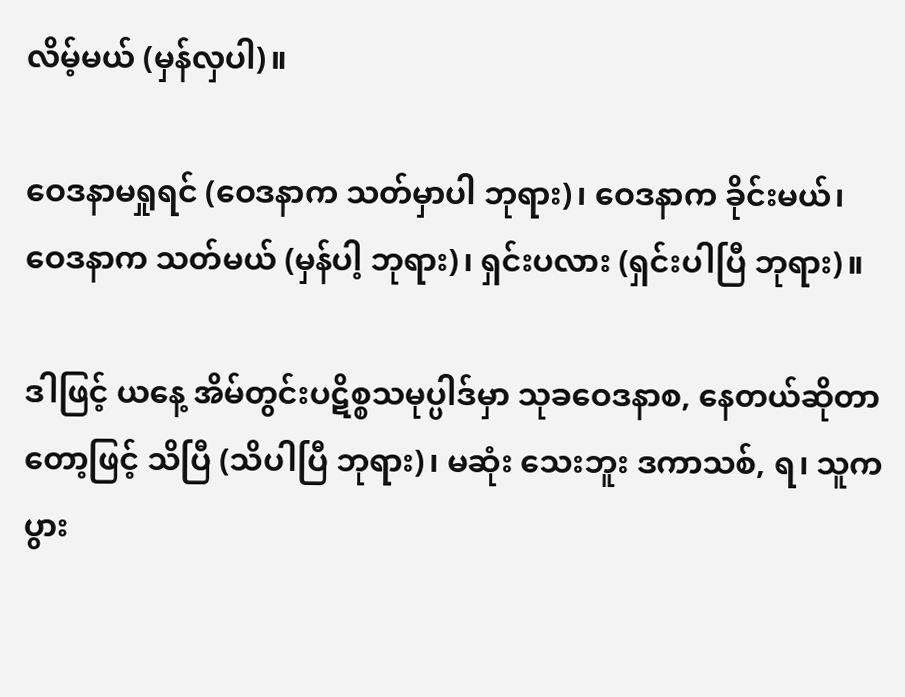လိမ့်မယ် (မှန်လှပါ)။

ဝေဒနာမရှုရင် (ဝေဒနာက သတ်မှာပါ ဘုရား)၊ ဝေဒနာက ခိုင်းမယ်၊ ဝေဒနာက သတ်မယ် (မှန်ပါ့ ဘုရား)၊ ရှင်းပလား (ရှင်းပါပြီ ဘုရား)။

ဒါဖြင့် ယနေ့ အိမ်တွင်းပဋိစ္စသမုပ္ပါဒ်မှာ သုခဝေဒနာစ, နေတယ်ဆိုတာတော့ဖြင့် သိပြီ (သိပါပြီ ဘုရား)၊ မဆုံး သေးဘူး ဒကာသစ်, ရ၊ သူကပွား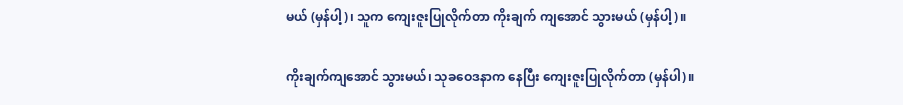မယ် (မှန်ပါ့)၊ သူက ကျေးဇူးပြုလိုက်တာ ကိုးချက် ကျအောင် သွားမယ် (မှန်ပါ့)။

ကိုးချက်ကျအောင် သွားမယ်၊ သုခဝေဒနာက နေပြီး ကျေးဇူးပြုလိုက်တာ (မှန်ပါ)။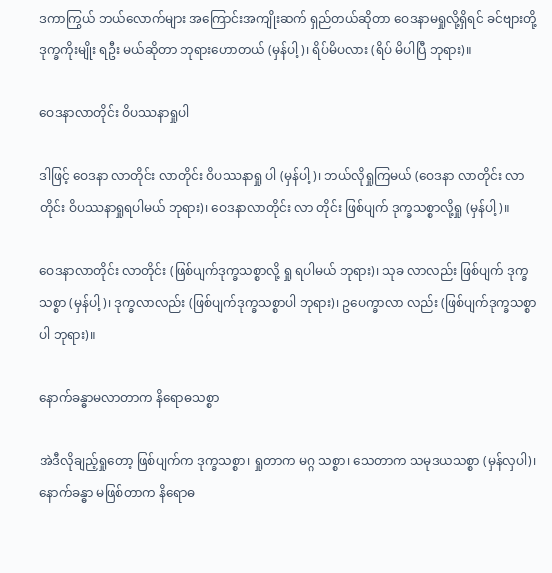ဒကာကြွယ် ဘယ်လောက်များ အကြောင်းအကျိုးဆက် ရှည်တယ်ဆိုတာ ဝေဒနာမရှုလို့ရှိရင် ခင်ဗျားတို့ ဒုက္ခကိုးမျိုး ရဦး မယ်ဆိုတာ ဘုရားဟောတယ် (မှန်ပါ့)၊ ရိပ်မိပလား (ရိပ် မိပါပြီ ဘုရား)။

ဝေဒနာလာတိုင်း ဝိပဿနာရှုပါ

ဒါဖြင့် ဝေဒနာ လာတိုင်း လာတိုင်း ဝိပဿနာရှု ပါ (မှန်ပါ့)၊ ဘယ်လိုရှုကြမယ် (ဝေဒနာ လာတိုင်း လာတိုင်း ဝိပဿနာရှုရပါမယ် ဘုရား)၊ ဝေဒနာလာတိုင်း လာ တိုင်း ဖြစ်ပျက် ဒုက္ခသစ္စာလို့ရှု (မှန်ပါ့)။

ဝေဒနာလာတိုင်း လာတိုင်း (ဖြစ်ပျက်ဒုက္ခသစ္စာလို့ ရှု ရပါမယ် ဘုရား)၊ သုခ လာလည်း ဖြစ်ပျက် ဒုက္ခသစ္စာ (မှန်ပါ့)၊ ဒုက္ခလာလည်း (ဖြစ်ပျက်ဒုက္ခသစ္စာပါ ဘုရား)၊ ဥပေက္ခာလာ လည်း (ဖြစ်ပျက်ဒုက္ခသစ္စာပါ ဘုရား)။

နောက်ခန္ဓာမလာတာက နိရောဓသစ္စာ

အဲဒီလိုချည့်ရှုတော့ ဖြစ်ပျက်က ဒုက္ခသစ္စာ၊ ရှုတာက မဂ္ဂ သစ္စာ၊ သေတာက သမုဒယသစ္စာ (မှန်လှပါ)၊ နောက်ခန္ဓာ မဖြစ်တာက နိရောဓ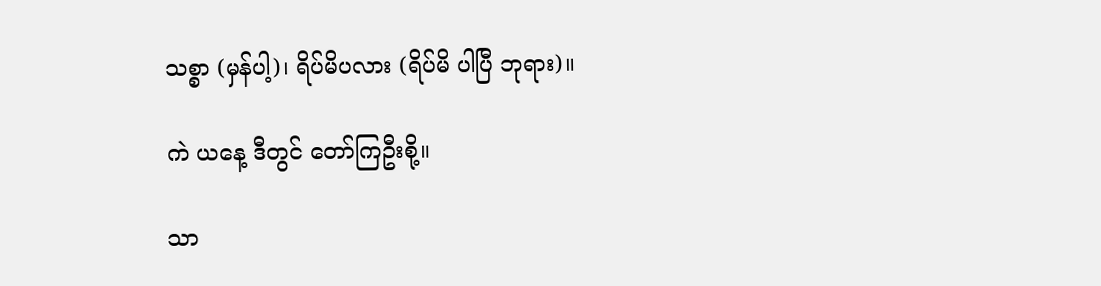သစ္စာ (မှန်ပါ့)၊ ရိပ်မိပလား (ရိပ်မိ ပါပြီ ဘုရား)။

ကဲ ယနေ့ ဒီတွင် တော်ကြဦးစို့။

သာ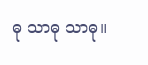ဓု သာဓု သာဓု။